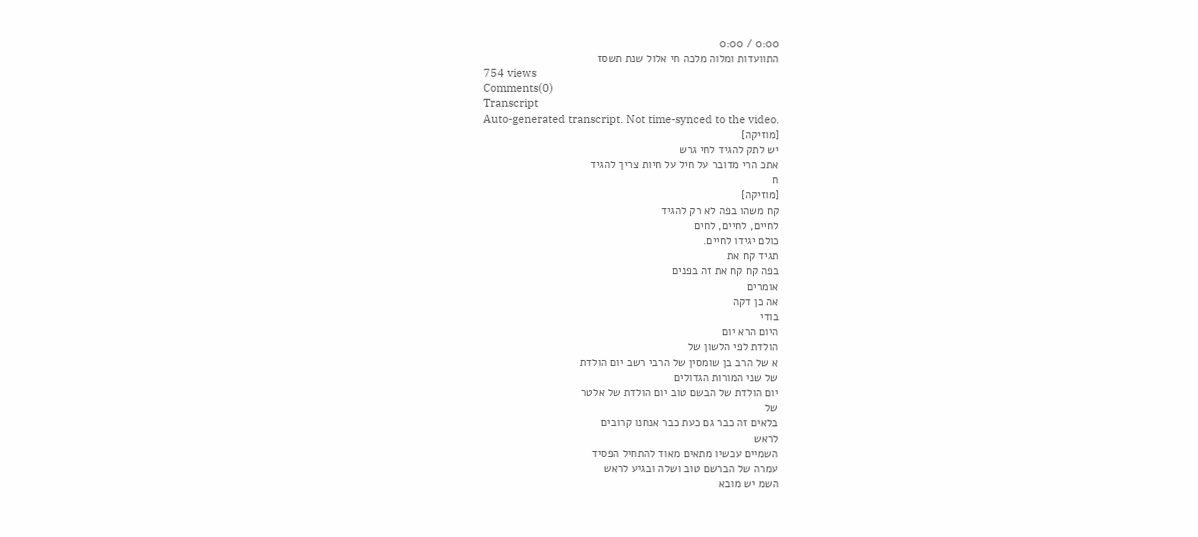0:00 / 0:00
התוועדות ומלוה מלכה חי אלול שנת תשסז
754 views
Comments(0)
Transcript
Auto-generated transcript. Not time-synced to the video.
[מוזיקה]
יש לתק להגיד לחי גרש
אתכ הרי מדובר על חיל על חיות צריך להגיד
ח
[מוזיקה]
קח משהו בפה לא רק להגיד
לחיים, לחיים, לחים
כולם יגידו לחיים.
תגיד קח את
בפה קח קח את זה בפנים
אומרים
אה כן דקה
בודי
היום הרא יום
הולדת לפי הלשון של
א של הרב בן שומסין של הרבי רשב יום הולדת
של שני המורות הגדולים
יום הולדת של הבשם טוב יום הולדת של אלטר
של
בלאים זה כבר גם כעת כבר אנחנו קרובים
לראש
השמיים עכשיו מתאים מאוד להתחיל הפסיד
עמרה של הברשם טוב ושלה ובגיע לראש
השמ יש מובא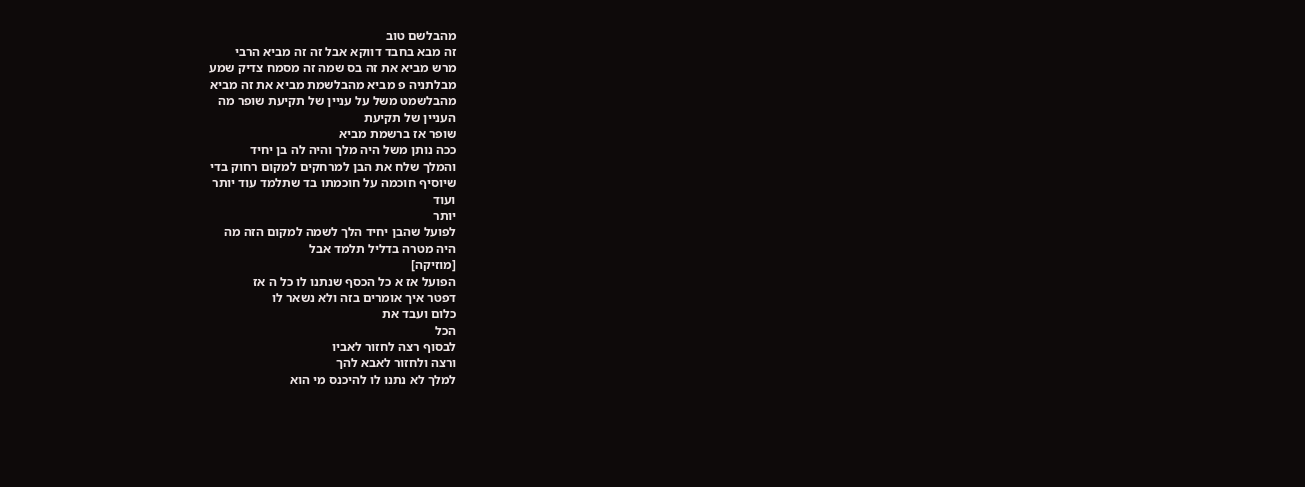מהבלשם טוב
זה מבא בחבד דווקא אבל זה זה מביא הרבי
מרש מביא את זה בס שמה זה מסמח צדיק שמע
מבלתניה פ מביא מהבלשמת מביא את זה מביא
מהבלשמט משל על עניין של תקיעת שופר מה
העניין של תקיעת
שופר אז ברשמת מביא
ככה נותן משל היה מלך והיה לה בן יחיד
והמלך שלח את הבן למרחקים למקום רחוק בדי
שיוסיף חוכמה על חוכמתו בד שתלמד עוד יותר
ועוד
יותר
לפועל שהבן יחיד הלך לשמה למקום הזה מה
היה מטרה בדליל תלמד אבל
[מוזיקה]
הפועל אז א כל הכסף שנתנו לו כל ה אז
דפטר איך אומרים בזה ולא נשאר לו
כלום ועבד את
הכל
לבסוף רצה לחזור לאביו
ורצה ולחזור לאבא להך
למלך לא נתנו לו להיכנס מי הוא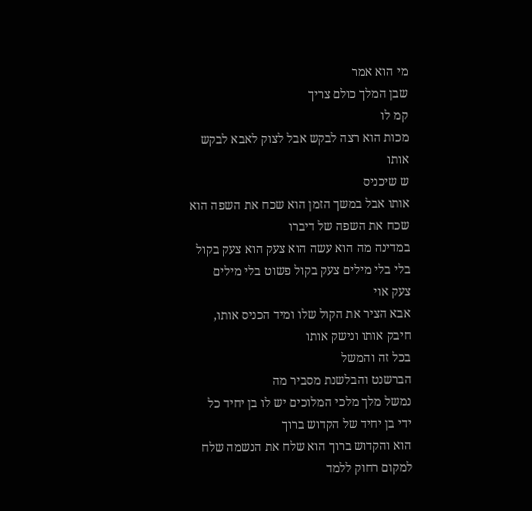מי הוא אמר
שבן המלך כולם צריך
קמ לו
מכות הוא רצה לבקש אבל לצוק לאבא לבקש
אותו
ש שיכניס
אותו אבל במשך הזמן הוא שכח את השפה הוא
שכח את השפה של דיברו
במדינה מה הוא עשה הוא צעק הוא צעק בקול
בלי בלי מילים צעק בקול פשוט בלי מילים
צעק אוי
אבא הציר את הקול שלו ומיד הכניס אותו,
חיבק אותו ונישק אותו
בכל זה והמשל
הברשנט והבלשנת מסביר מה
נמשל מלך מלכי המלוכים יש לו בן יחיד כל
ידי בן יחיד של הקדוש ברוך
הוא והקדוש ברוך הוא שלח את הנשמה שלח
למקום רחוק ללמד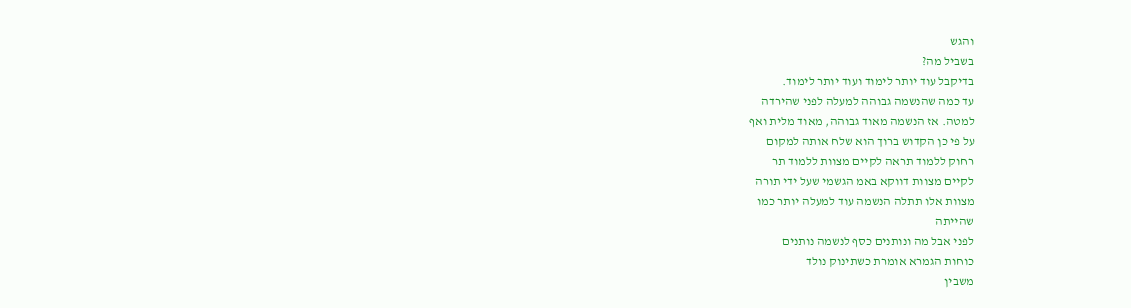והגש
בשביל מה?
בדיקבל עוד יותר לימוד ועוד יותר לימוד.
עד כמה שהנשמה גבוהה למעלה לפני שהירדה
למטה. אז הנשמה מאוד גבוהה, מאוד מלית ואף
על פי כן הקדוש ברוך הוא שלח אותה למקום
רחוק ללמוד תראה לקיים מצוות ללמוד תר
לקיים מצוות דווקא באמ הגשמי שעל ידי תורה
מצוות אלו תתלה הנשמה עוד למעלה יותר כמו
שהייתה
לפני אבל מה ונותנים כסף לנשמה נותנים
כוחות הגמרא אומרת כשתינוק נולד
משבין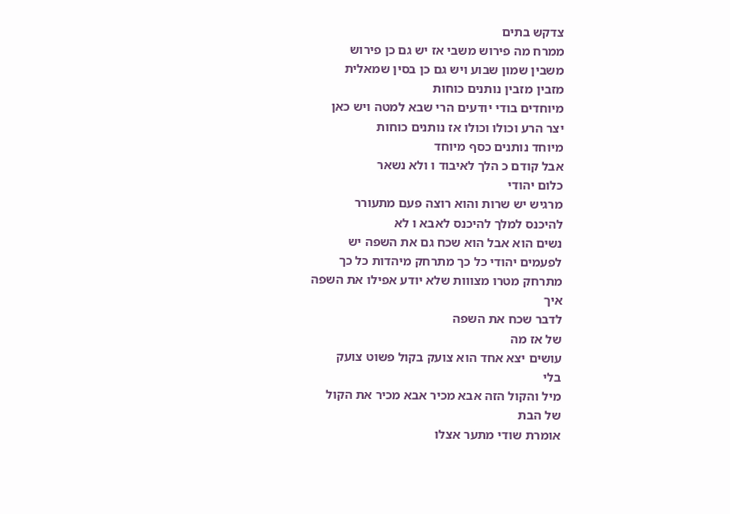צדקש בתים
ממרח מה פירוש משבי אז יש גם כן פירוש
משבין שמון שבוע ויש גם כן בסין שמאלית
מזבין מזבין נותנים כוחות
מיוחדים בודי יודעים הרי שבא למטה ויש כאן
יצר הרע וכולו וכולו אז נותנים כוחות
מיוחד נותנים כסף מיוחד
אבל קודם כ הלך לאיבוד ו ולא נשאר
כלום יהודי
מרגיש יש שרות והוא רוצה פעם מתעורר
להיכנס למלך להיכנס לאבא ו לא
נשים הוא אבל הוא שכח גם את השפה יש
לפעמים יהודי כל כך מתרחק מיהדות כל כך
מתרחק מטרו מצווות שלא יודע אפילו את השפה
איך
לדבר שכח את השפה
של אז מה
עושים יצא אחד הוא צועק בקול פשוט צועק
בלי
מיל והקול הזה אבא מכיר אבא מכיר את הקול
של הבת
אומרת שודי מתער אצלו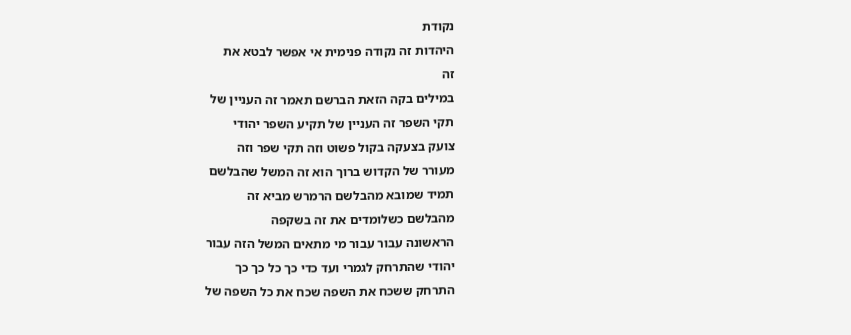נקודת
היהדות זה נקודה פנימית אי אפשר לבטא את
זה
במילים בקה הזאת הברשם תאמר זה העניין של
תקי השפר זה העניין של תקיע השפר יהודי
צועק בצעקה בקול פשוט וזה תקי שפר וזה
מעורר של הקדוש ברוך הוא זה המשל שהבלשם
תמיד שמובא מהבלשם הרמרש מביא זה
מהבלשם כשלומדים את זה בשקפה
הראשונה עבור עבור מי מתאים המשל הזה עבור
יהודי שהתרחק לגמרי ועד כדי כך כל כך כך
התרחק ששכח את השפה שכח את כל השפה של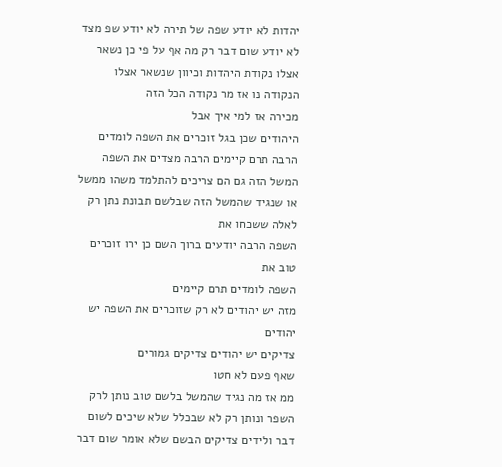יהדות לא יודע שפה של תירה לא יודע שפ מצד
לא יודע שום דבר רק מה אף על פי כן נשאר
אצלו נקודת היהדות וכיוון שנשאר אצלו
הנקודה נו אז מר נקודה הכל הזה
מכירה אז למי איך אבל
היהודים שכן בגל זוכרים את השפה לומדים
הרבה תרם קיימים הרבה מצדים את השפה
המשל הזה גם הם צריכים להתלמד משהו ממשל
או שנגיד שהמשל הזה שבלשם תבונת נתן רק
לאלה ששכחו את
השפה הרבה יודעים ברוך השם כן ירו זוכרים
טוב את
השפה לומדים תרם קיימים
מזה יש יהודים לא רק שזוכרים את השפה יש
יהודים
צדיקים יש יהודים צדיקים גמורים
שאף פעם לא חטו
ממ אז מה נגיד שהמשל בלשם טוב נותן לרק
השפר ונותן רק לא שבכלל שלא שיכים לשום
דבר ולידים צדיקים הבשם שלא אומר שום דבר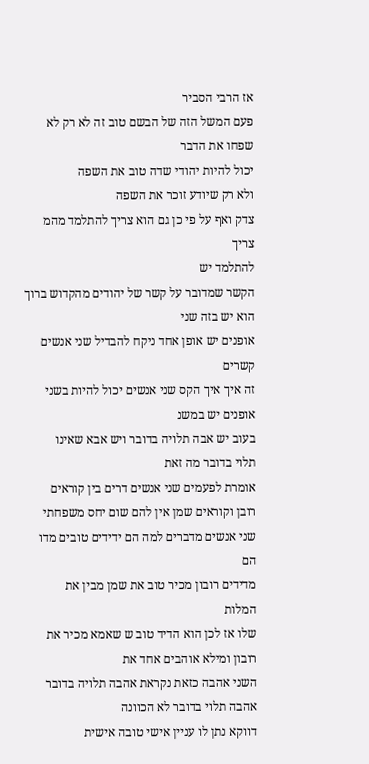אז הרבי הסביר
פעם המשל הזה של הבשם טוב זה לא רק לא
שפחו את הדבר
יכול להיות יהודי שדה טוב את השפה
ולא רק שיודע זוכר את השפה
צדק ואף על פי כן גם הוא צריך להתלמד מהמ
צריך
להתלמד יש
הקשר שמדובר על קשר של יהודים מהקדוש ברוך
הוא יש בזה שני
אופנים יש אופן אחד ניקח להבדיל שני אנשים
קשרים
זה איך איך הקס שני אנשים יכול להיות בשני
אופנים יש במשנ
בעוב יש אבה תלויה בדובר ויש אבא שאינו
תלוי בדובר מה זאת
אומרת לפעמים שני אנשים דרים בין קוראים
רובן וקוראים שמן אין להם שום יחס משפחתי
שני אנשים מדברים למה הם ידידים טובים מדו
הם
מדידים רובון מכיר טוב את שמן מבין את
המלות
שלו אז לכן הוא הדיד טוב ש שאמא מכיר את
רובון ומילא אוהבים אחד את
השני אהבה כזאת נקראת אהבה תלויה בדובר
אהבה תלוי בדובר לא הכוונה
דווקא נתן לו עניין אישי טובה אישית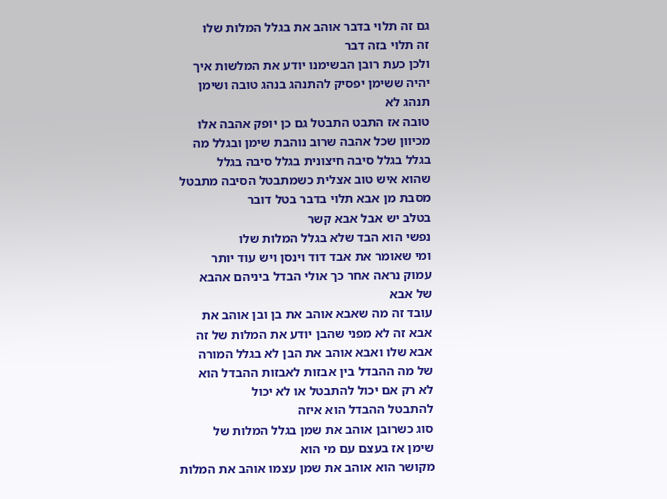גם זה תלוי בדבר אוהב את בגלל המלות שלו
זה תלוי בזה דבר
ולכן כעת רובן הבשימנו יודע את המלשות איך
יהיה ששימן יפסיק להתנהג בנהג טובה ושימן
תנהג לא
טובה אז התבט התבטל גם כן יופק אהבה אלו
מכיוון שכל אהבה שרוב נוהבת שימן ובגלל מה
בגלל בגלל סיבה חיצונית בגלל סיבה בגלל
שהוא איש טוב אצלית כשמתבטל הסיבה מתבטל
מסבת מן אבא תלוי בדבר בטל דובר
בטלב יש אבל אבא קשר
נפשי הוא הבד שלא בגלל המלות שלו
ומי שאומר את אבד דוד וינסן ויש עוד יותר
עמוק נראה אחר כך אולי הבדל ביניהם אהבא
של אבא
עובד זה מה שאבא אוהב את בן ובן אוהב את
אבא זה לא מפני שהבן יודע את המלות של זה
אבא שלו ואבא אוהב את הבן לא בגלל המורה
של מה ההבדל בין אבזות לאבזות ההבדל הוא
לא רק אם יכול להתבטל או לא יכול
להתבטל ההבדל הוא איזה
סוג כשרובן אוהב את שמן בגלל המלות של
שימן אז בעצם עם מי הוא
מקושר הוא אוהב את שמן עצמו אוהב את המלות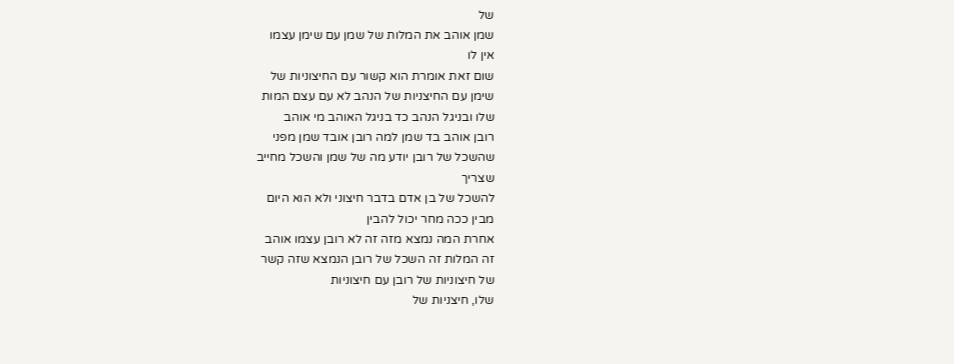של
שמן אוהב את המלות של שמן עם שימן עצמו
אין לו
שום זאת אומרת הוא קשור עם החיצוניות של
שימן עם החיצניות של הנהב לא עם עצם המות
שלו ובניגל הנהב כד בניגל האוהב מי אוהב
רובן אוהב בד שמן למה רובן אובד שמן מפני
שהשכל של רובן יודע מה של שמן והשכל מחייב
שצריך
להשכל של בן אדם בדבר חיצוני ולא הוא היום
מבין ככה מחר יכול להבין
אחרת המה נמצא מזה זה לא רובן עצמו אוהב
זה המלות זה השכל של רובן הנמצא שזה קשר
של חיצוניות של רובן עם חיצוניות
שלו, חיצניות של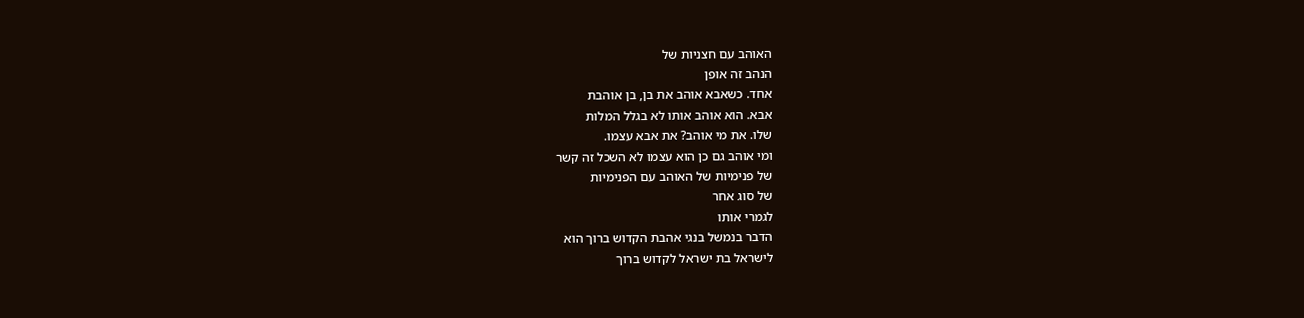האוהב עם חצניות של
הנהב זה אופן
אחד. כשאבא אוהב את בן, בן אוהבת
אבא. הוא אוהב אותו לא בגלל המלות
שלו. את מי אוהב? את אבא עצמו.
ומי אוהב גם כן הוא עצמו לא השכל זה קשר
של פנימיות של האוהב עם הפנימיות
של סוג אחר
לגמרי אותו
הדבר בנמשל בנגי אהבת הקדוש ברוך הוא
לישראל בת ישראל לקדוש ברוך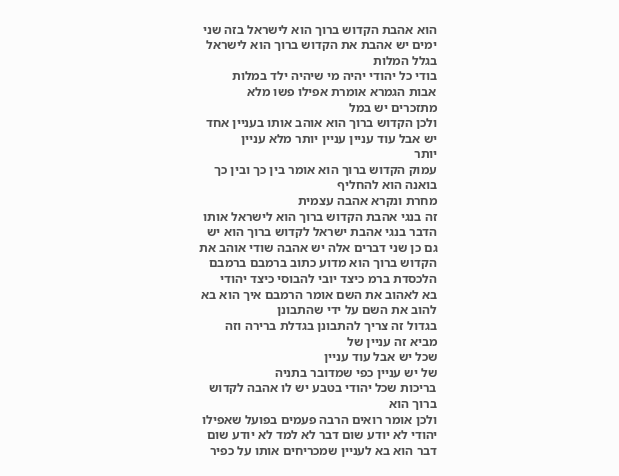הוא אהבת הקדוש ברוך הוא לישראל בזה שני
ימים יש אהבת את הקדוש ברוך הוא לישראל
בגלל המלות
בודי כל יהודי יהיה מי שיהיה ילד במלות
אבות הגמרא אומרת אפילו פשו מלא
מתזכרים יש במל
ולכן הקדוש ברוך הוא אוהב אותו בעניין אחד
יש אבל עוד עניין עניין יותר מלא עניין
יותר
עמוק הקדוש ברוך הוא אומר בין כך ובין כך
בואנה הוא להחליף
מחרת ונקרא אהבה עצמית
זה בנגי אהבת הקדוש ברוך הוא לישראל אותו
הדבר בנגי אהבת ישראל לקדוש ברוך הוא יש
גם כן שני דברים אלה יש אהבה שודי אוהב את
הקדוש ברוך הוא מדוע כתוב ברמבם ברמבם
הלכסדת ברמ כיצד יובי להבוסי כיצד יהודי
בא לאהוב את השם אומר הרמבם איך הוא בא
להוב את השם על ידי שהתבונן
בגדול זה צריך להתבונן בגדלת ברירה וזה
מביא זה עניין של
שכל יש אבל עוד עניין
של יש עניין כפי שמדובר בתניה
בריכות שכל יהודי בטבע יש לו אהבה לקדוש
ברוך הוא
ולכן אומר רואים הרבה פעמים בפועל שאפילו
יהודי לא יודע שום דבר לא למד לא יודע שום
דבר הוא בא לעניין שמכריחים אותו על כפיר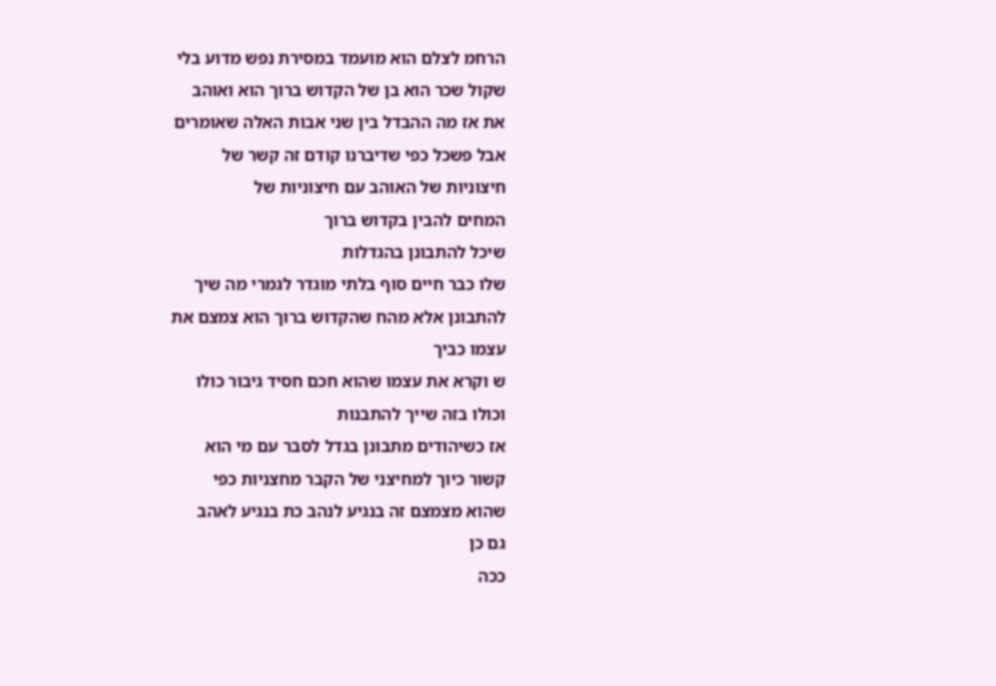הרחמ לצלם הוא מועמד במסירת נפש מדוע בלי
שקול שכר הוא בן של הקדוש ברוך הוא ואוהב
את אז מה ההבדל בין שני אבות האלה שאומרים
אבל פשכל כפי שדיברנו קודם זה קשר של
חיצוניות של האוהב עם חיצוניות של
המחים להבין בקדוש ברוך
שיכל להתבונן בהגדלות
שלו כבר חיים סוף בלתי מוגדר לגמרי מה שיך
להתבונן אלא מהח שהקדוש ברוך הוא צמצם את
עצמו כביך
ש וקרא את עצמו שהוא חכם חסיד גיבור כולו
וכולו בזה שייך להתבנות
אז כשיהודים מתבונן בגדל לסבר עם מי הוא
קשור כיוך למחיצני של הקבר מחצניות כפי
שהוא מצמצם זה בנגיע לנהב כת בנגיע לאהב
גם כן
ככה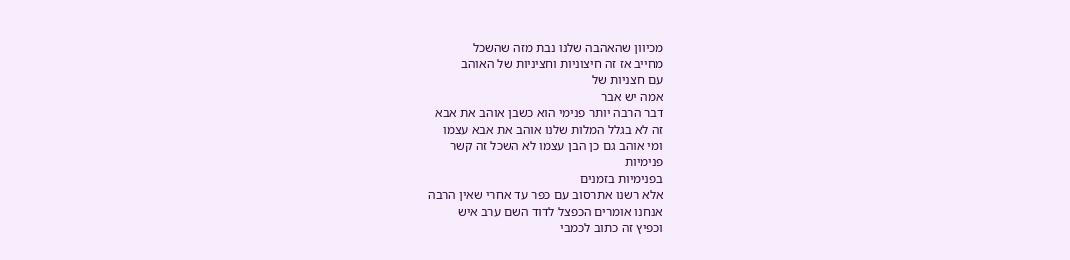מכיוון שהאהבה שלנו נבת מזה שהשכל
מחייב אז זה חיצוניות וחציניות של האוהב
עם חצניות של
אמה יש אבר
דבר הרבה יותר פנימי הוא כשבן אוהב את אבא
זה לא בגלל המלות שלנו אוהב את אבא עצמו
ומי אוהב גם כן הבן עצמו לא השכל זה קשר
פנימיות
בפנימיות בזמנים
אלא רשנו אתרסוב עם כפר עד אחרי שאין הרבה
אנחנו אומרים הכפצל לדוד השם ערב איש
וכפיץ זה כתוב לכמבי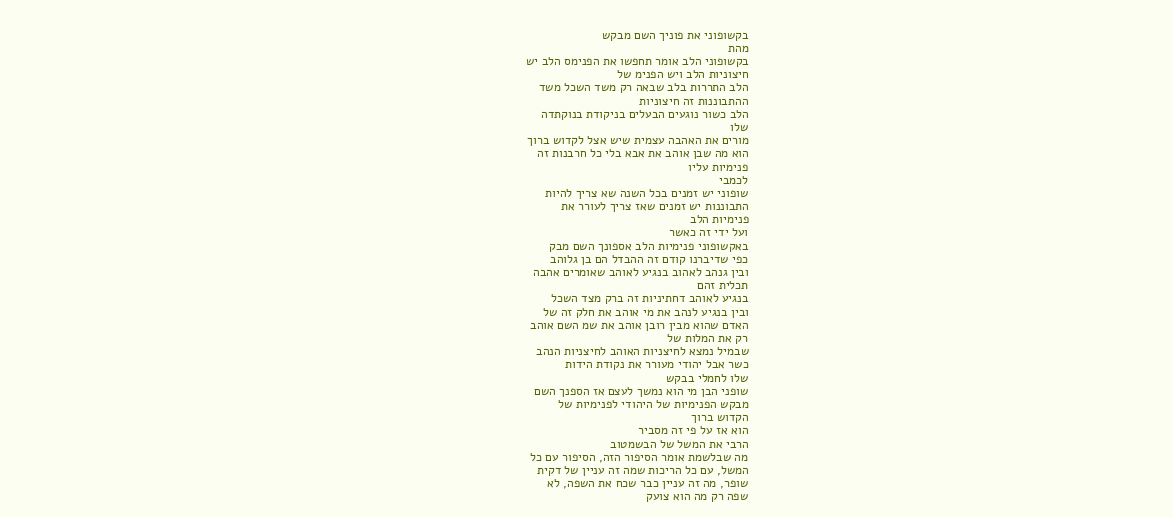בקשופוני את פוניך השם מבקש
מהת
בקשופוני הלב אומר תחפשו את הפנימס הלב יש
חיצוניות הלב ויש הפנימ של
הלב התררות בלב שבאה רק משד השכל משד
ההתבוננות זה חיצוניות
הלב כשור נוגעים הבעלים בניקודת בנוקתדה
שלו
מורים את האהבה עצמית שיש אצל לקדוש ברוך
הוא מה שבן אוהב את אבא בלי כל חרבנות זה
פנימיות עליו
לכמבי
שופוני יש זמנים בכל השנה שא צריך להיות
התבוננות יש זמנים שאז צריך לעורר את
פנימיות הלב
ועל ידי זה כאשר
באקשופוני פנימיות הלב אספונך השם מבק
כפי שדיברנו קודם זה ההבדל הם בן גלוהב
ובין גנהב לאהוב בנגיע לאוהב שאומרים אהבה
תכלית זהם
בנגיע לאוהב דחתיניות זה ברק מצד השכל
ובין בנגיע לנהב את מי אוהב את חלק זה של
האדם שהוא מבין רובן אוהב את שמ השם אוהב
רק את המלות של
שבמיל נמצא לחיצניות האוהב לחיצניות הנהב
כשר אבל יהודי מעורר את נקודת הידות
שלו לחמלי בבקש
שופני הבן מי הוא נמשך לעצם אז הספנך השם
מבקש הפנימיות של היהודי לפנימיות של
הקדוש ברוך
הוא אז על פי זה מסביר
הרבי את המשל של הבשמטוב
מה שבלשמת אומר הסיפור הזה, הסיפור עם כל
המשל, עם כל הריכות שמה זה עניין של דקית
שופר, מה זה עניין כבר שכח את השפה, לא
שפה רק מה הוא צועק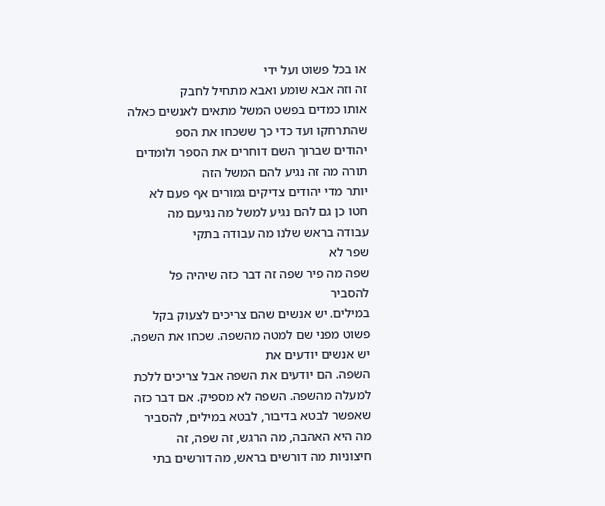או בכל פשוט ועל ידי
זה וזה אבא שומע ואבא מתחיל לחבק
אותו כמדים בפשט המשל מתאים לאנשים כאלה
שהתרחקו ועד כדי כך ששכחו את הספ
יהודים שברוך השם דוחרים את הספר ולומדים
תורה מה זה נגיע להם המשל הזה
יותר מדי יהודים צדיקים גמורים אף פעם לא
חטו כן גם להם נגיע למשל מה נגיעם מה
עבודה בראש שלנו מה עבודה בתקי
שפר לא
שפה מה פיר שפה זה דבר כזה שיהיה פל
להסביר
במילים. יש אנשים שהם צריכים לצעוק בקל
פשוט מפני שם למטה מהשפה. שכחו את השפה.
יש אנשים יודעים את
השפה. הם יודעים את השפה אבל צריכים ללכת
למעלה מהשפה. השפה לא מספיק. אם דבר כזה
שאפשר לבטא בדיבור, לבטא במילים, להסביר
מה היא האהבה, מה הרגש, זה שפה, זה
חיצוניות מה דורשים בראש, מה דורשים בתי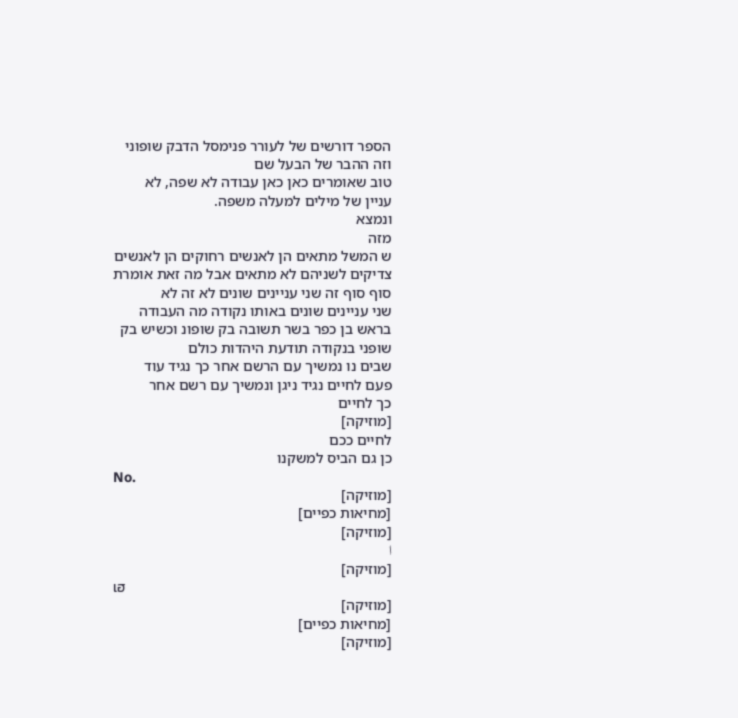הספר דורשים של לעורר פנימסל הדבק שופוני
וזה ההבר של הבעל שם
טוב שאומרים כאן כאן עבודה לא שפה, לא
עניין של מילים למעלה משפה.
ונמצא
מזה
ש המשל מתאים הן לאנשים רחוקים הן לאנשים
צדיקים לשניהם לא מתאים אבל מה זאת אומרת
סוף סוף זה שני עניינים שונים לא זה לא
שני עניינים שונים באותו נקודה מה העבודה
בראש בן כפר בשר תשובה בק שופונ וכשיש בק
שופני בנקודה תודעת היהדות כולם
שבים נו נמשיך עם הרשם אחר כך נגיד עוד
פעם לחיים נגיד ניגן ונמשיך עם רשם אחר
כך לחיים
[מוזיקה]
לחיים ככם
כן גם הביס למשקנו
No.
[מוזיקה]
[מחיאות כפיים]
[מוזיקה]
ا
[מוזיקה]
เฮ
[מוזיקה]
[מחיאות כפיים]
[מוזיקה]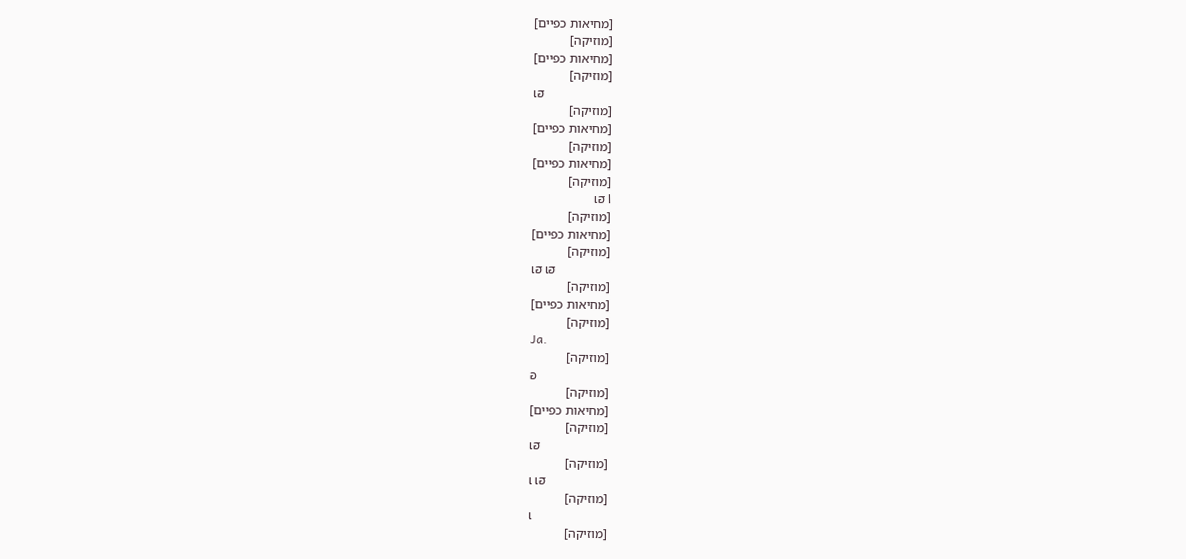[מחיאות כפיים]
[מוזיקה]
[מחיאות כפיים]
[מוזיקה]
เฮ
[מוזיקה]
[מחיאות כפיים]
[מוזיקה]
[מחיאות כפיים]
[מוזיקה]
ا เฮ
[מוזיקה]
[מחיאות כפיים]
[מוזיקה]
เฮ เฮ
[מוזיקה]
[מחיאות כפיים]
[מוזיקה]
Ja.
[מוזיקה]
อ
[מוזיקה]
[מחיאות כפיים]
[מוזיקה]
เฮ
[מוזיקה]
เ เฮ
[מוזיקה]
เ
[מוזיקה]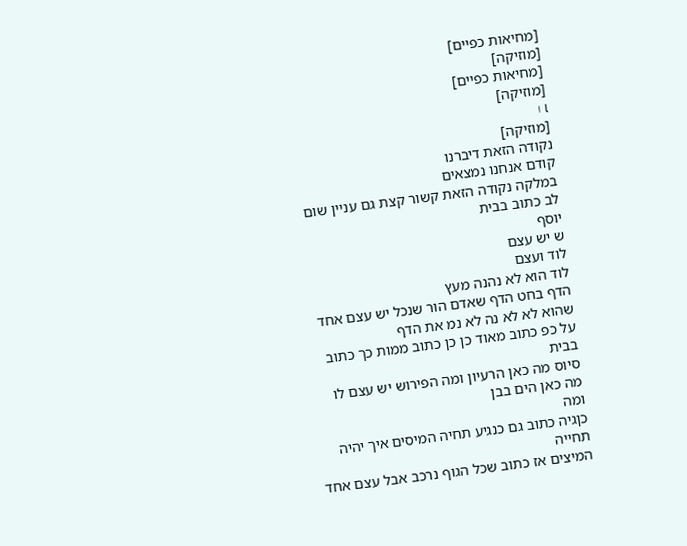[מחיאות כפיים]
[מוזיקה]
[מחיאות כפיים]
[מוזיקה]
เ ا
[מוזיקה]
נקודה הזאת דיברנו
קודם אנחנו נמצאים
במלקה נקודה הזאת קשור קצת גם עניין שום
לב כתוב בבית
יוסף
ש יש עצם
לוד ועצם
לוד הוא לא נהנה מעץ
הדף בחט הדף שאדם הור שנכל יש עצם אחד
שהוא לא לא נה לא נמ את הדף
על כפ כתוב מאוד כן כן כתוב ממות כך כתוב
בבית
סיוס מה כאן הרעיון ומה הפירוש יש עצם לו
מה כאן הים בבן
ומה
כןגיה כתוב גם כנגיע תחיה המיסים איך יהיה
תחייה
המיצים אז כתוב שכל הגוף נרכב אבל עצם אחד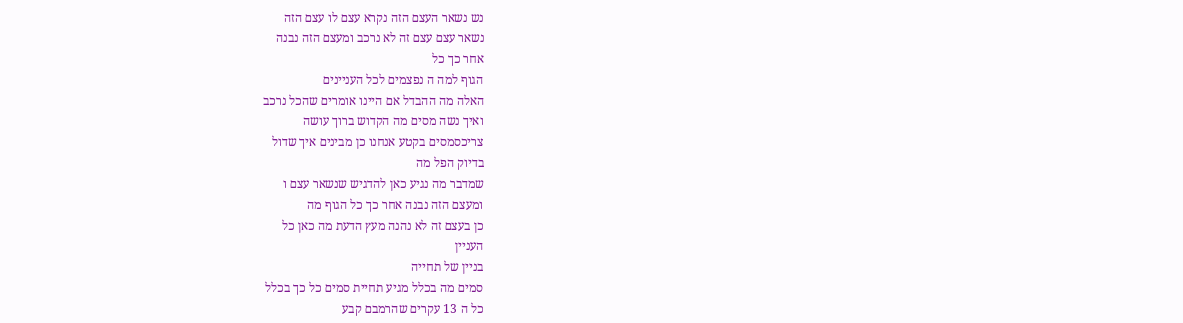נש נשאר העצם הזה נקרא עצם לו עצם הזה
נשאר עצם עצם זה לא נרכב ומעצם הזה נבנה
אחר כך כל
הגוף למה ה נפצמים לכל העניינים
האלה מה ההבדל אם היינו אומרים שהכל נרכב
ואיך נשה מסים מה הקדוש ברוך עושה
צריכסמסים בקטע אנחנו כן מבינים איך שדול
בדיוק הפל מה
שמדבר מה נגיע כאן להדגיש שנשאר עצם ו
ומעצם הזה נבנה אחר כך כל הגוף מה
כן בעצם זה לא נהנה מעץ הדעת מה כאן כל
העניין
בניין של תחייה
סמים מה בכלל מגיע תחיית סמים כל כך בכלל
כל ה 13 עקרים שהרמבם קבע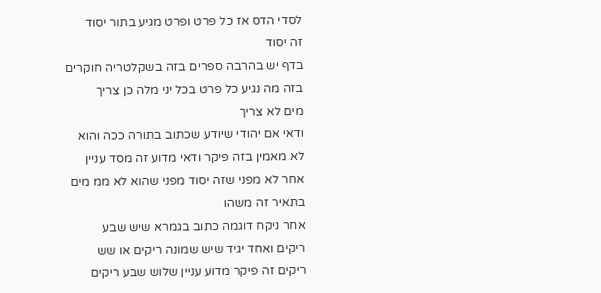לסדי הדס אז כל פרט ופרט מגיע בתור יסוד
זה יסוד
בדף יש בהרבה ספרים בזה בשקלטריה חוקרים
בזה מה נגיע כל פרט בכל יני מלה כן צריך
מים לא צריך
ודאי אם יהודי שיודע שכתוב בתורה ככה והוא
לא מאמין בזה פיקר ודאי מדוע זה מסד עניין
אחר לא מפני שזה יסוד מפני שהוא לא ממ מים
בתאיר זה משהו
אחר ניקח דוגמה כתוב בגמרא שיש שבע
ריקים ואחד יגיד שיש שמונה ריקים או שש
ריקים זה פיקר מדוע עניין שלוש שבע ריקים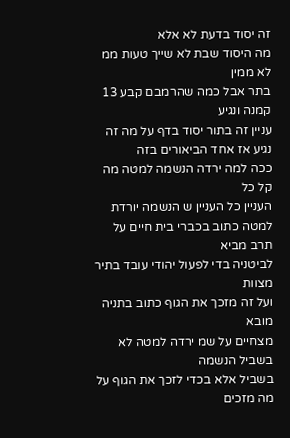זה יסוד בדעת לא אלא
מה היסוד שבת לא שייך טעות ממ לא ממין
בתר אבל כמה שהרמבם קבע 13 קמנה ונגיע
עניין זה בתור יסוד בדף על מה זה
נגיע אז אחד הביאורים בזה
ככה למה ירדה הנשמה למטה מה קל כל
העניין כל העניין ש הנשמה יורדת
למטה כתוב בכברי בית חיים על תרב מביא
לביטניה בדי לפעול יהודי עובד בתיר מצוות
ועל זה מזכך את הגוף כתוב בתניה מובא
מצחיים על שמ ירדה למטה לא בשביל הנשמה
בשביל אלא בכדי לזכך את הגוף על מה מזכים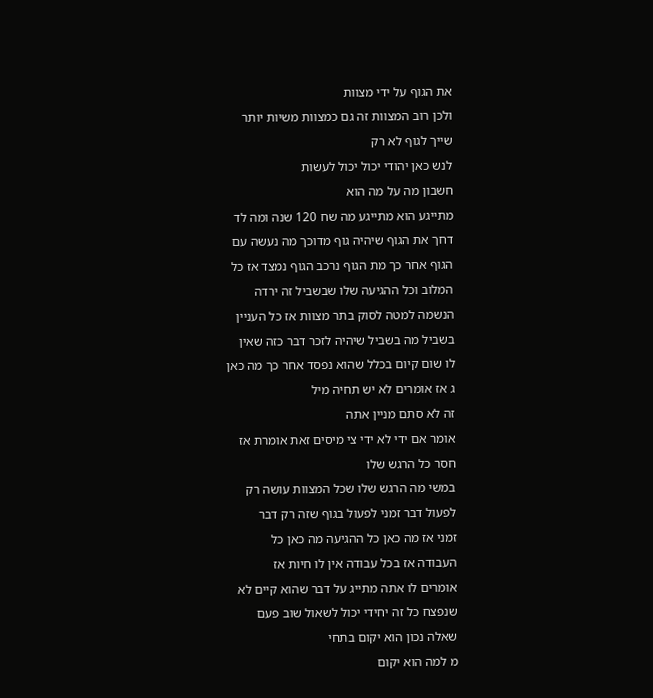את הגוף על ידי מצוות
ולכן רוב המצוות זה גם כמצוות משיות יותר
שייך לגוף לא רק
לנש כאן יהודי יכול יכול לעשות
חשבון מה על מה הוא
מתייגע הוא מתייגע מה שח 120 שנה ומה לד
דחך את הגוף שיהיה גוף מדוכך מה נעשה עם
הגוף אחר כך מת הגוף נרכב הגוף נמצד אז כל
המלוב וכל ההגיעה שלו שבשביל זה ירדה
הנשמה למטה לסוק בתר מצוות אז כל העניין
בשביל מה בשביל שיהיה לזכר דבר כזה שאין
לו שום קיום בכלל שהוא נפסד אחר כך מה כאן
ג אז אומרים לא יש תחיה מיל
זה לא סתם מניין אתה
אומר אם ידי לא ידי צי מיסים זאת אומרת אז
חסר כל הרגש שלו
במשי מה הרגש שלו שכל המצוות עושה רק
לפעול דבר זמני לפעול בגוף שזה רק דבר
זמני אז מה כאן כל ההגיעה מה כאן כל
העבודה אז בכל עבודה אין לו חיות אז
אומרים לו אתה מתייג על דבר שהוא קיים לא
שנפצח כל זה יחידי יכול לשאול שוב פעם
שאלה נכון הוא יקום בתחי
מ למה הוא יקום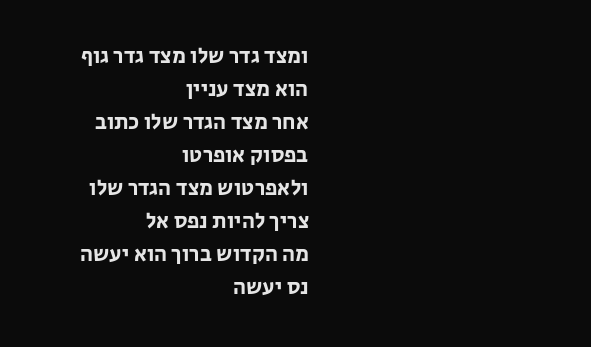ומצד גדר שלו מצד גדר גוף הוא מצד עניין
אחר מצד הגדר שלו כתוב בפסוק אופרטו
ולאפרטוש מצד הגדר שלו צריך להיות נפס אל
מה הקדוש ברוך הוא יעשה נס יעשה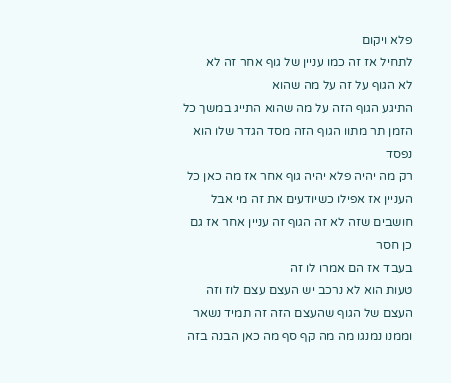פלא ויקום
לתחיל אז זה כמו עניין של גוף אחר זה לא
לא הגוף על זה על מה שהוא
התיגע הגוף הזה על מה שהוא התייג במשך כל
הזמן תר מתוו הגוף הזה מסד הגדר שלו הוא
נפסד
רק מה יהיה פלא יהיה גוף אחר אז מה כאן כל
העניין אז אפילו כשיודעים את זה מי אבל
חושבים שזה לא זה הגוף זה עניין אחר אז גם
כן חסר
בעבד אז הם אמרו לו זה
טעות הוא לא נרכב יש העצם עצם לוז וזה
העצם של הגוף שהעצם הזה זה תמיד נשאר
וממנו נמנגו מה מה קף סף מה כאן הבנה בזה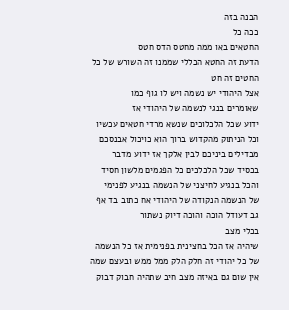הבנה בזה
ככה כל
החטאים באו ממה מחטס הדס חטס
הדעת זה החטא הכללי שממנו זה השורש של כל
החטים זה חט
אצל היהודי יש נשמה ויש לו גוף כמו
שאומרים בנגי לנשמה של היהודי אז
ידוע שכל הלכלוכים שנשא מרדי חטאים עכשיו
וכל הניתוק מהקדוש ברוך הוא כויכול אבנסכם
מבדילים ביניכם לבין אלקך אז ידוע מדבר
בכסיד שכל הלכלכים כל הפגמים מלשון חסיד
והכל בנגיע לחיצני של הנשמה בנגיע לפנימי
של הנשמה הנקודה של היהודי אח כתוב בד אף
גב דעודל הוכה והוכה דיוק נשתור
בכלי מצב
שיהיה אז הכל בחצינית בפנימית אז כל הנשמה
של כל יהודי זה חלק הלק ממל ממש ובעצם שמה
אין שום גם באיזה מצב חיב שתהיה חבוק דבוק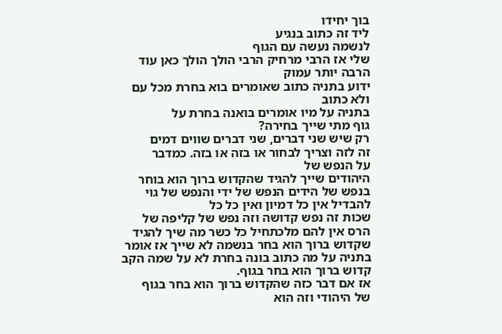בוך יחידו
ליד זה כתוב בנגיע
לנשמה נעשה עם הגוף
שלי אז הרבי מרחיק הרבי הולך הולך כאן עוד
הרבה יותר עמוק
ידוע בתניה כתוב שאומרים בוא בחרת מכל עם
ולא כתוב
בתניה על מיו אומרים בואנה בחרת על
גוף מתי שייך בחירה?
רק שיש שני דברים, שני דברים שווים דמים
זה לזה וצריך לבחור או בזה או בזה. כמדבר
על הנפש של
היהודים שייך להגיד שהקדוש ברוך הוא בוחר
בנפש של הידים הנפש של ידי והנפש של גוי
להבדיל אין כל דמיון ואין כל כל
שכות זה נפש קדושה וזה נפש של קליפה של
הרס אין להם מלכתחיל כל כשר מה שיך להגיד
שקדוש ברוך הוא בחר בנשמה לא שייך אז אומר
בתניה על מה כתוב בונה בחרת לא על שמה הקב
קדוש ברוך הוא בחר בגוף.
אז אם דבר כזה שהקדוש ברוך הוא בחר בגוף
של היהודי וזה הוא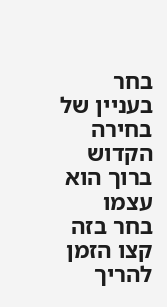בחר בעניין של בחירה הקדוש ברוך הוא עצמו
בחר בזה קצו הזמן להריך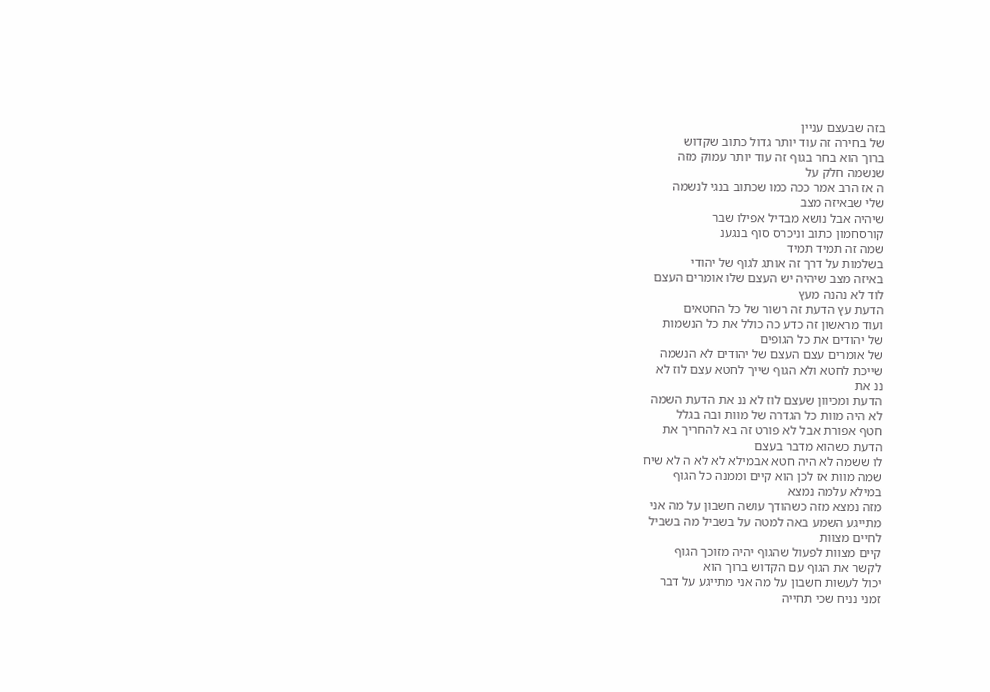בזה שבעצם עניין
של בחירה זה עוד יותר גדול כתוב שקדוש
ברוך הוא בחר בגוף זה עוד יותר עמוק מזה
שנשמה חלק על
ה אז הרב אמר ככה כמו שכתוב בנגי לנשמה
שלי שבאיזה מצב
שיהיה אבל נושא מבדיל אפילו שבר
קורסחמון כתוב וניכרס סוף בנגענ
שמה זה תמיד תמיד
בשלמות על דרך זה אותג לגוף של יהודי
באיזה מצב שיהיה יש העצם שלו אומרים העצם
לוד לא נהנה מעץ
הדעת עץ הדעת זה רשור של כל החטאים
ועוד מראשון זה כדע כה כולל את כל הנשמות
של יהודים את כל הגופים
של אומרים עצם העצם של יהודים לא הנשמה
שייכת לחטא ולא הגוף שייך לחטא עצם לוז לא
ננ את
הדעת ומכיוון שעצם לוז לא ננ את הדעת השמה
לא היה מוות כל הגדרה של מוות ובה בגלל
חטף אפורת אבל לא פורט זה בא להחריך את
הדעת כשהוא מדבר בעצם
לו ששמה לא היה חטא אבמילא לא לא ה לא שיח
שמה מוות אז לכן הוא קיים וממנה כל הגוף
במילא עלמה נמצא
מזה נמצא מזה כשהודך עושה חשבון על מה אני
מתייגע השמע באה למטה על בשביל מה בשביל
לחיים מצוות
קיים מצוות לפעול שהגוף יהיה מזוכך הגוף
לקשר את הגוף עם הקדוש ברוך הוא
יכול לעשות חשבון על מה אני מתייגע על דבר
זמני נניח שכי תחייה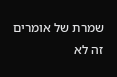שמרת של אומרים זה לא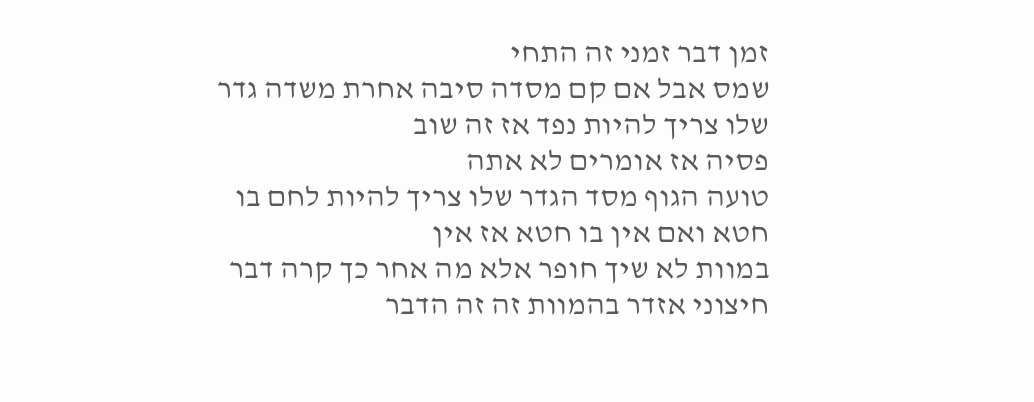זמן דבר זמני זה התחי
שמס אבל אם קם מסדה סיבה אחרת משדה גדר
שלו צריך להיות נפד אז זה שוב
פסיה אז אומרים לא אתה
טועה הגוף מסד הגדר שלו צריך להיות לחם בו
חטא ואם אין בו חטא אז אין
במוות לא שיך חופר אלא מה אחר כך קרה דבר
חיצוני אזדר בהמוות זה זה הדבר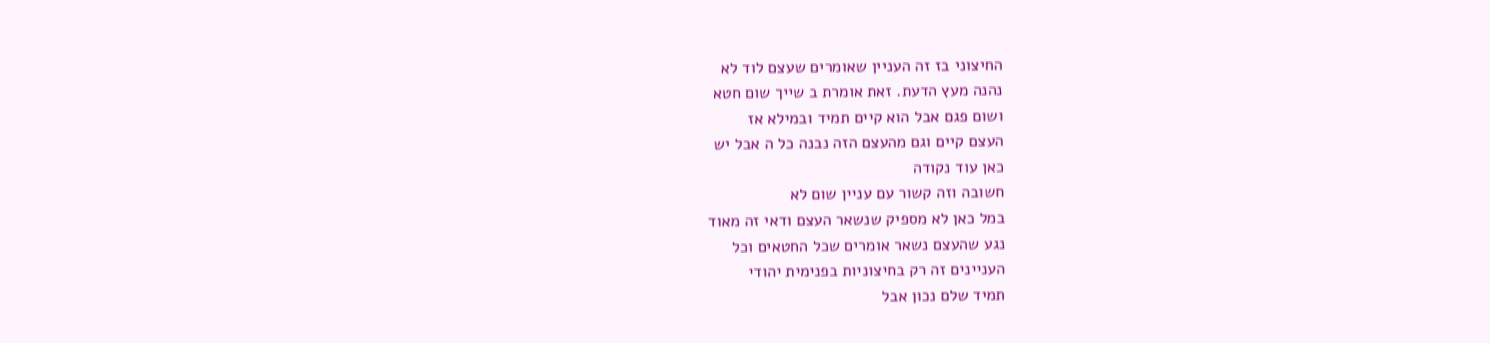החיצוני בז זה העניין שאומרים שעצם לוד לא
נהנה מעץ הדעת. זאת אומרת ב שייך שום חטא
ושום פגם אבל הוא קיים תמיד ובמילא אז
העצם קיים וגם מהעצם הזה נבנה כל ה אבל יש
כאן עוד נקודה
חשובה וזה קשור עם עניין שום לא
במל כאן לא מספיק שנשאר העצם ודאי זה מאוד
נגע שהעצם נשאר אומרים שכל החטאים וכל
העניינים זה רק בחיצוניות בפנימית יהודי
תמיד שלם נכון אבל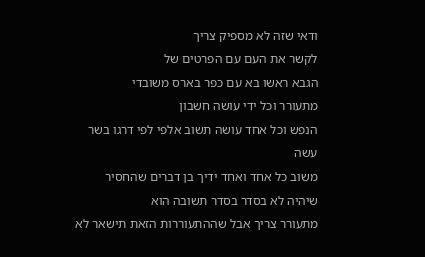ודאי שזה לא מספיק צריך
לקשר את העם עם הפרטים של
הגבא ראשו בא עם כפר בארס משובדי
מתעורר וכל ידי עושה חשבון
הנפש וכל אחד עושה תשוב אלפי לפי דרגו בשר
עשה
משוב כל אחד ואחד ידיך בן דברים שהחסיר
שיהיה לא בסדר בסדר תשובה הוא
מתעורר צריך אבל שההתעוררות הזאת תישאר לא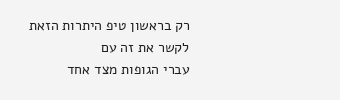רק בראשון טיפ היתרות הזאת לקשר את זה עם
עברי הגופות מצד אחד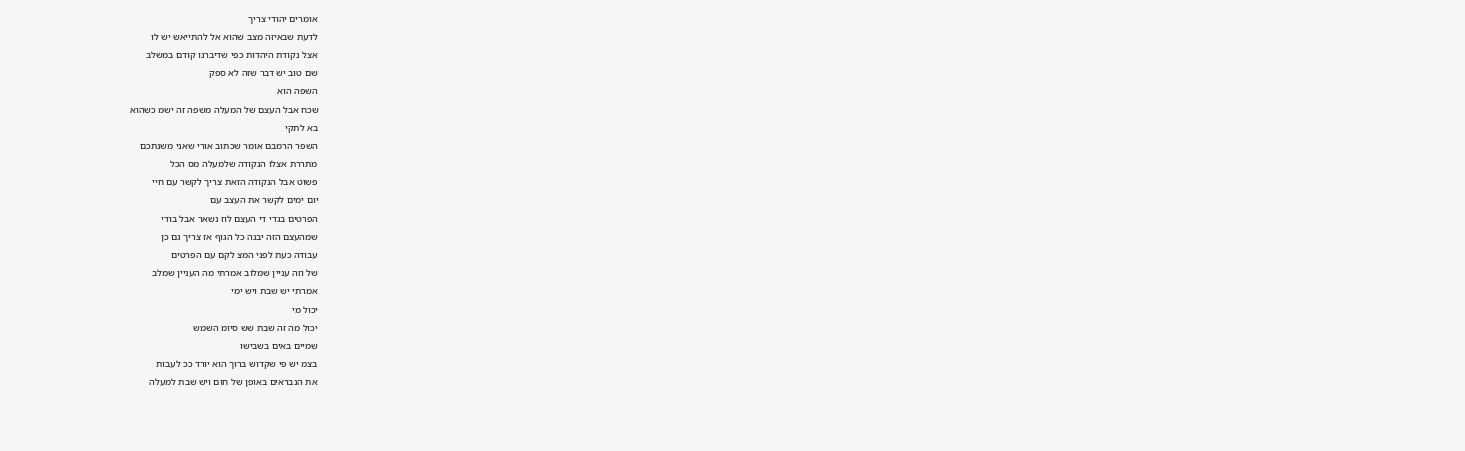אומרים יהודי צריך
לדעת שבאיזה מצב שהוא אל להתייאש יש לו
אצל נקודת היהדות כפי שדיברנו קודם במשלב
שם טוב יש דבר שזה לא ספק
השפה הוא
שכח אבל העצם של המעלה משפה זה ישמ כשהוא
בא לתקי
השפר הרמבם אומר שכתוב אורי שאני משנתכם
מתררת אצלו הנקודה שלמעלה מס הכל
פשוט אבל הנקודה הזאת צריך לקשר עם חיי
יום ימים לקשר את העצב עם
הפרטים בגדי די העצם לוז נשאר אבל בודי
שמהעצם הזה יבנה כל הגוף אז צריך גם כן
עבודה כעת לפני המצ לקם עם הפרטים
של וזה עניין שמלוב אמרתי מה העניין שמלב
אמרתי יש שבת ויש ימי
יכול מי
יכול מה זה שבת שש סיומ השמש
שמיים באים בשבישו
בצמ יש פי שקדוש ברוך הוא יורד ככ לעבות
את הנבראים באופן של חום ויש שבת למעלה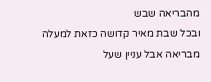מהבריאה שבש
ובכל שבת מאיר קדושה כזאת למעלה
מבריאה אבל עניין שעל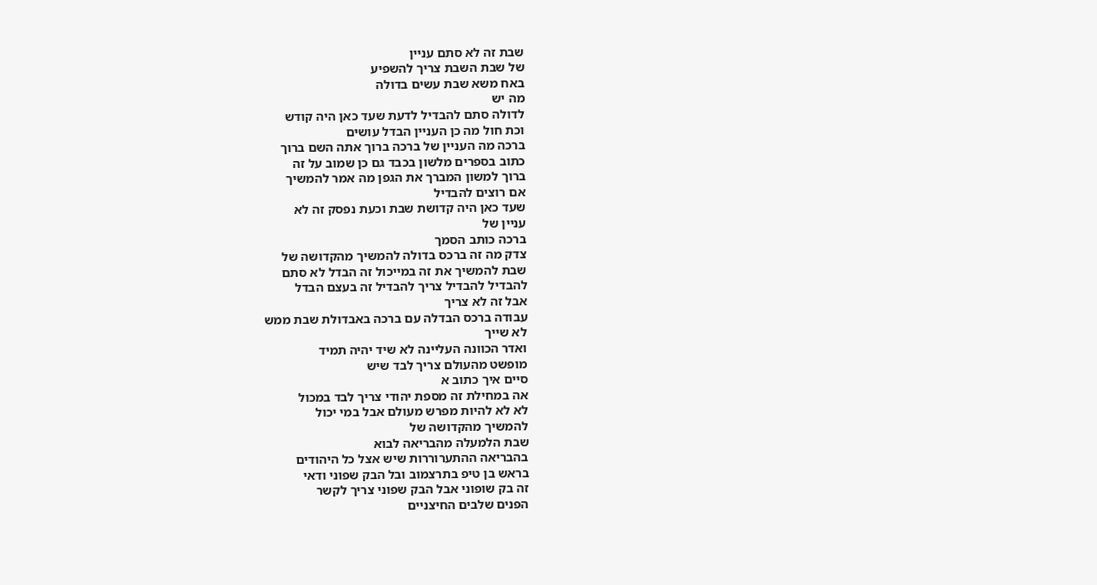שבת זה לא סתם עניין
של שבת השבת צריך להשפיע
באח משא שבת עשים בדולה
מה יש
לדולה סתם להבדיל לדעת שעד כאן היה קודש
וכת חול מה כן העניין הבדל עושים
ברכה מה העניין של ברכה ברוך אתה השם ברוך
כתוב בספרים מלשון בכבד גם כן שמוב על זה
ברוך למשון המברך את הגפן מה אמר להמשיך
אם רוצים להבדיל
שעד כאן היה קדושת שבת וכעת נפסק זה לא
עניין של
ברכה כותב הסמך
צדק מה זה ברכס בדולה להמשיך מהקדושה של
שבת להמשיך את זה במייכול זה הבדל לא סתם
להבדיל להבדיל צריך להבדיל זה בעצם הבדל
אבל זה לא צריך
עבודה ברכס הבדלה עם ברכה באבדולת שבת ממש
לא שייך
ואדר הכוונה העליינה לא שיד יהיה תמיד
מופשט מהעולם צריך לבד שיש
סיים איך כתוב א
אה במחילת זה מספת יהודי צריך לבד במכול
לא לא להיות מפרש מעולם אבל במי יכול
להמשיך מהקדושה של
שבת הלמעלה מהבריאה לבוא
בהבריאה ההתערוררות שיש אצל כל היהודים
בראש בן טיפ בתרצמוב ובל הבק שפוני ודאי
זה בק שופוני אבל הבק שפוני צריך לקשר
הפנים שלבים החיצניים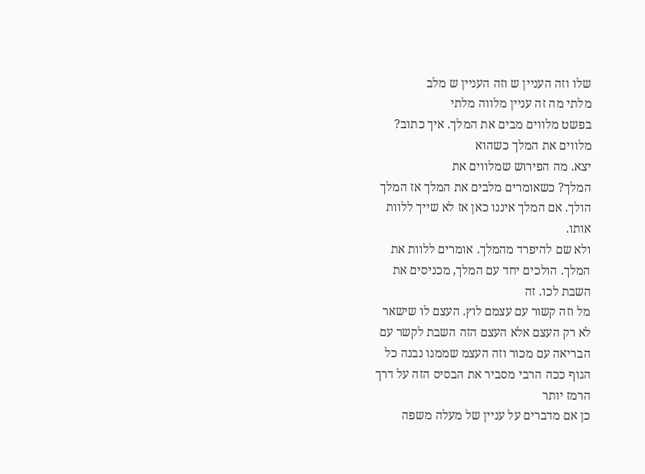שלו וזה העניין ש וזה העניין ש מלב
מלתי מה זה עניין מלווה מלתי
בפשט מלווים מבים את המלך. איך כתוב?
מלווים את המלך כשהוא
יצא. מה הפירוש שמלווים את
המלך? כשאומרים מלבים את המלך אז המלך
הולך. אם המלך איננו כאן אז לא שייך ללוות
אותו.
ולא שם להיפרד מהמלך. אומרים ללוות את
המלך. הולכים יחד עם המלך, מכניסים את
השבת לכו. זה
מל וזה קשור עם עצמם לוץ. העצם לו שישאר
לא רק העצם אלא העצם הזה השבת לקשר עם
הבריאה עם מכור וזה העצמ שממנו נבנה כל
הגוף ככה הרבי מסביר את הבסיס הזה על דרך
הרמז יותר
כן אם מדברים על עניין של מעלה משפה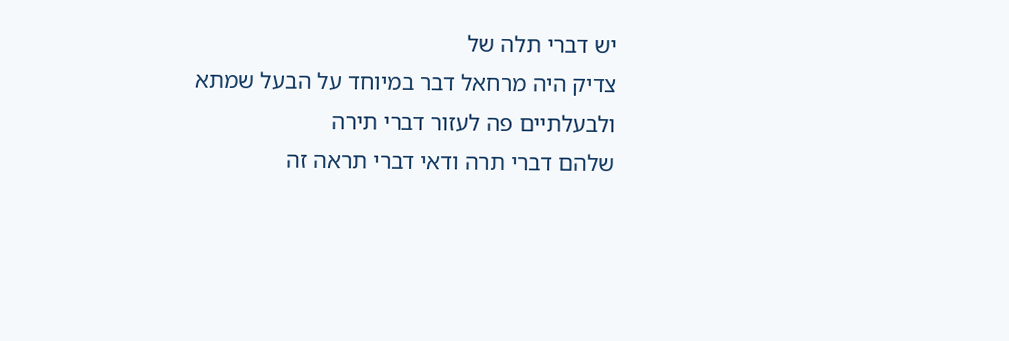יש דברי תלה של
צדיק היה מרחאל דבר במיוחד על הבעל שמתא
ולבעלתיים פה לעזור דברי תירה
שלהם דברי תרה ודאי דברי תראה זה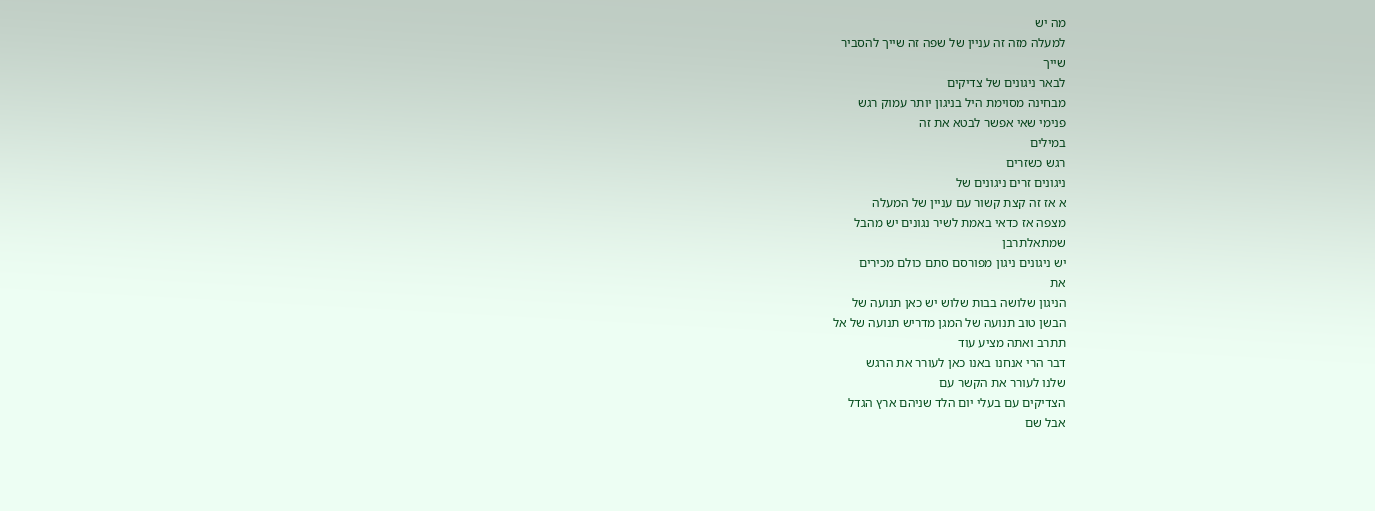מה יש
למעלה מזה זה עניין של שפה זה שייך להסביר
שייך
לבאר ניגונים של צדיקים
מבחינה מסוימת היל בניגון יותר עמוק רגש
פנימי שאי אפשר לבטא את זה
במילים
רגש כשזרים
ניגונים זרים ניגונים של
א אז זה קצת קשור עם עניין של המעלה
מצפה אז כדאי באמת לשיר נגונים יש מהבל
שמתאלתרבן
יש ניגונים ניגון מפורסם סתם כולם מכירים
את
הניגון שלושה בבות שלוש יש כאן תנועה של
הבשן טוב תנועה של המגן מדריש תנועה של אל
תתרב ואתה מציע עוד
דבר הרי אנחנו באנו כאן לעורר את הרגש
שלנו לעורר את הקשר עם
הצדיקים עם בעלי יום הלד שניהם ארץ הגדל
אבל שם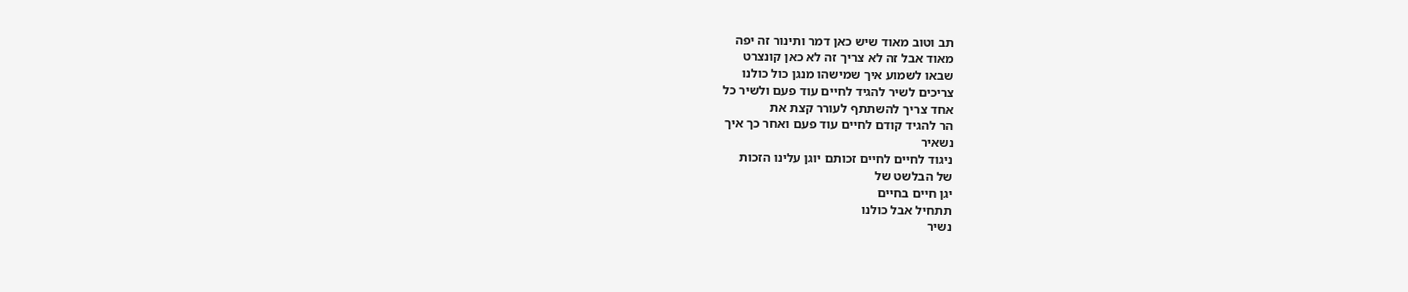תב וטוב מאוד שיש כאן דמר ותינור זה יפה
מאוד אבל זה לא צריך זה לא כאן קונצרט
שבאו לשמוע איך שמישהו מנגן כול כולנו
צריכים לשיר להגיד לחיים עוד פעם ולשיר כל
אחד צריך להשתתף לעורר קצת את
הר להגיד קודם לחיים עוד פעם ואחר כך איך
נשאיר
ניגוד לחיים לחיים זכותם יוגן עלינו הזכות
של הבלשט של
יגן חיים בחיים
תתחיל אבל כולנו
נשיר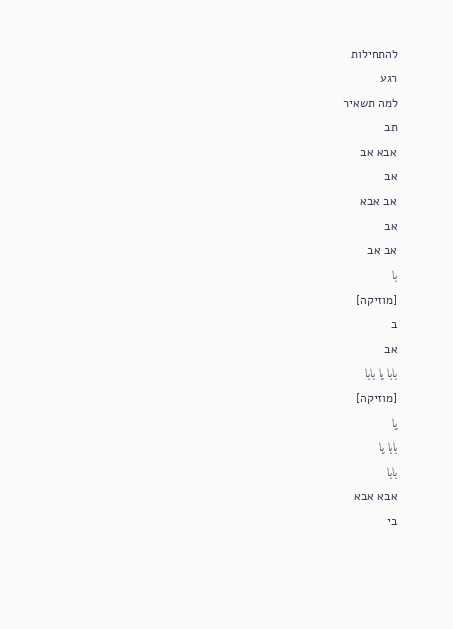להתחילות
רגע
למה תשאיר
תב
אבא אב
אב
אב אבא
אב
אב אב
با
[מוזיקה]
ב
אב
بابا يا بابا
[מוזיקה]
يا
بابا يا
بابا
אבא אבא
בי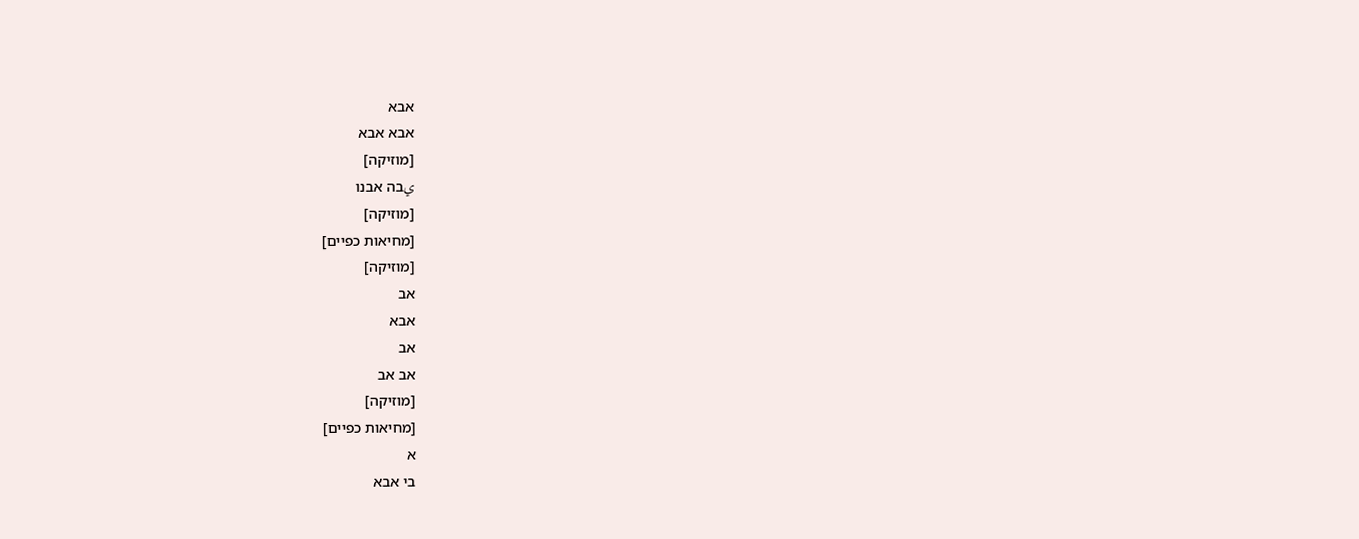אבא
אבא אבא
[מוזיקה]
يבה אבנו
[מוזיקה]
[מחיאות כפיים]
[מוזיקה]
אב
אבא
אב
אב אב
[מוזיקה]
[מחיאות כפיים]
א
בי אבא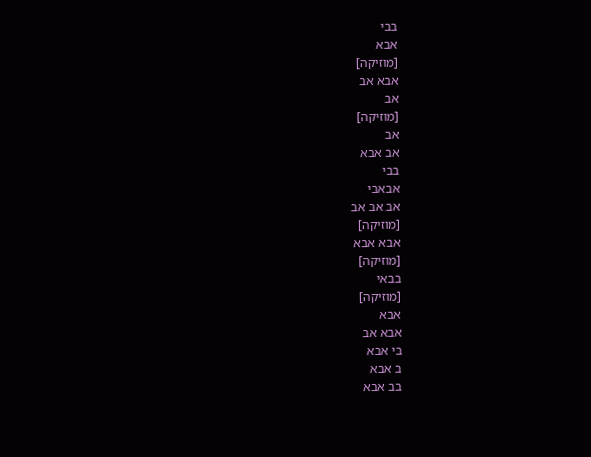בבי
אבא
[מוזיקה]
אבא אב
אב
[מוזיקה]
אב
אב אבא
בבי
אבאבי
אב אב אב
[מוזיקה]
אבא אבא
[מוזיקה]
בבאי
[מוזיקה]
אבא
אבא אב
בי אבא
ב אבא
בב אבא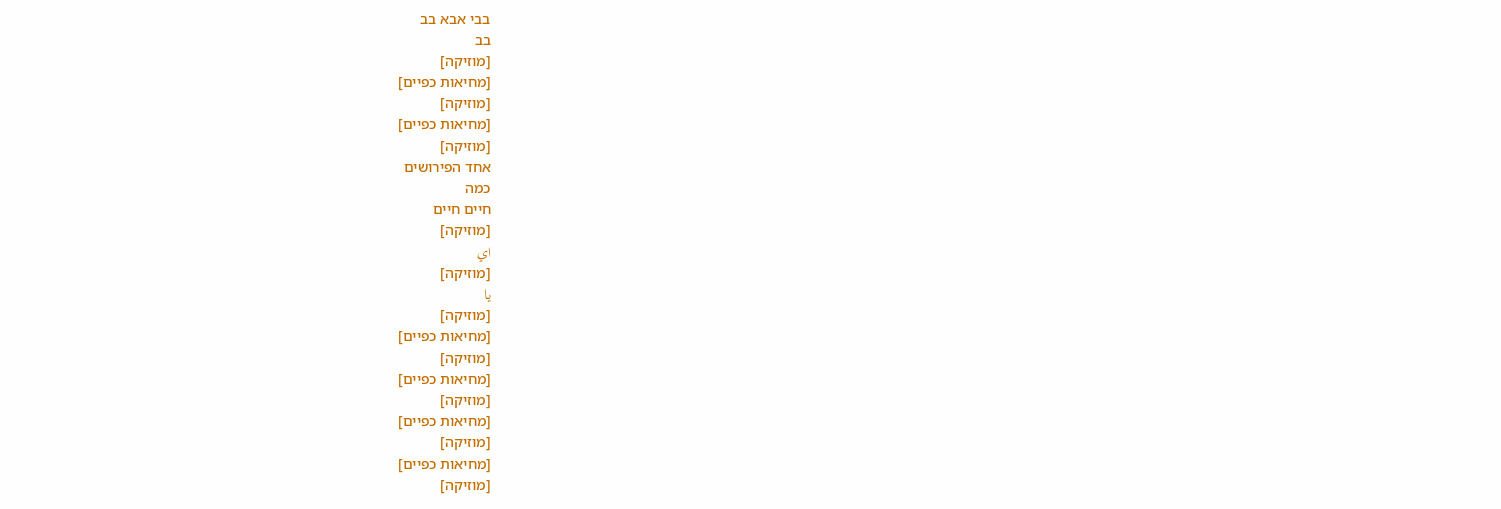בבי אבא בב
בב
[מוזיקה]
[מחיאות כפיים]
[מוזיקה]
[מחיאות כפיים]
[מוזיקה]
אחד הפירושים
כמה
חיים חיים
[מוזיקה]
اي
[מוזיקה]
يا
[מוזיקה]
[מחיאות כפיים]
[מוזיקה]
[מחיאות כפיים]
[מוזיקה]
[מחיאות כפיים]
[מוזיקה]
[מחיאות כפיים]
[מוזיקה]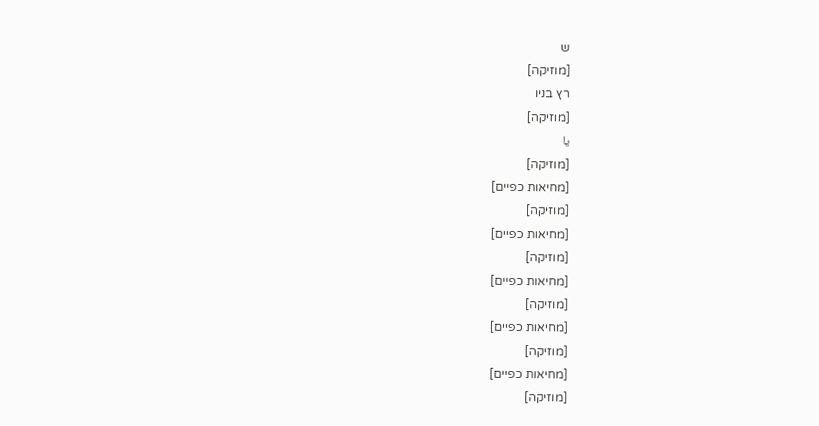ש
[מוזיקה]
רץ בניו
[מוזיקה]
يا
[מוזיקה]
[מחיאות כפיים]
[מוזיקה]
[מחיאות כפיים]
[מוזיקה]
[מחיאות כפיים]
[מוזיקה]
[מחיאות כפיים]
[מוזיקה]
[מחיאות כפיים]
[מוזיקה]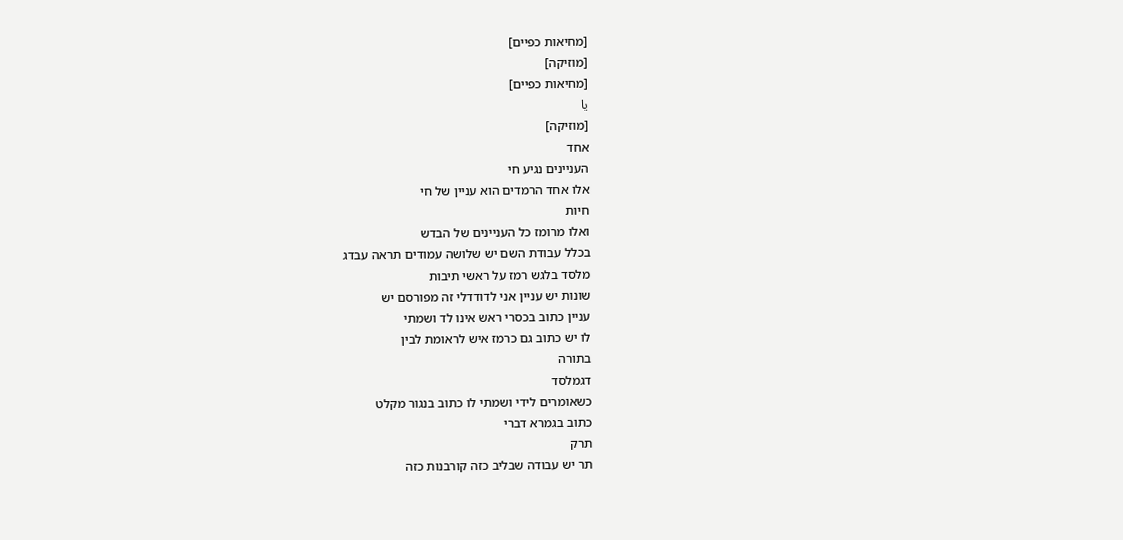[מחיאות כפיים]
[מוזיקה]
[מחיאות כפיים]
يا
[מוזיקה]
אחד
העניינים נגיע חי
אלו אחד הרמדים הוא עניין של חי
חיות
ואלו מרומז כל העניינים של הבדש
בכלל עבודת השם יש שלושה עמודים תראה עבדג
מלסד בלגש רמז על ראשי תיבות
שונות יש עניין אני לדודדלי זה מפורסם יש
עניין כתוב בכסרי ראש אינו לד ושמתי
לו יש כתוב גם כרמז איש לראומת לבין
בתורה
דגמלסד
כשאומרים לידי ושמתי לו כתוב בנגור מקלט
כתוב בגמרא דברי
תרק
תר יש עבודה שבליב כזה קורבנות כזה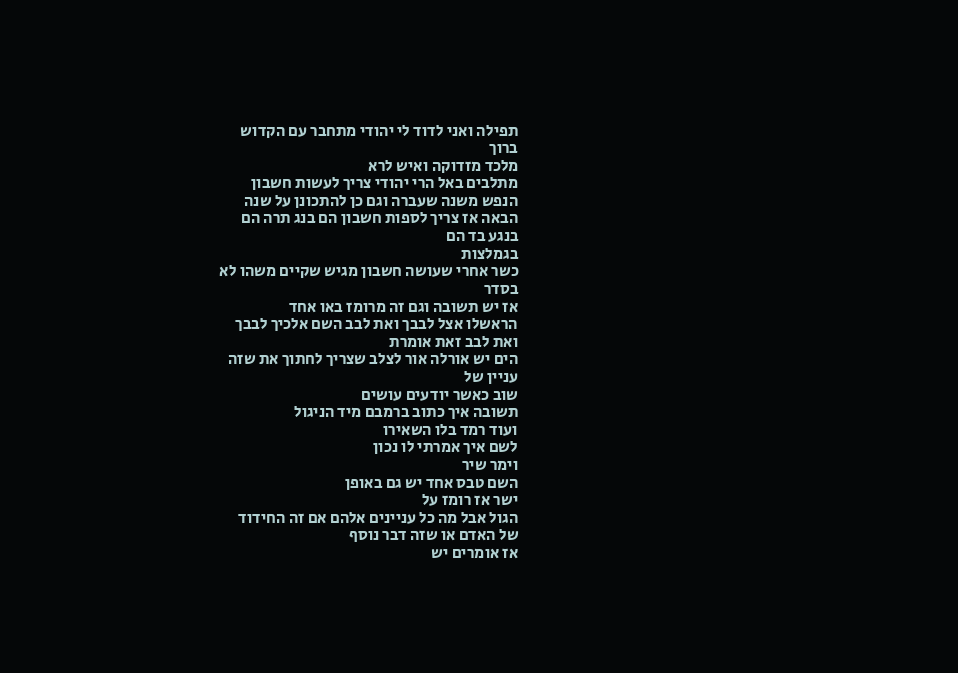תפילה ואני לדוד לי יהודי מתחבר עם הקדוש
ברוך
מלכד מזדוקה ואיש לרא
מתלבים באל הרי יהודי צריך לעשות חשבון
הנפש משנה שעברה וגם כן להתכונן על שנה
הבאה אז צריך לספות חשבון הם בנג תרה הם
בנגע בד הם
בגמלצות
כשר אחרי שעושה חשבון מגיש שקיים משהו לא
בסדר
אז יש תשובה וגם זה מרומז באו אחד
הראשלו אצל לבבך ואת לבב השם אלכיך לבבך
ואת לבב זאת אומרת
הים יש אורלה אור לצלב שצריך לחתוך את שזה
עניין של
שוב כאשר יודעים עושים
תשובה איך כתוב ברמבם מיד הניגול
ועוד רמד בלו השאירו
לשם איך אמרתי לו נכון
וימר שיר
השם טבס אחד יש גם באופן
ישר אז רומז על
הגול אבל מה כל עניינים אלהם אם זה החידוד
של האדם או שזה דבר נוסף
אז אומרים יש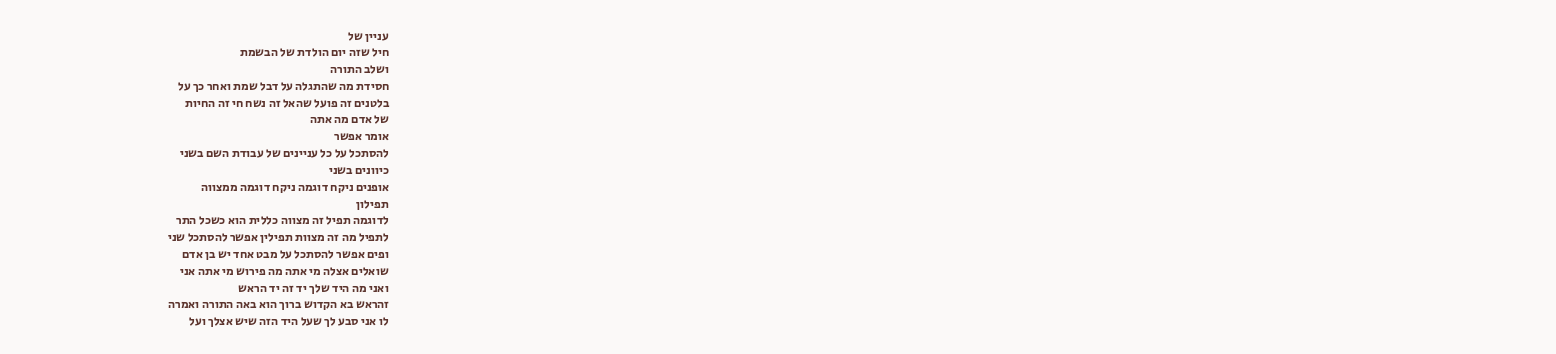עניין של
חיל שזה יום הולדת של הבשמת
ושלב התורה
חסידת מה שהתגלה על דבל שמת ואחר כך על
בלטנים זה פועל שהאל זה נשח חי זה החיות
של אדם מה אתה
אומר אפשר
להסתכל על כל עניינים של עבודת השם בשני
כיוונים בשני
אופנים ניקח דוגמה ניקח דוגמה ממצווה
תפילון
לדוגמה תפיל זה מצווה כללית הוא כשכל התר
לתפיל מה זה מצוות תפילין אפשר להסתכל שני
ופים אפשר להסתכל על מבט אחד יש בן אדם
שואלים אצלה מי אתה מה פירוש מי אתה אני
ואני מה היד שלך יד זה יד הראש
זהראש בא הקדוש ברוך הוא באה התורה ואמרה
לו אני סבע לך שעל היד הזה שיש אצלך ועל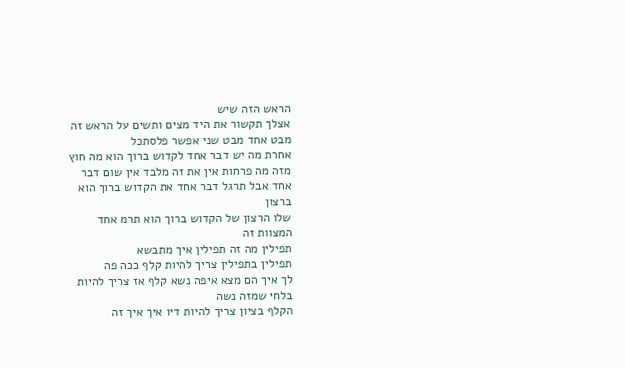הראש הזה שיש
אצלך תקשור את היד מצים ותשים על הראש זה
מבט אחד מבט שני אפשר פלסתכל
אחרת מה יש דבר אחד לקדוש ברוך הוא מה חוץ
מזה מה פרחות אין את זה מלבד אין שום דבר
אחד אבל תרגל דבר אחד את הקדוש ברוך הוא
ברצון
שלו הרצון של הקדוש ברוך הוא תרמ אחד
המצוות זה
תפילין מה זה תפילין איך מתבשא
תפילין בתפילין צריך להיות קלף ככה פה
לך איך הם מצא איפה נשא קלף אז צריך להיות
בלחי שמזה נשה
הקלף בציון צריך להיות דיו איך איך זה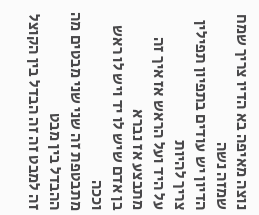נוצה מאיפה בא הדיו צריך שמח שמזה נשה
הדיון יש עודים בתפיון תפילין צריך להיות
על היד ועל הראש אז איך זה מתבצע אז נברא
בן אדם שיש לו יד ויש לו ראש וככה
מתבטפת זה שני שני מבטים מה ההבדל בין מבט
זה למבט זה זה הבדל בין הקוצל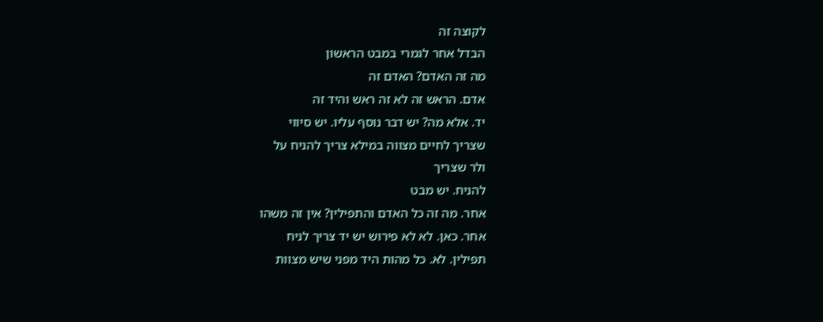לקוצה זה
הבדל אחר לגמרי במבט הראשון
מה זה האדם? האדם זה
אדם. הראש זה לא זה ראש והיד זה
יד. אלא מה? יש דבר נוסף עליו. יש סיווי
שצריך לחיים מצווה במילא צריך להניח על
ולר שצריך
להניח. יש מבט
אחר. מה זה כל האדם והתפילין? אין זה משהו
אחר. כאן. לא לא פירוש יש יד צריך לניח
תפילין. לא. כל מהות היד מפני שיש מצוות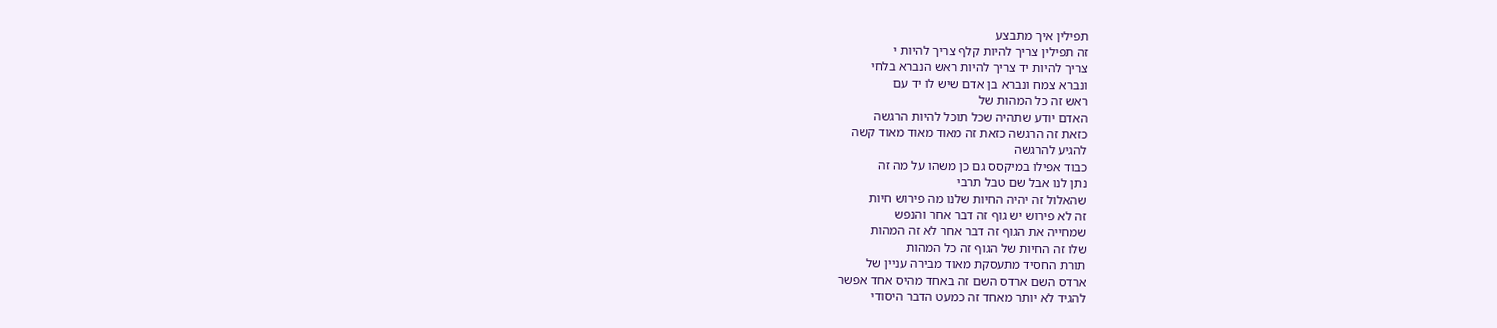תפילין איך מתבצע
זה תפילין צריך להיות קלף צריך להיות י
צריך להיות יד צריך להיות ראש הנברא בלחי
ונברא צמח ונברא בן אדם שיש לו יד עם
ראש זה כל המהות של
האדם יודע שתהיה שכל תוכל להיות הרגשה
כזאת זה הרגשה כזאת זה מאוד מאוד מאוד קשה
להגיע להרגשה
כבוד אפילו במיקסס גם כן משהו על מה זה
נתן לנו אבל שם טבל תרבי
שהאלול זה יהיה החיות שלנו מה פירוש חיות
זה לא פירוש יש גוף זה דבר אחר והנפש
שמחייה את הגוף זה דבר אחר לא זה המהות
שלו זה החיות של הגוף זה כל המהות
תורת החסיד מתעסקת מאוד מבירה עניין של
ארדס השם ארדס השם זה באחד מהיס אחד אפשר
להגיד לא יותר מאחד זה כמעט הדבר היסודי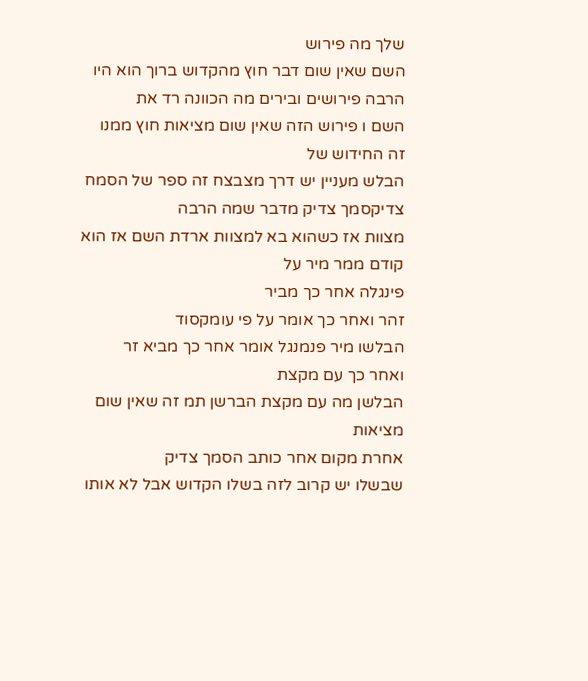שלך מה פירוש
השם שאין שום דבר חוץ מהקדוש ברוך הוא היו
הרבה פירושים ובירים מה הכוונה רד את
השם ו פירוש הזה שאין שום מציאות חוץ ממנו
זה החידוש של
הבלש מעניין יש דרך מצבצח זה ספר של הסמח
צדיקסמך צדיק מדבר שמה הרבה
מצוות אז כשהוא בא למצוות ארדת השם אז הוא
קודם ממר מיר על
פינגלה אחר כך מביר
זהר ואחר כך אומר על פי עומקסוד
הבלשו מיר פנמנגל אומר אחר כך מביא זר
ואחר כך עם מקצת
הבלשן מה עם מקצת הברשן תמ זה שאין שום
מציאות
אחרת מקום אחר כותב הסמך צדיק
שבשלו יש קרוב לזה בשלו הקדוש אבל לא אותו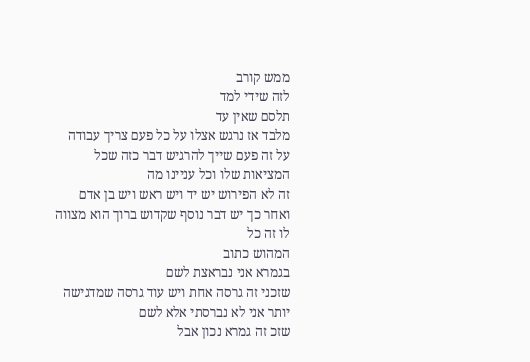ממש קורב
לזה שידי למד
תלסם שאין עד
מלבד אז נרגש אצלו על כל פעם צריך עבודה
על זה פעם שייך להרגיש דבר כזה שכל
המציאות שלו וכל עניינו מה
זה לא הפירוש יש יד ויש ראש ויש בן אדם
ואחר כך יש דבר נוסף שקדוש ברוך הוא מצווה
לו זה כל
המהוש כתוב
בגמרא אני נבראצת לשם
שזכני זה גרסה אחת ויש עוד גרסה שמדגישה
יותר אני לא נברסתי אלא לשם
שזכ זה גמרא נכון אבל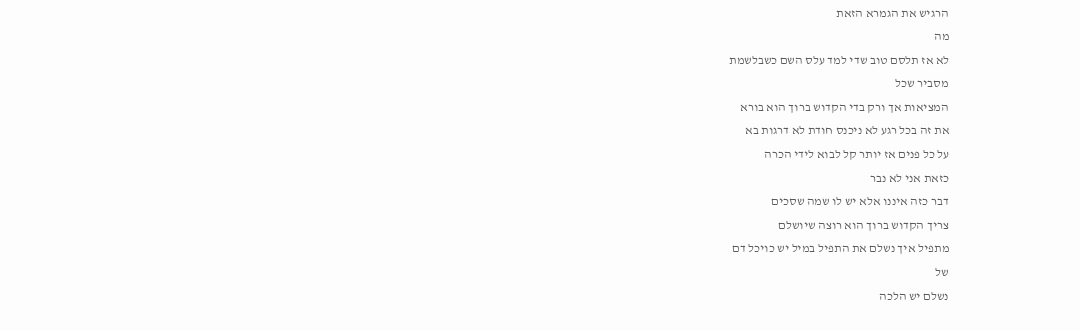הרגיש את הגמרא הזאת
מה
לא אז תלסם טוב שדי למד עלס השם כשבלשמת
מסביר שכל
המציאות אך ורק בדי הקדוש ברוך הוא בורא
את זה בכל רגע לא ניכנס חודת לא דרגות בא
על כל פנים אז יותר קל לבוא לידי הכרה
כזאת אני לא נבר
דבר כזה איננו אלא יש לו שמה שסכים
צריך הקדוש ברוך הוא רוצה שיושלם
מתפיל איך נשלם את התפיל במיל יש כויכל דם
של
נשלם יש הלכה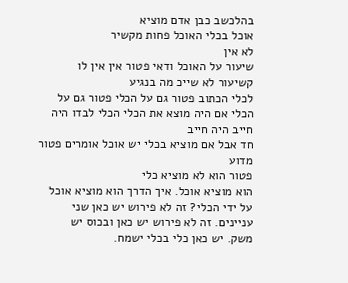בהלכשב כבן אדם מוציא
אוכל בכלי האוכל פחות מקשיר
לא אין
שיעור על האוכל ודאי פטור אין אין לו
קשיעור לא שייכ מה בנגיע
לכלי הכתוב פטור גם על הכלי פטור גם על
הכלי אם היה מוצא את הכלי הכלי לבדו היה
חייב היה חייב
חד אבל אם מוציא בכלי יש אוכל אומרים פטור
מדוע
פטור הוא לא מוציא כלי
הוא מוציא אוכל. איך הדרך הוא מוציא אוכל
על ידי הכלי? זה לא פירוש יש כאן שני
עניינים. זה לא פירוש יש כאן ובכוס יש
משק. יש כאן כלי בכלי ישמח.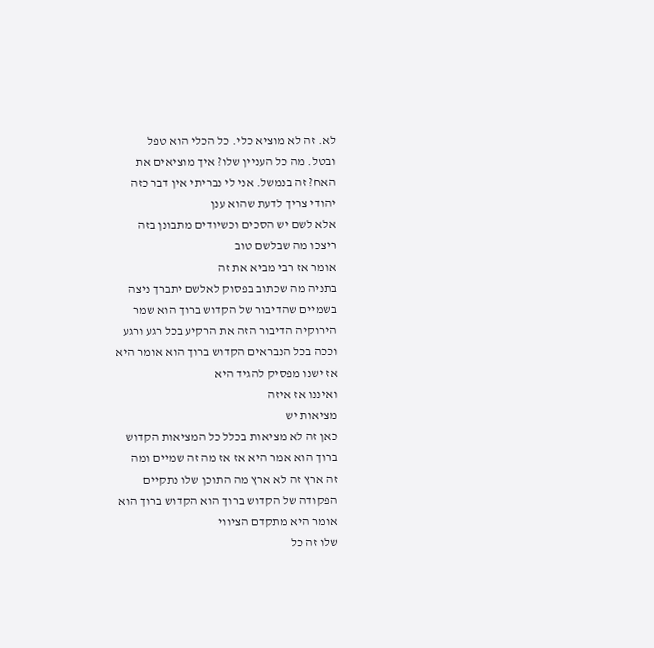לא. זה לא מוציא כלי. כל הכלי הוא טפל
ובטל. מה כל העניין שלו? איך מוציאים את
האח? זה בנמשל. אני לי נבריתי אין דבר כזה
יהודי צריך לדעת שהוא ענן
אלא לשם יש הסכים וכשיודים מתבונן בזה
ריצכו מה שבלשם טוב
אומר אז רבי מביא את זה
בתניה מה שכתוב בפסוק לאלשם יתברך ניצה
בשמיים שהדיבור של הקדוש ברוך הוא שמר
הירוקיה הדיבור הזה את הרקיע בכל רגע ורגע
וככה בכל הנבראים הקדוש ברוך הוא אומר היא
אז ישנו מפסיק להגיד היא
ואיננו אז איזה
מציאות יש
כאן זה לא מציאות בכלל כל המציאות הקדוש
ברוך הוא אמר היא אז אז מה זה שמיים ומה
זה ארץ זה לא ארץ מה התוכן שלו נתקיים
הפקודה של הקדוש ברוך הוא הקדוש ברוך הוא
אומר היא מתקדם הציווי
שלו זה כל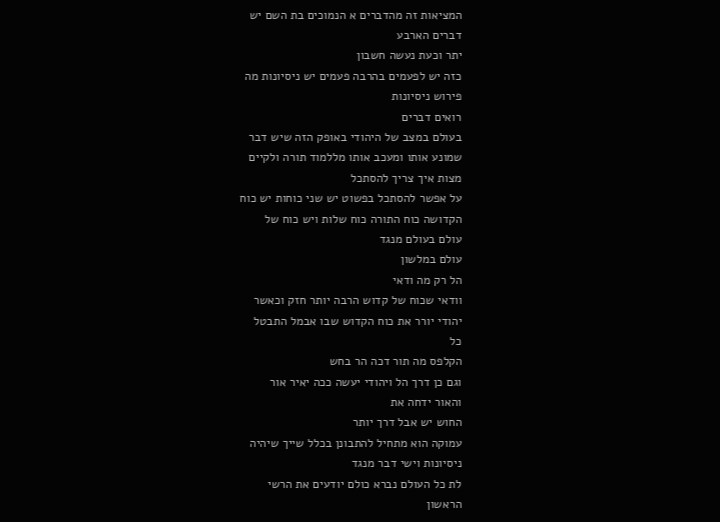המציאות זה מהדברים א הנמוכים בת השם יש
דברים הארבע
יתר וכעת נעשה חשבון
כזה יש לפעמים בהרבה פעמים יש ניסיונות מה
פירוש ניסיונות
רואים דברים
בעולם במצב של היהודי באופק הזה שיש דבר
שמונע אותו ומעכב אותו מללמוד תורה ולקיים
מצות איך צריך להסתכל
על אפשר להסתכל בפשוט יש שני כוחות יש כוח
הקדושה כוח התורה כוח שלות ויש כוח של
עולם בעולם מנגד
עולם במלשון
הל רק מה ודאי
וודאי שכוח של קדוש הרבה יותר חזק וכאשר
יהודי יורר את כוח הקדוש שבו אבמל התבטל
כל
הקלפס מה תור דכה הר בחש
וגם כן דרך הל ויהודי יעשה ככה יאיר אור
והאור ידחה את
החוש יש אבל דרך יותר
עמוקה הוא מתחיל להתבונן בכלל שייך שיהיה
ניסיונות וישי דבר מנגד
לת כל העולם נברא כולם יודעים את הרשי
הראשון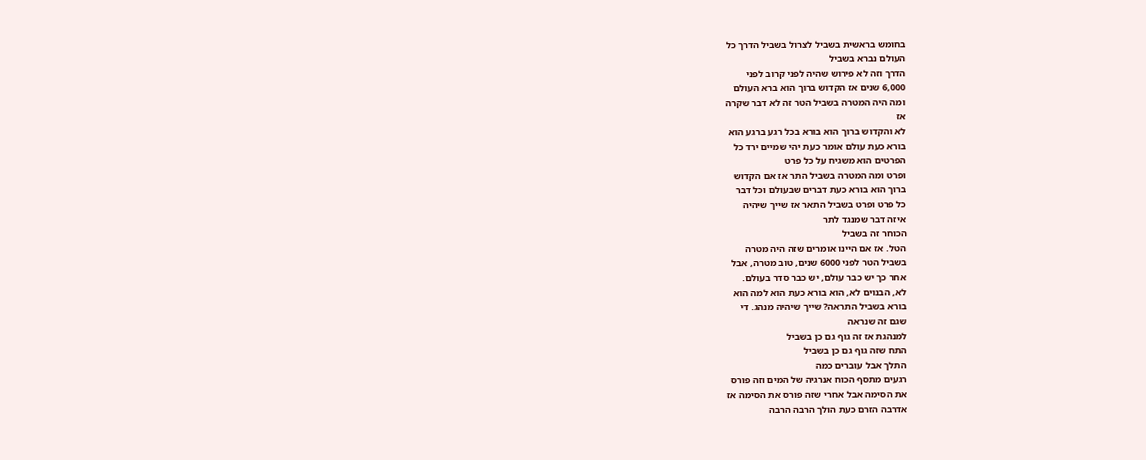בחומש בראשית בשביל לצרול בשביל הדרך כל
העולם נברא בשביל
הדרך וזה לא פירוש שהיה לפני קרוב לפני
6,000 שנים אז הקדוש ברוך הוא ברא העולם
ומה היה המטרה בשביל הטר זה לא דבר שקרה
אז
לא והקדוש ברוך הוא בורא בכל רגע ברגע הוא
בורא כעת עולם אומר כעת יהי שמיים ירד כל
הפרטים הוא משגיח על כל פרט
ופרט ומה המטרה בשביל התר אז אם הקדוש
ברוך הוא בורא כעת דברים שבעולם וכל דבר
כל פרט ופרט בשביל התאר אז שייך שיהיה
איזה דבר שמנגד לתר
הכוחר זה בשביל
הטל. אז אם היינו אומרים שזה היה מטרה
בשביל הטר לפני 6000 שנים, טוב מטרה, אבל
אחר כך יש כבר עולם, יש כבר סדר בעולם.
לא, הבנוים לא, הוא בורא כעת הוא למה הוא
בורא בשביל התראה? שייך שיהיה מנהג. די
שגם זה שנראה
למנהגת אז זה גוף גם כן בשביל
התח שזה גוף גם כן בשביל
התלך אבל עוברים כמה
רגעים מתסף הכוח אנרגיה של המים וזה פורס
את הסימה אבל אחרי שזה פורס את הסימה אז
אדרבה הזרם כעת הולך הרבה הרבה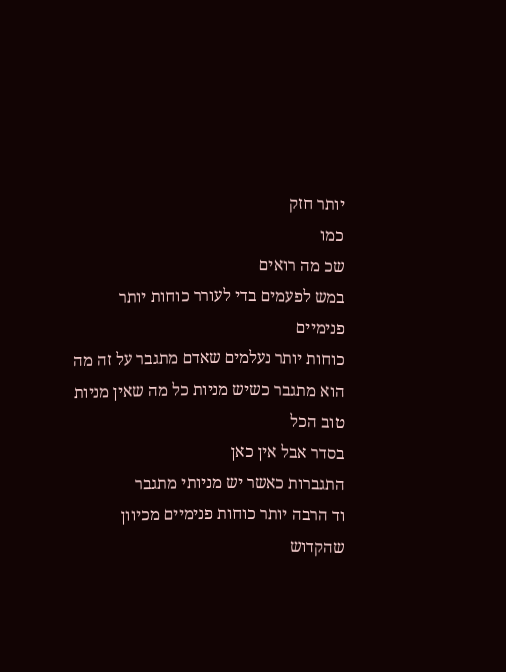יותר חזק
כמו
שכ מה רואים
במש לפעמים בדי לעורר כוחות יותר פנימיים
כוחות יותר נעלמים שאדם מתגבר על זה מה
הוא מתגבר כשיש מניות כל מה שאין מניות
טוב הכל
בסדר אבל אין כאן
התגברות כאשר יש מניותי מתגבר
וד הרבה יותר כוחות פנימיים מכיוון שהקדוש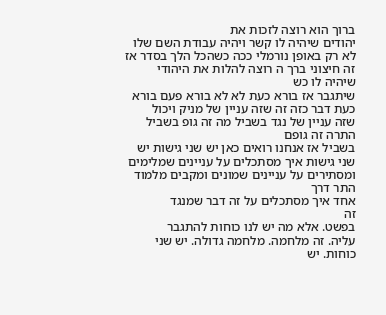ברוך הוא רוצה לזכות את
יהודים שיהיה לו קשר ויהיה עבודת השם שלו
לא רק באופן נורמלי ככה כשהכל הלך בסדר אז
זה חיצוני ברך ה רוצה להלות את היהודי
שיהיה לו כש
שיתגבר אז בורא כעת לא לא בורא פעם בורא
כעת דבר כזה זה שזה עניין של מניק ויכול
שזה עניין של נגד בשביל מה זה גופ בשביל
התרה זה גופם
בשביל אז אנחנו רואים כאן יש שני גישות יש
שני גישות איך מסתכלים על עניינים שמלימים
ומסתירים על עניינים שמונים ומקבים מלמוד
התר דרך
אחד איך מסתכלים על זה דבר שמנגד
זה
בפשט. אלא מה יש לנו כוחות להתגבר
עליה. זה מלחמה. מלחמה גדולה. יש שני
כוחות. יש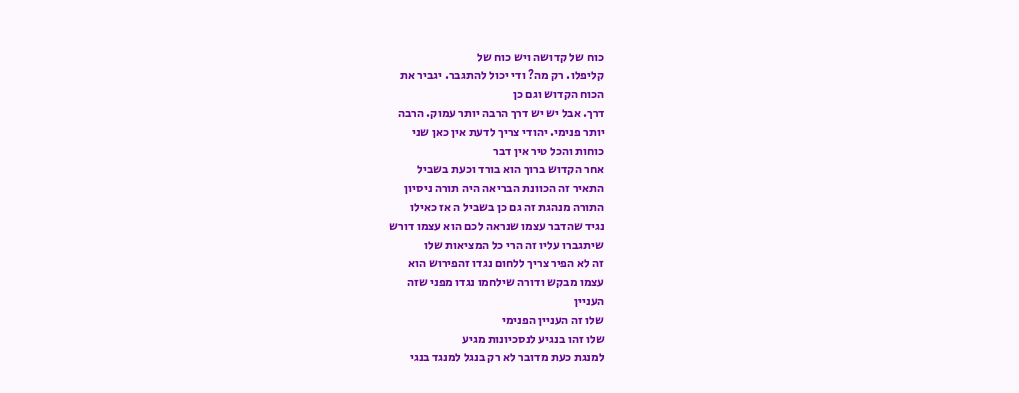כוח של קדושה ויש כוח של
קליפלו. רק מה? ודי יכול להתגבר. יגביר את
הכוח הקדוש וגם כן
דרך. אבל יש יש דרך הרבה יותר עמוק. הרבה
יותר פנימי. יהודי צריך לדעת אין כאן שני
כוחות והכל טיר אין דבר
אחר הקדוש ברוך הוא בורד וכעת בשביל
התאיר זה הכוונת הבריאה היה תורה ניסיון
התורה מנהגת זה גם כן בשביל ה אז כאילו
נגיד שהדבר עצמו שנראה לכם הוא עצמו דורש
שיתגברו עליו זה הרי כל המציאות שלו
זה לא הפיר צריך ללחום נגדו זהפירוש הוא
עצמו מבקש ודורה שילחמו נגדו מפני שזה
העניין
שלו זה העניין הפנימי
שלו זהו בנגיע לנסכיונות מגיע
למנגת כעת מדובר לא רק בנגל למנגד בנגי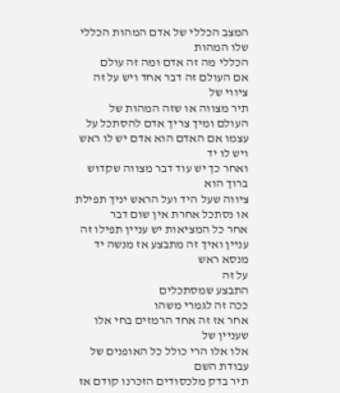המצב הכללי של אדם המהות הכללי שלו המהות
הכללי מה זה אדם ומה זה עולם
אם העולם זה דבר אחד ויש על זה ציווי של
תיר מצווה או שזה המהות של
העולם ומיך צריך אדם להסתכל על
עצמו אם האדם הוא אדם יש לו ראש ויש לו יד
ואחר כך יש עוד דבר מצווה שקדוש ברוך הוא
ציווה שעל היד ועל הראש יניך תפילת
או נסתכל אחרת אין שום דבר
אחר כל המציאות יש עניין תפילו זה
עניין ואיך זה מתבצע אז מנשה יד מנסא ראש
על זה
התבצע שמסתכלים
ככה זה לגמרי משהו
אחר אז זה אחד הרמזים בחי אלו שעניין של
אלו אלו הרי כולל כל האופנים של עבודת השם
תיר בדק מלכסודים הזכרנו קודם אז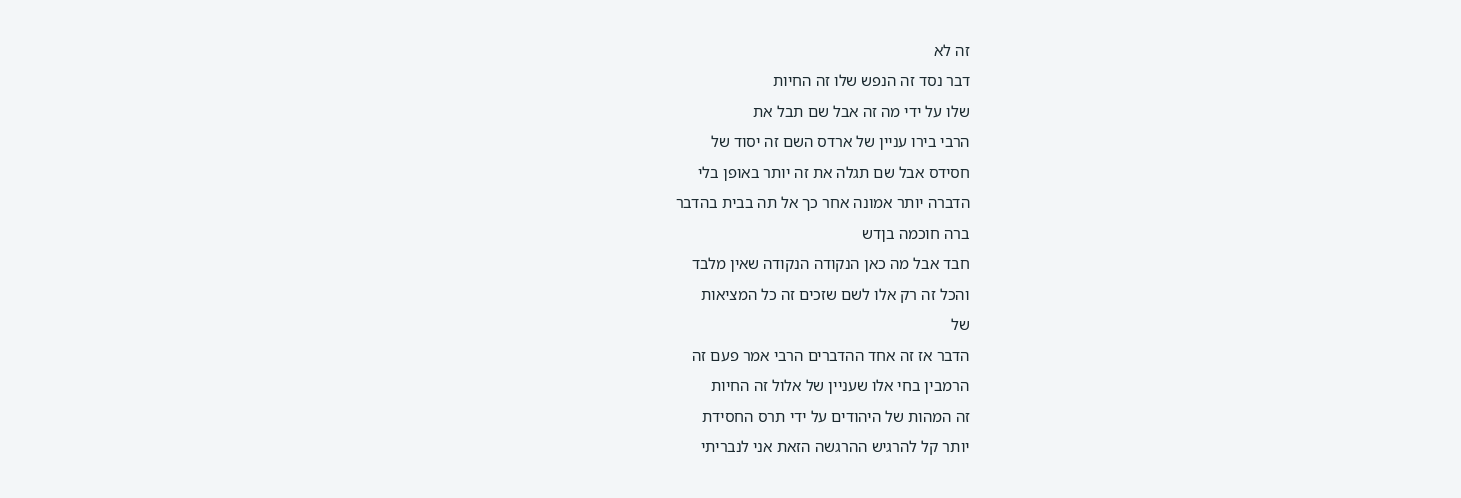זה לא
דבר נסד זה הנפש שלו זה החיות
שלו על ידי מה זה אבל שם תבל את
הרבי בירו עניין של ארדס השם זה יסוד של
חסידס אבל שם תגלה את זה יותר באופן בלי
הדברה יותר אמונה אחר כך אל תה בבית בהדבר
ברה חוכמה בןדש
חבד אבל מה כאן הנקודה הנקודה שאין מלבד
והכל זה רק אלו לשם שזכים זה כל המציאות
של
הדבר אז זה אחד ההדברים הרבי אמר פעם זה
הרמבין בחי אלו שעניין של אלול זה החיות
זה המהות של היהודים על ידי תרס החסידת
יותר קל להרגיש ההרגשה הזאת אני לנבריתי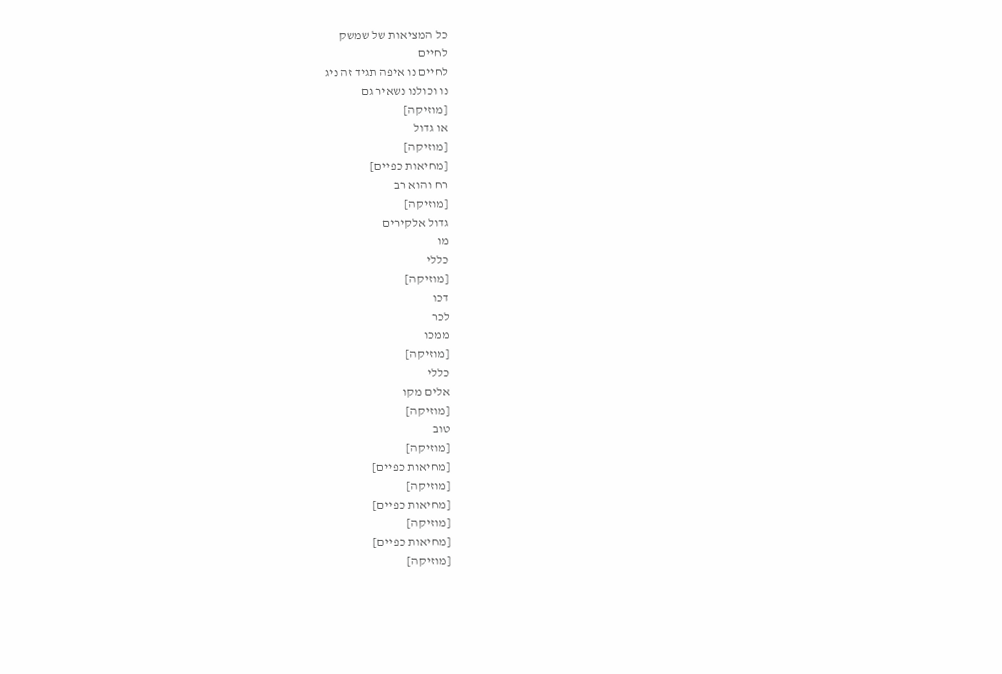כל המציאות של שמשק
לחיים
לחיים נו איפה תגיד זה ניג
נו וכולנו נשאיר גם
[מוזיקה]
או גדול
[מוזיקה]
[מחיאות כפיים]
רח והוא רב
[מוזיקה]
גדול אלקירים
מו
כללי
[מוזיקה]
דכו
לכר
ממכו
[מוזיקה]
כללי
אלים מקו
[מוזיקה]
טוב
[מוזיקה]
[מחיאות כפיים]
[מוזיקה]
[מחיאות כפיים]
[מוזיקה]
[מחיאות כפיים]
[מוזיקה]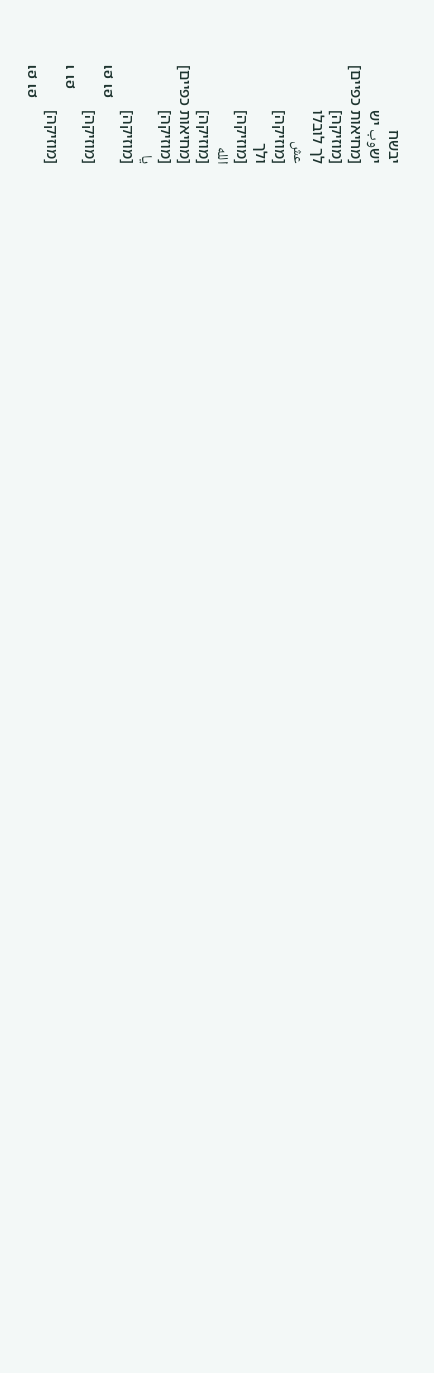יבשח
ישوب יש
[מחיאות כפיים]
[מוזיקה]
לך לובלו
عش
[מוזיקה]
ולך
[מוזיקה]
الله
[מוזיקה]
[מחיאות כפיים]
[מוזיקה]
يا
[מוזיקה]
เฮ เฮ
[מוזיקה]
เ เฮ
[מוזיקה]
เฮ เฮ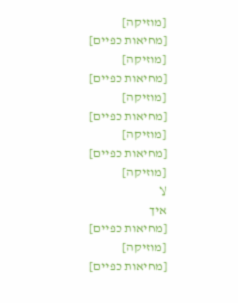[מוזיקה]
[מחיאות כפיים]
[מוזיקה]
[מחיאות כפיים]
[מוזיקה]
[מחיאות כפיים]
[מוזיקה]
[מחיאות כפיים]
[מוזיקה]
لا
איך
[מחיאות כפיים]
[מוזיקה]
[מחיאות כפיים]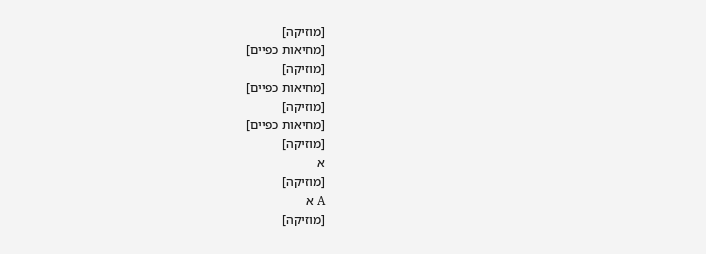[מוזיקה]
[מחיאות כפיים]
[מוזיקה]
[מחיאות כפיים]
[מוזיקה]
[מחיאות כפיים]
[מוזיקה]
א
[מוזיקה]
А א
[מוזיקה]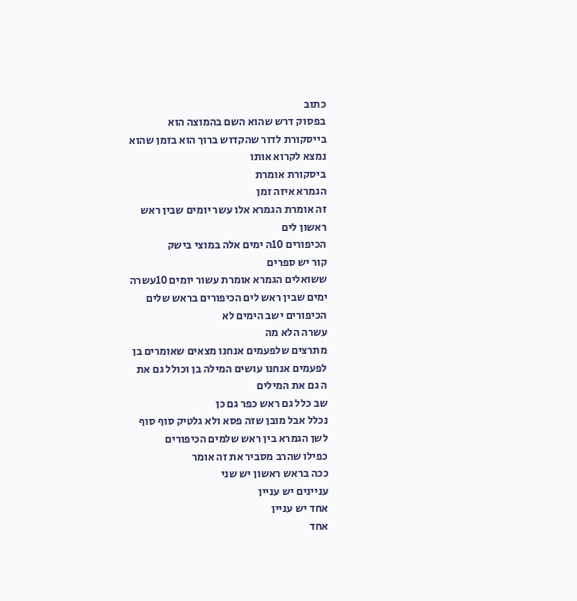כתוב
בפסוק דרש שהוא השם בהמוצה הוא
בייסקורת לדור שהקדוש ברוך הוא בזמן שהוא
נמצא לקרוא אותו
ביסקורת אומרת
הגמרא איזה זמן
זה אומרת הגמרא אלו עשר יומים שבין ראש
ראשון לים
הכיפורים 10ה ימים אלה במוצי בישק
קור יש ספרים
ששואלים הגמרא אומרת עשור יומים 10עשרה
ימים שבין ראש לים הכיפורים בראש שלים
הכיפורים ישב הימים לא
עשרה הלא מה
מתרצים שלפעמים אנחנו מצאים שאומרים בן
לפעמים אנחנו עושים המילה בן וכולל גם את
ה גם את המילים
שב כלל גם ראש כפר גם כן
נכלל אבל מובן שזה פסא ולא גלטיק סוף סוף
לשן הגמרא בין ראש שלמים הכיפורים
כפילו שהרב מסביר את זה אומר
ככה בראש ראשון יש שני
עניינים יש עניין
אחד יש עניין
אחד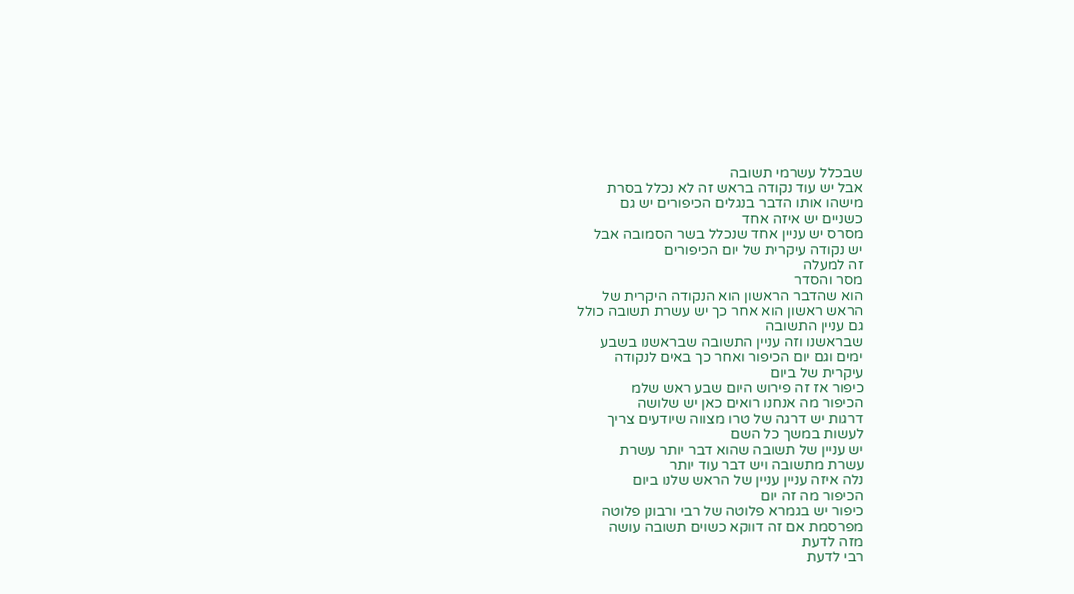שבכלל עשרמי תשובה
אבל יש עוד נקודה בראש זה לא נכלל בסרת
מישהו אותו הדבר בנגלים הכיפורים יש גם
כשניים יש איזה אחד
מסרס יש עניין אחד שנכלל בשר הסמובה אבל
יש נקודה עיקרית של יום הכיפורים
זה למעלה
מסר והסדר
הוא שהדבר הראשון הוא הנקודה היקרית של
הראש ראשון הוא אחר כך יש עשרת תשובה כולל
גם עניין התשובה
שבראשנו וזה עניין התשובה שבראשנו בשבע
ימים וגם יום הכיפור ואחר כך באים לנקודה
עיקרית של ביום
כיפור אז זה פירוש היום שבע ראש שלמ
הכיפור מה אנחנו רואים כאן יש שלושה
דרגות יש דרגה של טרו מצווה שיודעים צריך
לעשות במשך כל השם
יש עניין של תשובה שהוא דבר יותר עשרת
עשרת מתשובה ויש דבר עוד יותר
נלה איזה עניין עניין של הראש שלנו ביום
הכיפור מה זה יום
כיפור יש בגמרא פלוטה של רבי ורבונן פלוטה
מפרסמת אם זה דווקא כשוים תשובה עושה
מזה לדעת
רבי לדעת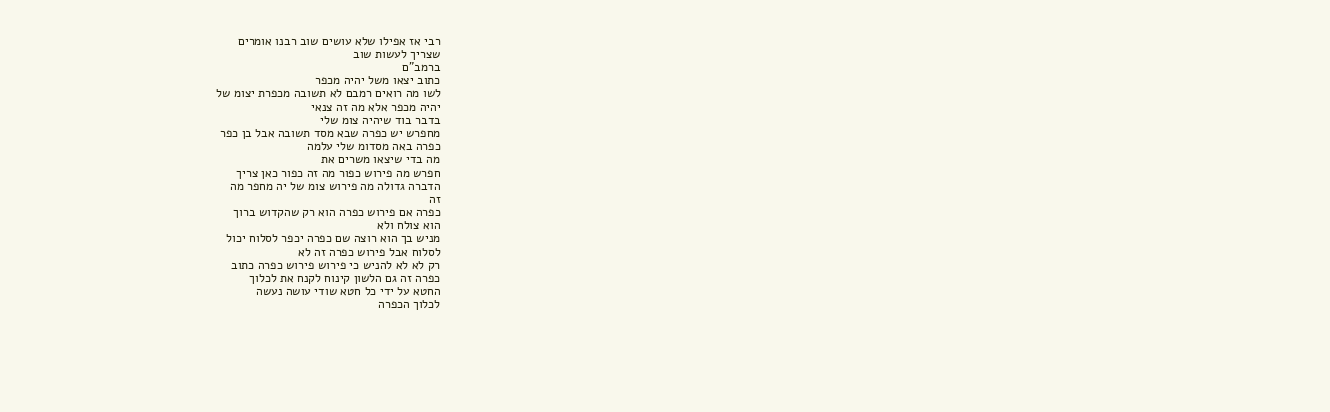רבי אז אפילו שלא עושים שוב רבנו אומרים
שצריך לעשות שוב
ברמב"ם
כתוב יצאו משל יהיה מכפר
לשו מה רואים רמבם לא תשובה מכפרת יצומ של
יהיה מכפר אלא מה זה צנאי
בדבר בוד שיהיה צומ שלי
מחפרש יש כפרה שבא מסד תשובה אבל בן כפר
כפרה באה מסדומ שלי עלמה
מה בדי שיצאו משרים את
חפרש מה פירוש כפור מה זה כפור כאן צריך
הדברה גדולה מה פירוש צומ של יה מחפר מה
זה
כפרה אם פירוש כפרה הוא רק שהקדוש ברוך
הוא צולח ולא
מניש בך הוא רוצה שם כפרה יכפר לסלוח יכול
לסלוח אבל פירוש כפרה זה לא
רק לא לא להניש כי פירוש פירוש כפרה כתוב
כפרה זה גם הלשון קינוח לקנח את לכלוך
החטא על ידי כל חטא שודי עושה נעשה
לכלוך הכפרה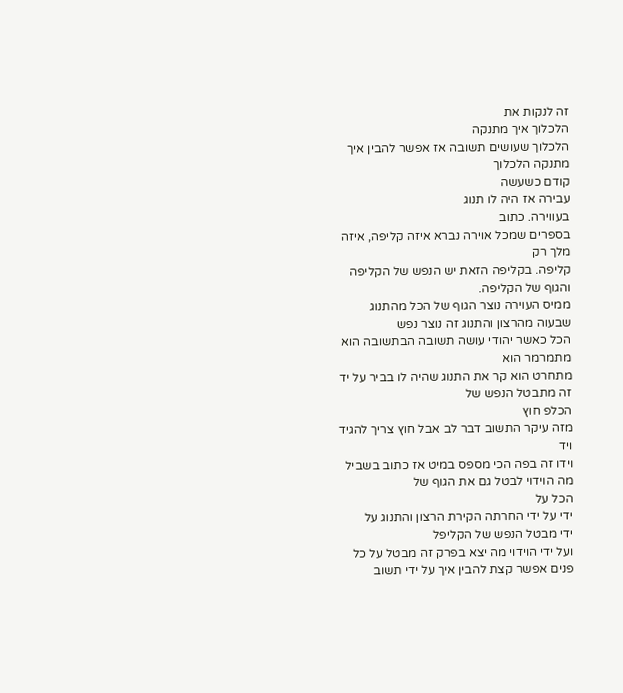זה לנקות את
הלכלוך איך מתנקה
הלכלוך שעושים תשובה אז אפשר להבין איך
מתנקה הלכלוך
קודם כשעשה
עבירה אז היה לו תנוג
בעווירה. כתוב
בספרים שמכל אוירה נברא איזה קליפה, איזה
מלך רק
קליפה. בקליפה הזאת יש הנפש של הקליפה
והגוף של הקליפה.
ממיס העוירה נוצר הגוף של הכל מהתנוג
שבעוה מהרצון והתנוג זה נוצר נפש
הכל כאשר יהודי עושה תשובה הבתשובה הוא
מתמרמר הוא
מתחרט הוא קר את התנוג שהיה לו בביר על יד
זה מתבטל הנפש של
הכלפ חוץ
מזה עיקר התשוב דבר לב אבל חוץ צריך להגיד
ויד
וידו זה בפה הכי מספס במיט אז כתוב בשביל
מה הוידוי לבטל גם את הגוף של
הכל על
ידי על ידי החרתה הקירת הרצון והתנוג על
ידי מבטל הנפש של הקליפל
ועל ידי הוידוי מה יצא בפרק זה מבטל על כל
פנים אפשר קצת להבין איך על ידי תשוב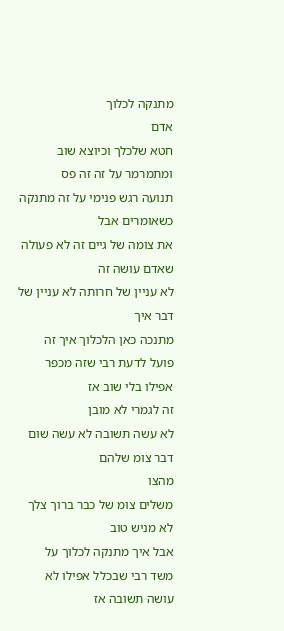מתנקה לכלוך
אדם
חטא שלכלך וכיוצא שוב ומתמרמר על זה זה פס
תנועה רגש פנימי על זה מתנקה כשאומרים אבל
את צומה של גיים זה לא פעולה שאדם עושה זה
לא עניין של חרותה לא עניין של דבר איך
מתנכה כאן הלכלוך איך זה
פועל לדעת רבי שזה מכפר אפילו בלי שוב אז
זה לגמרי לא מובן
לא עשה תשובה לא עשה שום דבר צומ שלהם
מהצו
משלים צומ של כבר ברוך צלך לא מניש טוב
אבל איך מתנקה לכלוך על
משד רבי שבכלל אפילו לא עושה תשובה אז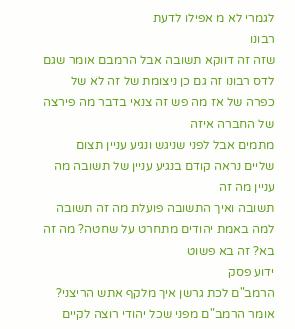לגמרי לא מ אפילו לדעת
רבונו
שזה זה דווקא תשובה אבל הרמבם אומר שגם
לדס רבונו זה גם כן ניצומת של זה לא של
כפרה של אז מה פש זה צנאי בדבר מה פירצה
של החברה איזה
מתמים אבל לפני שניגש ונגיע עניין תצום
שליים נראה קודם בנגיע עניין של תשובה מה
עניין מה זה
תשובה ואיך התשובה פועלת מה זה תשובה
למה באמת יהודים מתחרט על שחטה? מה זה
בא? זה בא פשוט
ידוע פסק
הרמב"ם לכת גרשן איך מלקף אתש הריצני?
אומר הרמב"ם מפני שכל יהודי רוצה לקיים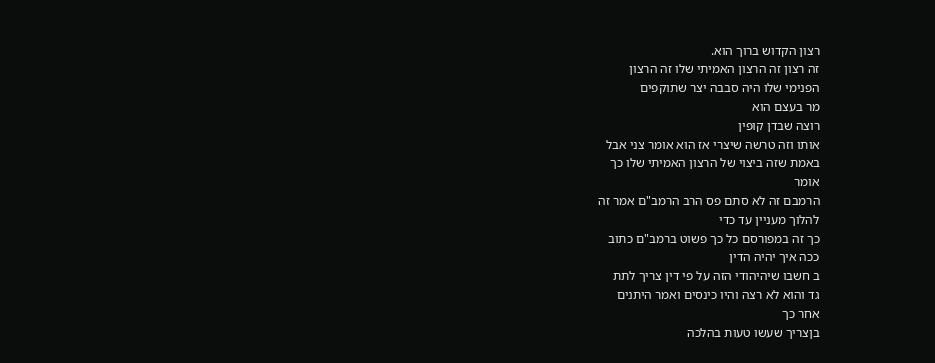רצון הקדוש ברוך הוא.
זה רצון זה הרצון האמיתי שלו זה הרצון
הפנימי שלו היה סבבה יצר שתוקפים
מר בעצם הוא
רוצה שבדן קופין
אותו וזה טרשה שיצרי אז הוא אומר צני אבל
באמת שזה ביצוי של הרצון האמיתי שלו כך
אומר
הרמבם זה לא סתם פס הרב הרמב"ם אמר זה
להלוך מעניין עד כדי
כך זה במפורסם כל כך פשוט ברמב"ם כתוב
ככה איך יהיה הדין
ב חשבו שיהיהודי הזה על פי דין צריך לתת
גד והוא לא רצה והיו כינסים ואמר היתנים
אחר כך
בןצריך שעשו טעות בהלכה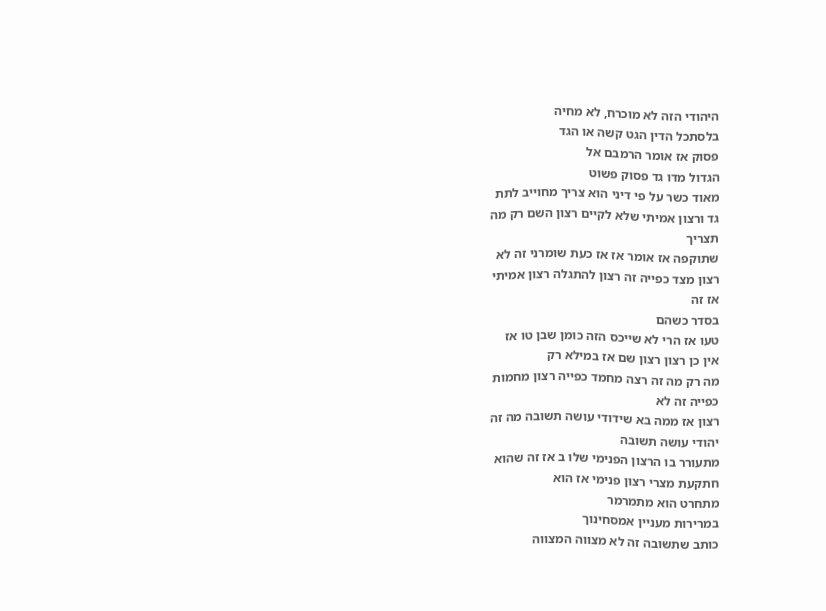היהודי הזה לא מוכרח, לא מחיה
בלסתכל הדין הגט קשה או הגד
פסוק אז אומר הרמבם אל
הגדול מדו גד פסוק פשוט
מאוד כשר על פי דיני הוא צריך מחוייב לתת
גד ורצון אמיתי שלא לקיים רצון השם רק מה
תצריך
שתוקפה אז אומר אז אז כעת שומרני זה לא
רצון מצד כפייה זה רצון להתגלה רצון אמיתי
אז זה
בסדר כשהם
טעו אז הרי לא שייכס הזה כומן שבן טו אז
אין כן רצון רצון שם אז במילא רק
מה רק מה זה רצה מחמד כפייה רצון מחמות
כפייה זה לא
רצון אז ממה בא שידודי עושה תשובה מה זה
יהודי עושה תשובה
מתעורר בו הרצון הפנימי שלו ב אז זה שהוא
חתקעת מצרי רצון פנימי אז הוא
מתחרט הוא מתמרמר
במרירות מעניין אמסחינוך
כותב שתשובה זה לא מצווה המצווה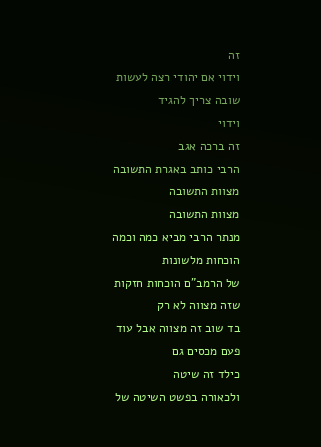זה
וידוי אם יהודי רצה לעשות שובה צריך להגיד
וידוי
זה ברכה אגב
הרבי כותב באגרת התשובה מצוות התשובה
מצוות התשובה
מנתר הרבי מביא כמה וכמה הוכחות מלשונות
של הרמב"ם הוכחות חזקות שזה מצווה לא רק
בד שוב זה מצווה אבל עוד פעם מכסים גם
כילד זה שיטה
ולכאורה בפשט השיטה של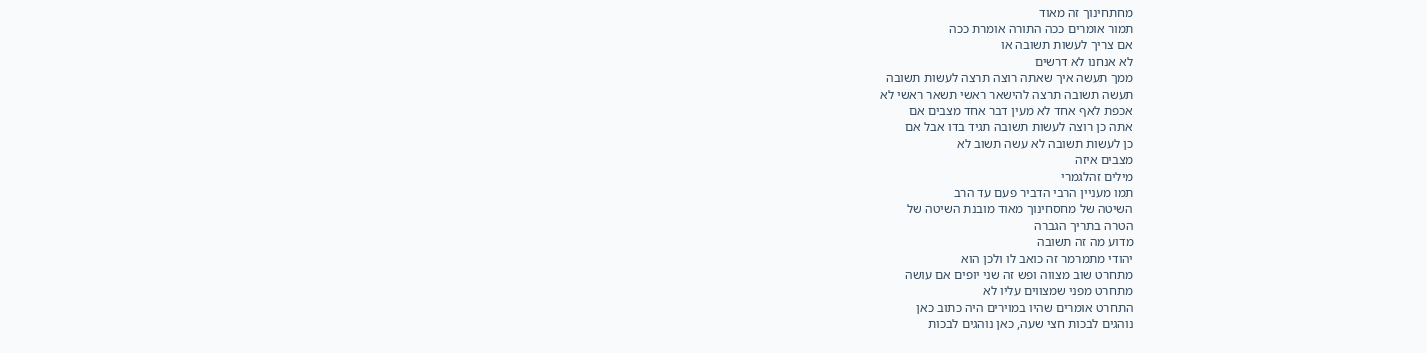מחתחינוך זה מאוד
תמור אומרים ככה התורה אומרת ככה
אם צריך לעשות תשובה או
לא אנחנו לא דרשים
ממך תעשה איך שאתה רוצה תרצה לעשות תשובה
תעשה תשובה תרצה להישאר ראשי תשאר ראשי לא
אכפת לאף אחד לא מעין דבר אחד מצבים אם
אתה כן רוצה לעשות תשובה תגיד בדו אבל אם
כן לעשות תשובה לא עשה תשוב לא
מצבים איזה
מילים זהלגמרי
תמו מעניין הרבי הדביר פעם עד הרב
השיטה של מחסחינוך מאוד מובנת השיטה של
הטרה בתריך הגברה
מדוע מה זה תשובה
יהודי מתמרמר זה כואב לו ולכן הוא
מתחרט שוב מצווה ופש זה שני יופים אם עושה
מתחרט מפני שמצווים עליו לא
התחרט אומרים שהיו במוירים היה כתוב כאן
נוהגים לבכות חצי שעה, כאן נוהגים לבכות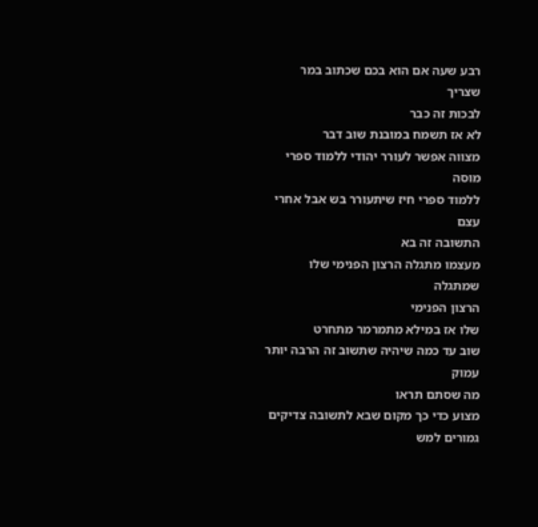רבע שעה אם הוא בכם שכתוב במר שצריך
לבכות זה כבר
לא אז תשמח במובנת שוב דבר
מצווה אפשר לעורר יהודי ללמוד ספרי מוסה
ללמוד ספרי חיז שיתעורר בש אבל אחרי עצם
התשובה זה בא
מעצמו מתגלה הרצון הפנימי שלו שמתגלה
הרצון הפנימי
שלו אז במילא מתמרמר מתחרט
שוב עד כמה שיהיה שתשוב זה הרבה יותר עמוק
מה שסתם תראו
מצוע כדי כך מקום שבא לתשובה צדיקים
גמורים למש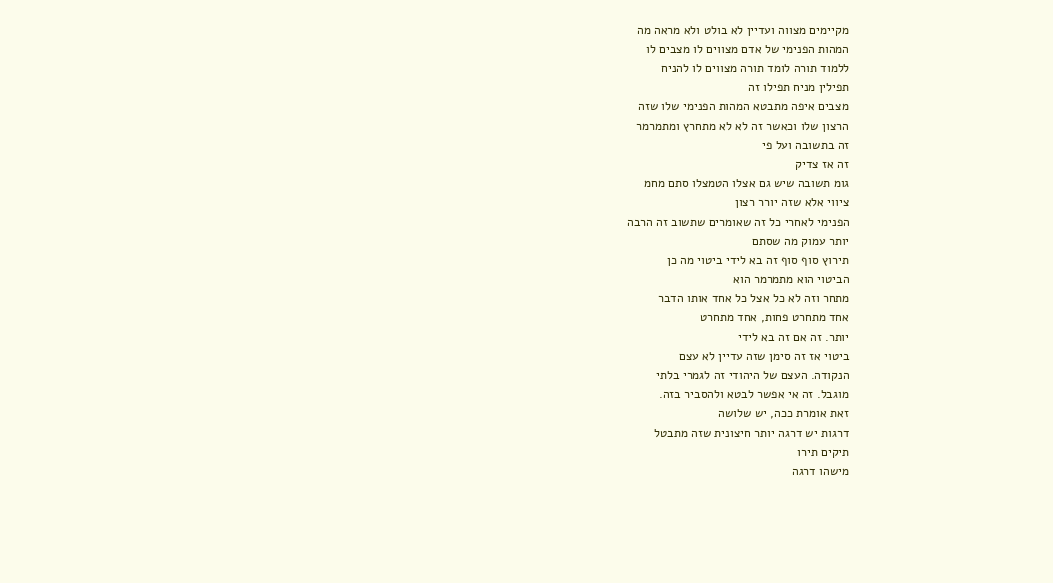מקיימים מצווה ועדיין לא בולט ולא מראה מה
המהות הפנימי של אדם מצווים לו מצבים לו
ללמוד תורה לומד תורה מצווים לו להניח
תפילין מניח תפילו זה
מצבים איפה מתבטא המהות הפנימי שלו שזה
הרצון שלו וכאשר זה לא לא מתחרץ ומתמרמר
זה בתשובה ועל פי
זה אז צדיק
גומ תשובה שיש גם אצלו הטמצלו סתם מחמ
ציווי אלא שזה יורר רצון
הפנימי לאחרי כל זה שאומרים שתשוב זה הרבה
יותר עמוק מה שסתם
תירוץ סוף סוף זה בא לידי ביטוי מה כן
הביטוי הוא מתמרמר הוא
מתחר וזה לא כל אצל כל אחד אותו הדבר
אחד מתחרט פחות, אחד מתחרט
יותר. זה אם זה בא לידי
ביטוי אז זה סימן שזה עדיין לא עצם
הנקודה. העצם של היהודי זה לגמרי בלתי
מוגבל. זה אי אפשר לבטא ולהסביר בזה.
זאת אומרת ככה, יש שלושה
דרגות יש דרגה יותר חיצונית שזה מתבטל
תיקים תירו
מישהו דרגה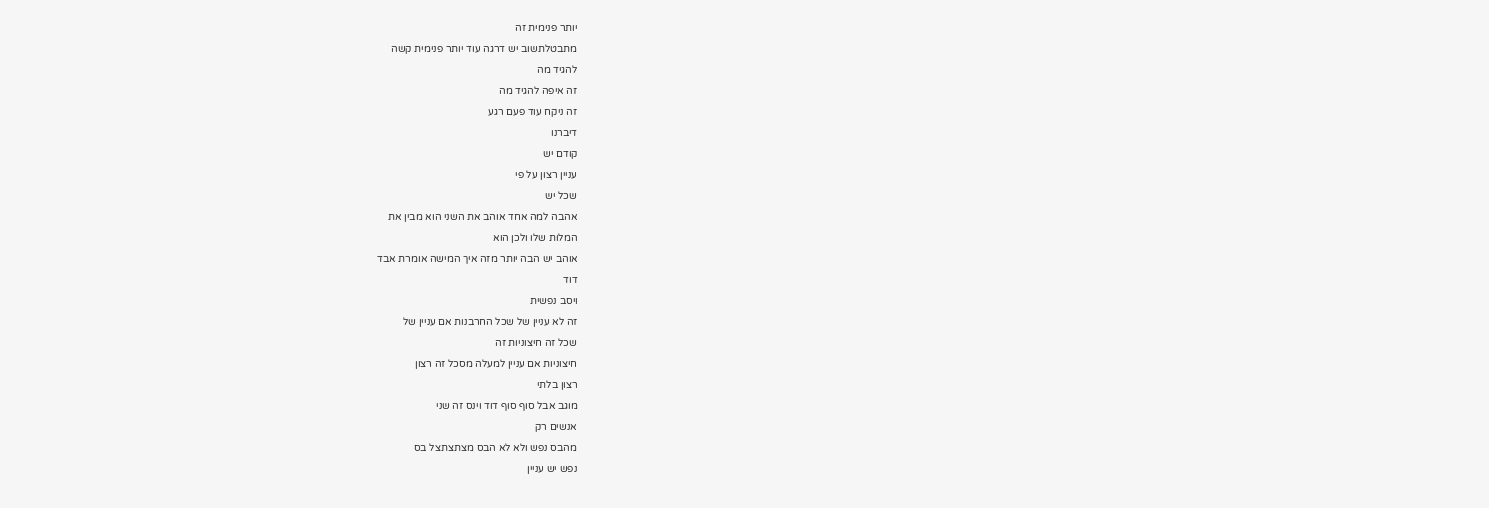יותר פנימית זה
מתבטלתשוב יש דרגה עוד יותר פנימית קשה
להגיד מה
זה איפה להגיד מה
זה ניקח עוד פעם רגע
דיברנו
קודם יש
עניין רצון על פי
שכל יש
אהבה למה אחד אוהב את השני הוא מבין את
המלות שלו ולכן הוא
אוהב יש הבה יותר מזה איך המישה אומרת אבד
דוד
ויסב נפשית
זה לא עניין של שכל החרבנות אם עניין של
שכל זה חיצוניות זה
חיצוניות אם עניין למעלה מסכל זה רצון
רצון בלתי
מוגב אבל סוף סוף דוד וינס זה שני
אנשים רק
מהבס נפש ולא לא הבס מצתצתצל בס
נפש יש עניין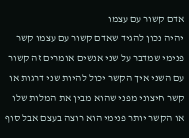אדם קשור עם עצמו
יהיה נכון להגיד שאדם קשור עם עצמו קשר
פנימי שמדבר על שני אנשים אומרים זה קשור
עם השני איך הקשר יכול להיות שני דרגות או
קשר חיצוני מפני שהוא מבין את המלות שלו
או הקשר יותר פנימי הוא רוצה בעצם אבל סוף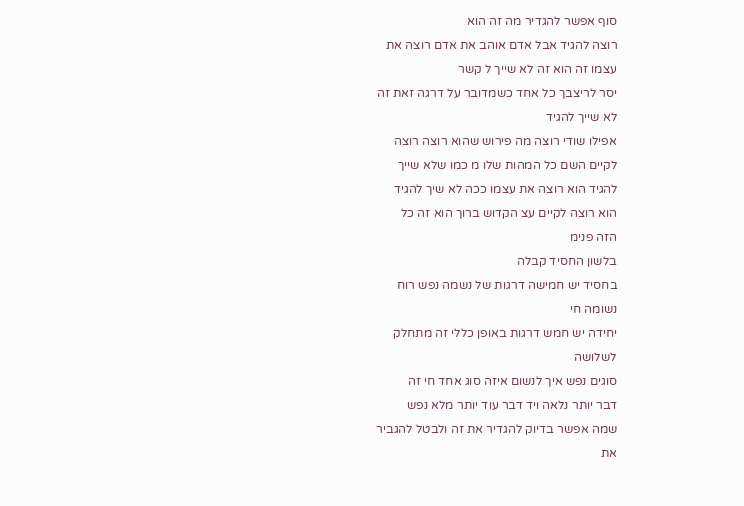סוף אפשר להגדיר מה זה הוא
רוצה להגיד אבל אדם אוהב את אדם רוצה את
עצמו זה הוא זה לא שייך ל קשר
יסר לריצבך כל אחד כשמדובר על דרגה זאת זה
לא שייך להגיד
אפילו שודי רוצה מה פירוש שהוא רוצה רוצה
לקיים השם כל המהות שלו מ כמו שלא שייך
להגיד הוא רוצה את עצמו ככה לא שיך להגיד
הוא רוצה לקיים עצ הקדוש ברוך הוא זה כל
הזה פנימ
בלשון החסיד קבלה
בחסיד יש חמישה דרגות של נשמה נפש רוח
נשומה חי
יחידה יש חמש דרגות באופן כללי זה מתחלק
לשלושה
סוגים נפש איך לנשום איזה סוג אחד חי זה
דבר יותר נלאה ויד דבר עוד יותר מלא נפש
שמה אפשר בדיוק להגדיר את זה ולבטל להגביר
את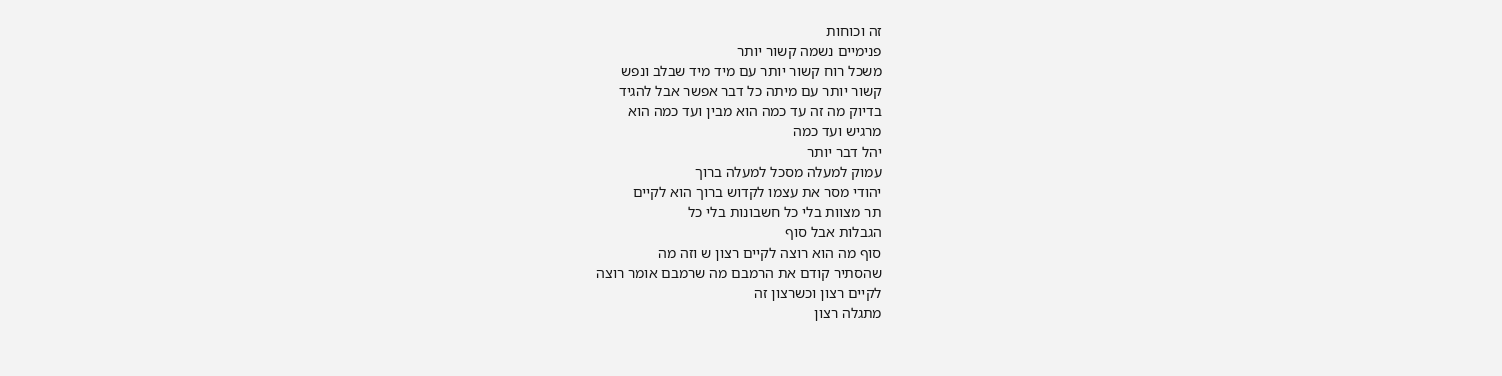זה וכוחות
פנימיים נשמה קשור יותר
משכל רוח קשור יותר עם מיד מיד שבלב ונפש
קשור יותר עם מיתה כל דבר אפשר אבל להגיד
בדיוק מה זה עד כמה הוא מבין ועד כמה הוא
מרגיש ועד כמה
יהל דבר יותר
עמוק למעלה מסכל למעלה ברוך
יהודי מסר את עצמו לקדוש ברוך הוא לקיים
תר מצוות בלי כל חשבונות בלי כל
הגבלות אבל סוף
סוף מה הוא רוצה לקיים רצון ש וזה מה
שהסתיר קודם את הרמבם מה שרמבם אומר רוצה
לקיים רצון וכשרצון זה
מתגלה רצון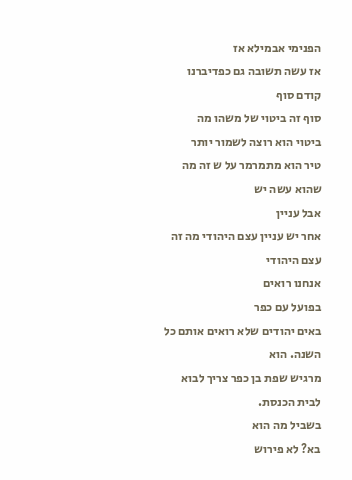הפנימי אבמילא אז
אז עשה תשובה גם כפדיברנו קודם סוף
סוף זה ביטוי של משהו מה
ביטוי הוא רוצה לשמור יותר
טיר הוא מתמרמר על ש זה מה שהוא עשה יש
אבל עניין
אחר יש עניין עצם היהודי מה זה עצם היהודי
אנחנו רואים
בפועל עם כפר
באים יהודים שלא רואים אותם כל השנה. הוא
מרגיש שפת בן כפר צריך לבוא לבית הכנסת.
בשביל מה הוא
בא? לא פירוש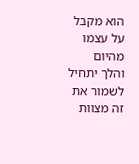הוא מקבל על עצמו מהיום
והלך יתחיל לשמור את זה מצוות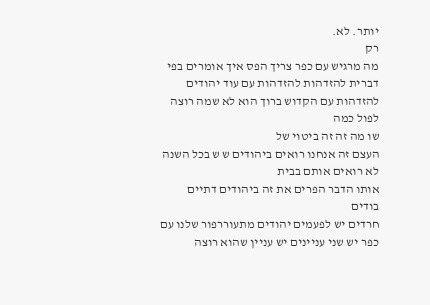יותר. לא.
רק
מה מרגיש עם כפר צריך הפס איך אומרים בפי
דברית להזדהות להזדהות עם עוד יהודים
להזדהות עם הקדוש ברוך הוא לא שמה רוצה
לפול כמה
שו מה זה זה ביטוי של
העצם זה אנחנו רואים ביהודים ש ש בכל השנה
לא רואים אותם בבית
אותו הדבר הפרים את זה ביהודים דתיים
בודים
חרדים יש לפעמים יהודים מתעוררפור שלנו עם
כפר יש שני עניינים יש עניין שהוא רוצה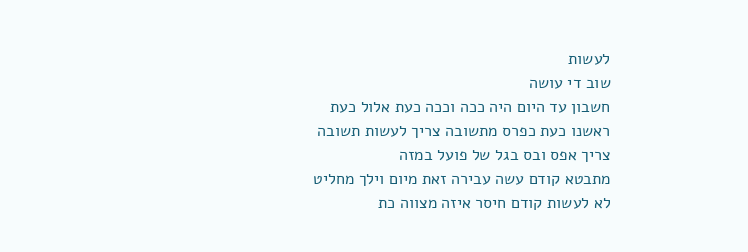לעשות
שוב די עושה
חשבון עד היום היה ככה וככה כעת אלול כעת
ראשנו כעת כפרס מתשובה צריך לעשות תשובה
צריך אפס ובס בגל של פועל במזה
מתבטא קודם עשה עבירה זאת מיום וילך מחליט
לא לעשות קודם חיסר איזה מצווה כת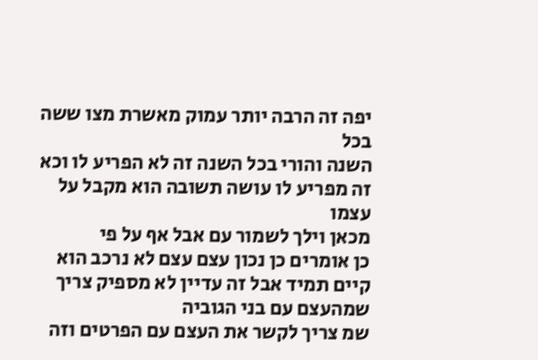יפה זה הרבה יותר עמוק מאשרת מצו ששה בכל
השנה והורי בכל השנה זה לא הפריע לו וכא
זה מפריע לו עושה תשובה הוא מקבל על עצמו
מכאן וילך לשמור עם אבל אף על פי
כן אומרים כן נכון עצם עצם לא נרכב הוא
קיים תמיד אבל זה עדיין לא מספיק צריך
שמהעצם עם בני הגוביה
שמ צריך לקשר את העצם עם הפרטים וזה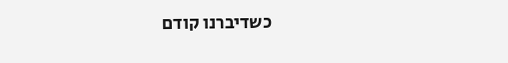כשדיברנו קודם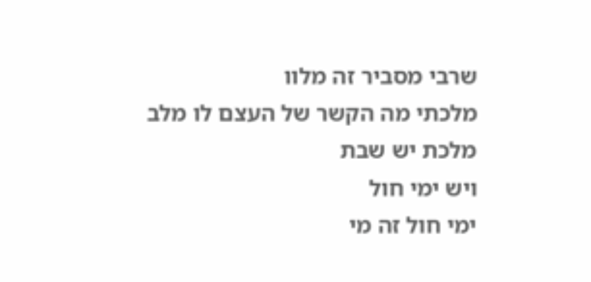שרבי מסביר זה מלוו
מלכתי מה הקשר של העצם לו מלב מלכת יש שבת
ויש ימי חול
ימי חול זה מי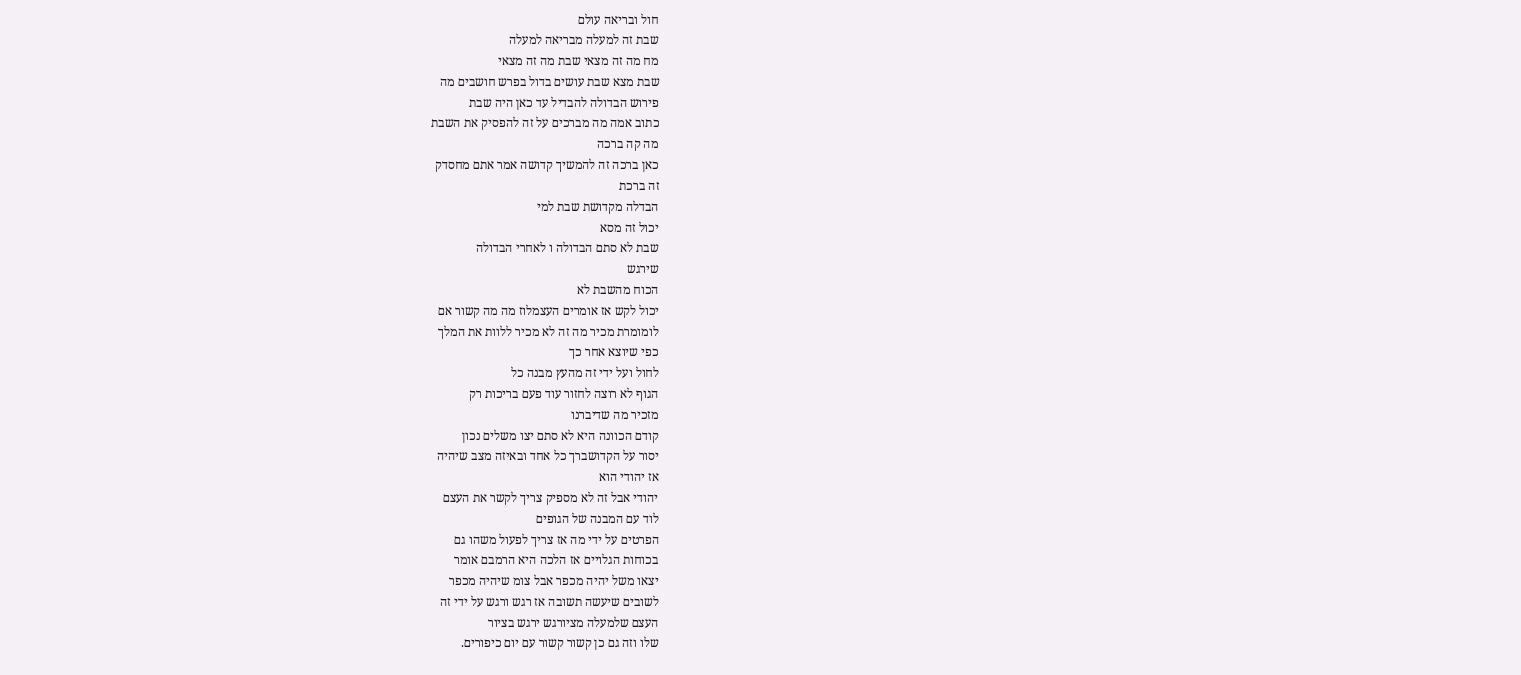חול ובריאה עולם
שבת זה למעלה מבריאה למעלה
מח מה זה מצאי שבת מה זה מצאי
שבת מצא שבת עושים בדול בפרש חושבים מה
פירוש הבדולה להבדיל עד כאן היה שבת
כתוב אמה מה מברכים על זה להפסיק את השבת
מה קה ברכה
כאן ברכה זה להמשיך קדושה אמר אתם מחסדק
זה ברכת
הבדלה מקדושת שבת למי
יכול זה מסא
שבת לא סתם הבדולה ו לאחרי הבדולה
שירגש
הכוח מהשבת לא
יכול לקש אז אומרים העצמלוז מה מה קשור אם
לומומרת מכיר מה זה לא מכיר ללוות את המלך
כפי שיוצא אחר כך
לחול ועל ידי זה מהעץ מבנה כל
הגוף לא רוצה לחזור עוד פעם בריכות רק
מזכיר מה שדיברנו
קודם הכוונה היא לא סתם יצו משלים נכון
יסור על הקדושברך כל אחד ובאיזה מצב שיהיה
אז יהודי הוא
יהודי אבל זה לא מספיק צריך לקשר את העצם
לוד עם המבנה של הגופים
הפרטים על ידי מה אז צריך לפעול משהו גם
בכוחות הגלויים אז הלכה היא הרמבם אומר
יצאו משל יהיה מכפר אבל צומ שיהיה מכפר
לשובים שיעשה תשובה אז רגש ורגש על ידי זה
העצם שלמעלה מציורגש ירגש בציור
שלו וזה גם כן קשור קשור עם יום כיפורים.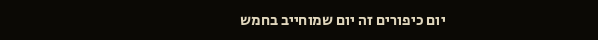יום כיפורים זה יום שמוחייב בחמש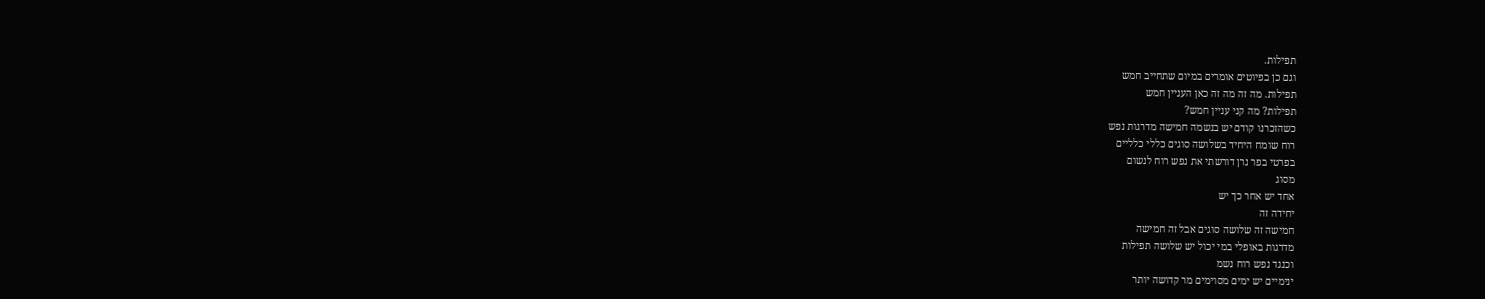תפילות.
וגם כן בפיוטים אומרים במיום שתחייב חמש
תפילות. מה זה מה זה כאן העניין חמש
תפילות? מה קני עניין חמש?
כשהזכרנו קודם יש בנשמה חמישה מדרגות נפש
רוח שומח היחיד בשלושה סוגים כללי כלליים
בפרטי בפר נרן דורשתי את נפש רוח לנשום
מסוג
אחד יש אחר כך יש
יחידה זה
חמישה זה שלושה סוגים אבל זה חמישה
מדרגות באופלי במי יכול יש שלושה תפילות
וכנגד נפש רוח נשמ
ינימיים יש ימים מסוימים מר קדושה יותר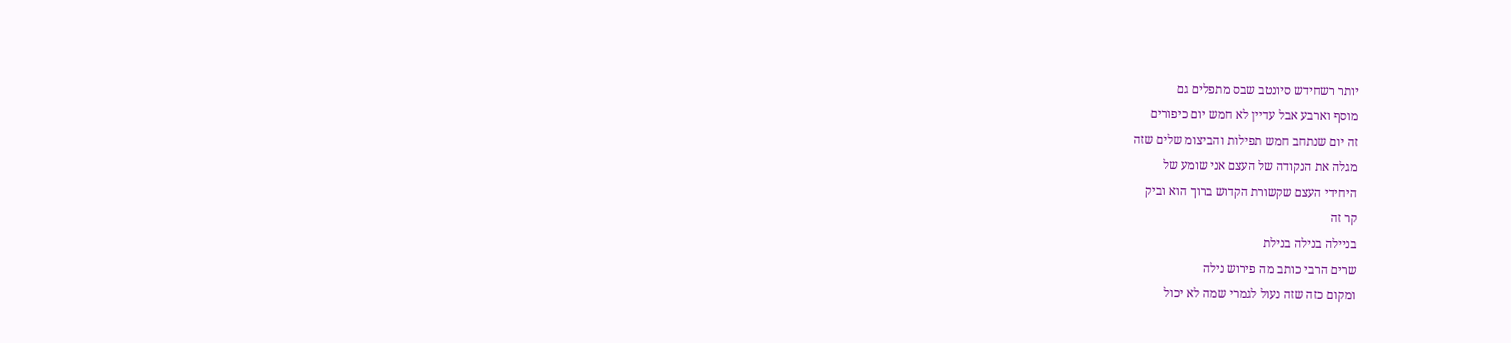יותר רשחידש סיונטב שבס מתפלים גם
מוסף וארבע אבל עדיין לא חמש יום כיפורים
זה יום שנתחב חמש תפילות והביצומ שלים שזה
מגלה את הנקודה של העצם אני שומע של
היחידי העצם שקשורת הקדוש ברוך הוא וביק
קר זה
בניילה בנילה בנילת
שרים הרבי כותב מה פירוש נילה
ומקום כזה שזה נעול לגמרי שמה לא יכול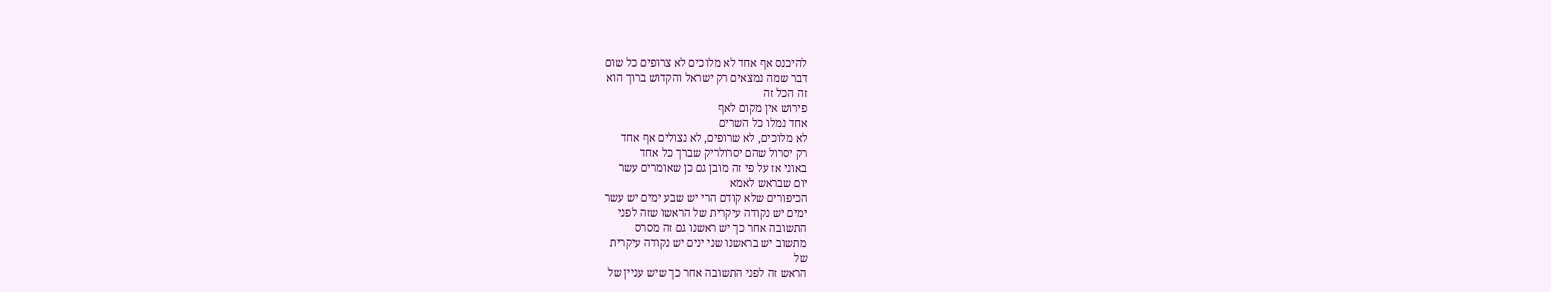להיכנס אף אחד לא מלוכים לא צרופים כל שום
דבר שמה נמצאים רק ישראל והקדוש ברוך הוא
זה הכל זה
פירוש אין מקום לאף
אחד נמלו כל השרים
לא מלוכים, לא שרופים, לא נצולים אף אחד
רק יסרול שהם יסרולריק שברך כל אחד
באוני אז על פי זה מובן גם כן שאומרים עשר
יום שבראש לאמא
הכיפורים שלא קודם הרי יש שבע ימים יש עשר
ימים יש נקודה עיקרית של הראשו שזה לפני
התשובה אחר כך יש ראשנו גם זה מסרס
מתשוב יש בראשנו שני ינים יש נקודה עיקרית
של
הראש זה לפני התשובה אחר כך שיש עניין של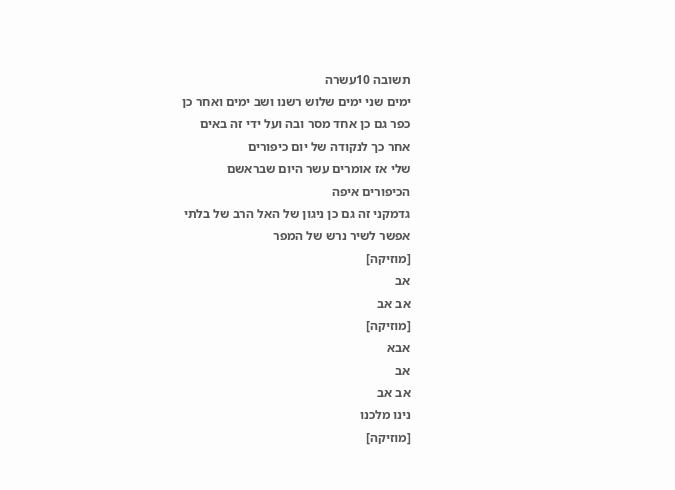תשובה 10עשרה
ימים שני ימים שלוש רשנו ושב ימים ואחר כן
כפר גם כן אחד מסר ובה ועל ידי זה באים
אחר כך לנקודה של יום כיפורים
שלי אז אומרים עשר היום שבראשם
הכיפורים איפה
גדמקני זה גם כן ניגון של האל הרב של בלתי
אפשר לשיר נרש של המפר
[מוזיקה]
אב
אב אב
[מוזיקה]
אבא
אב
אב אב
נינו מלכנו
[מוזיקה]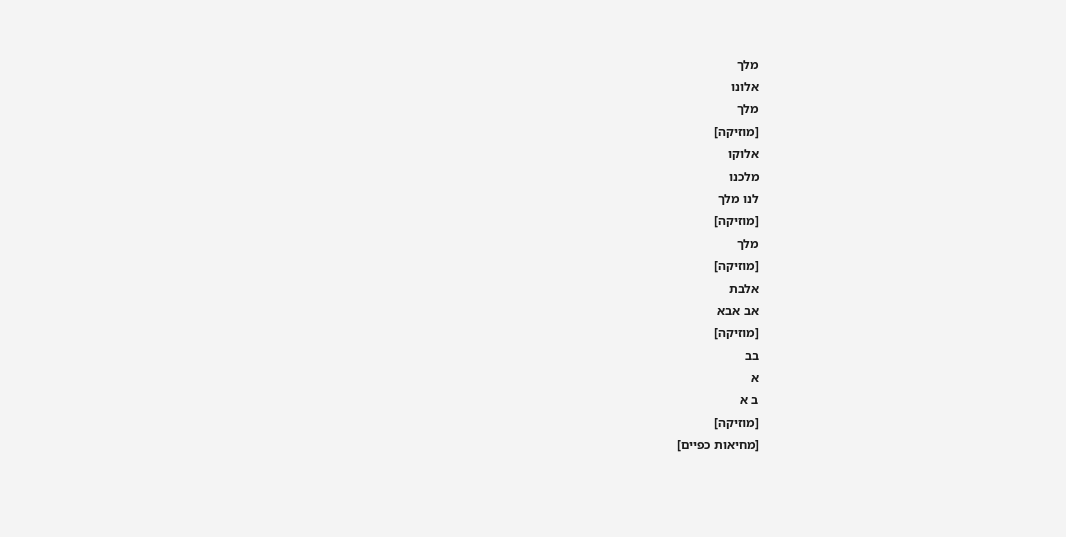מלך
אלונו
מלך
[מוזיקה]
אלוקו
מלכנו
לנו מלך
[מוזיקה]
מלך
[מוזיקה]
אלבת
אב אבא
[מוזיקה]
בב
א
ב א
[מוזיקה]
[מחיאות כפיים]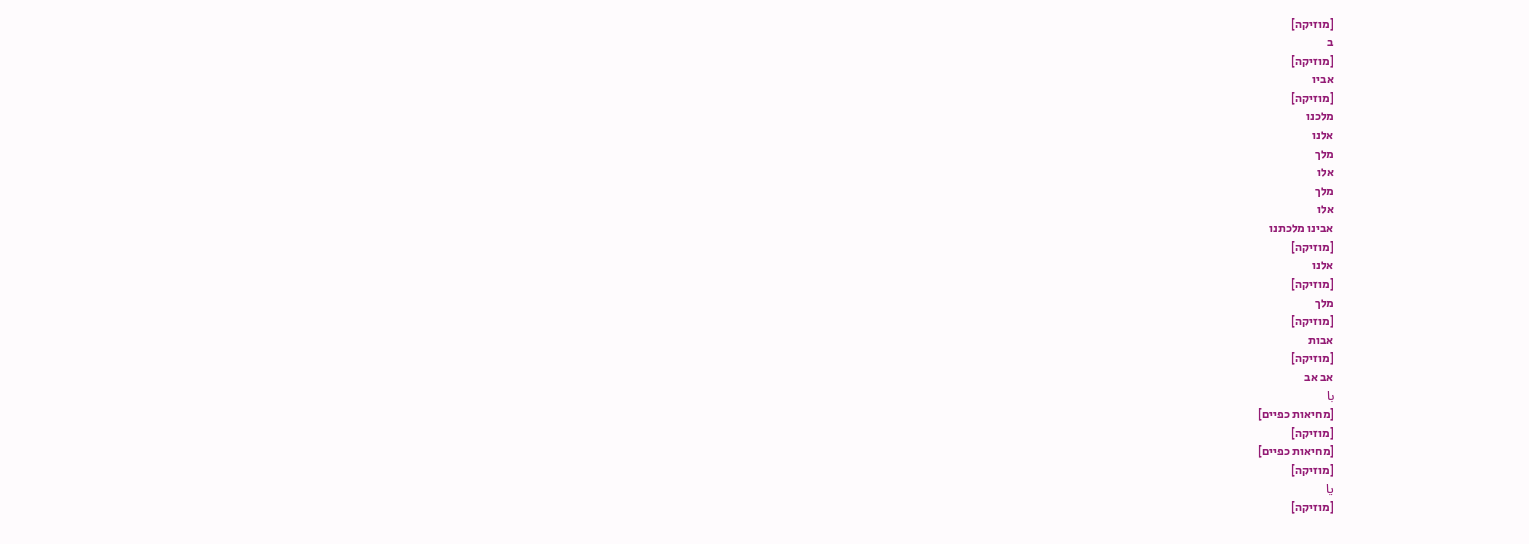[מוזיקה]
ב
[מוזיקה]
אביו
[מוזיקה]
מלכנו
אלנו
מלך
אלו
מלך
אלו
אבינו מלכתנו
[מוזיקה]
אלנו
[מוזיקה]
מלך
[מוזיקה]
אבות
[מוזיקה]
אב אב
با
[מחיאות כפיים]
[מוזיקה]
[מחיאות כפיים]
[מוזיקה]
يا
[מוזיקה]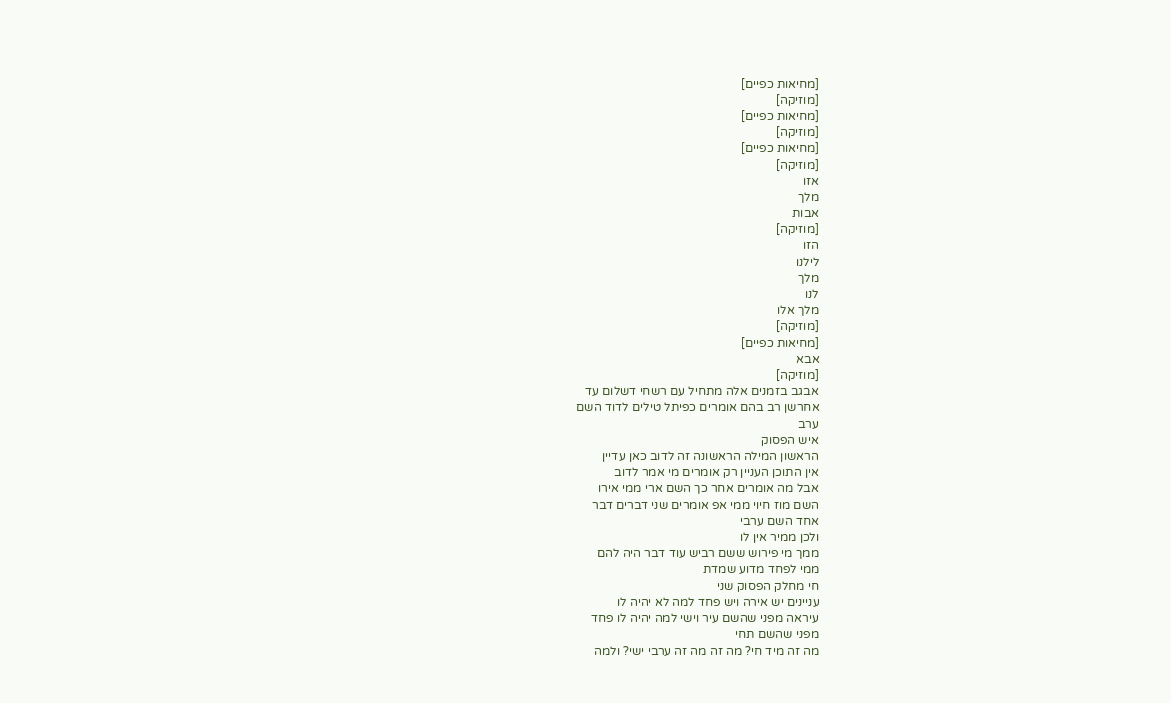[מחיאות כפיים]
[מוזיקה]
[מחיאות כפיים]
[מוזיקה]
[מחיאות כפיים]
[מוזיקה]
אזו
מלך
אבות
[מוזיקה]
הזו
לילנו
מלך
לנו
מלך אלו
[מוזיקה]
[מחיאות כפיים]
אבא
[מוזיקה]
אבגב בזמנים אלה מתחיל עם רשחי דשלום עד
אחרשן רב בהם אומרים כפיתל טילים לדוד השם
ערב
איש הפסוק
הראשון המילה הראשונה זה לדוב כאן עדיין
אין התוכן העניין רק אומרים מי אמר לדוב
אבל מה אומרים אחר כך השם ארי ממי אירו
השם מוז חיוי ממי אפ אומרים שני דברים דבר
אחד השם ערבי
ולכן ממיר אין לו
ממך מי פירוש ששם רביש עוד דבר היה להם
ממי לפחד מדוע שמדת
חי מחלק הפסוק שני
עניינים יש אירה ויש פחד למה לא יהיה לו
עיראה מפני שהשם עיר וישי למה יהיה לו פחד
מפני שהשם תחי
מה זה מיד חי? מה זה מה זה ערבי ישי? ולמה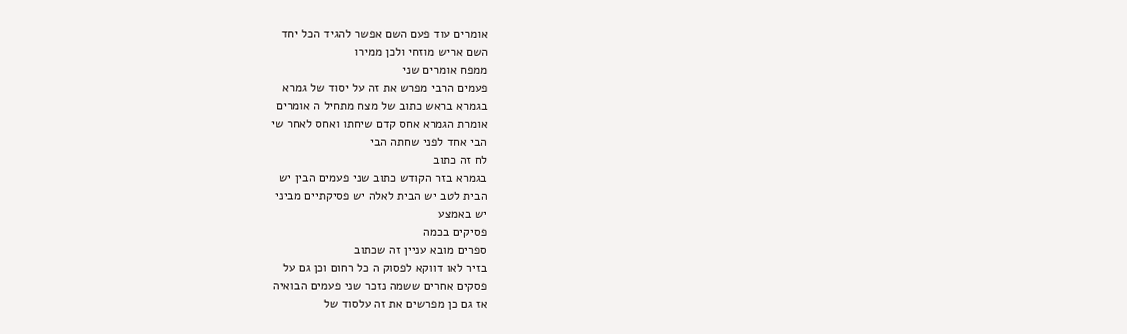אומרים עוד פעם השם אפשר להגיד הכל יחד
השם אריש מוזחי ולכן ממירו
ממפח אומרים שני
פעמים הרבי מפרש את זה על יסוד של גמרא
בגמרא בראש כתוב של מצח מתחיל ה אומרים
אומרת הגמרא אחס קדם שיחתו ואחס לאחר שי
הבי אחד לפני שחתה הבי
לח זה כתוב
בגמרא בזר הקודש כתוב שני פעמים הבין יש
הבית לטב יש הבית לאלה יש פסיקתיים מביני
יש באמצע
פסיקים בכמה
ספרים מובא עניין זה שכתוב
בזיר לאו דווקא לפסוק ה כל רחום וכן גם על
פסקים אחרים ששמה נזכר שני פעמים הבואיה
אז גם כן מפרשים את זה עלסוד של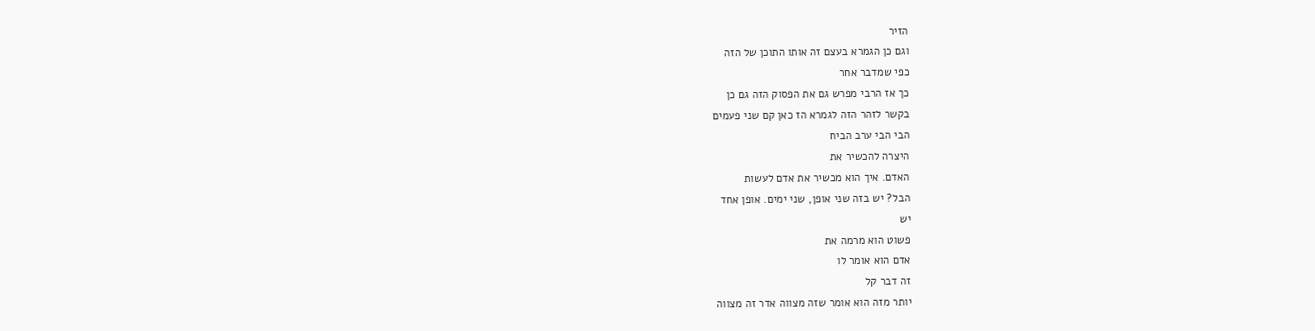הזיר
וגם כן הגמרא בעצם זה אותו התוכן של הזה
כפי שמדבר אחר
כך אז הרבי מפרש גם את הפסוק הזה גם כן
בקשר לזהר הזה לגמרא הז כאן קם שני פעמים
הבי הבי ערב הביח
היצרה להכשיר את
האדם. איך הוא מכשיר את אדם לעשות
הבל? יש בזה שני אופן, שני ימים. אופן אחד
יש
פשוט הוא מרמה את
אדם הוא אומר לו
זה דבר קל
יותר מזה הוא אומר שזה מצווה אדר זה מצווה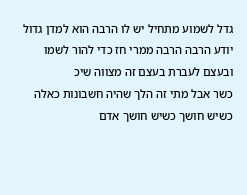גדל לשמוע מתחיל יש לו הרבה הוא למדן גדול
יודע הרבה הרבה ממרי חז כדי להור לשמו
ובעצם לעברת בעצם זה מצווה שיכ
כשר אבל מתי זה הלך שהיה חשבונות כאלה
כשיש חושך כשיש חושך אדם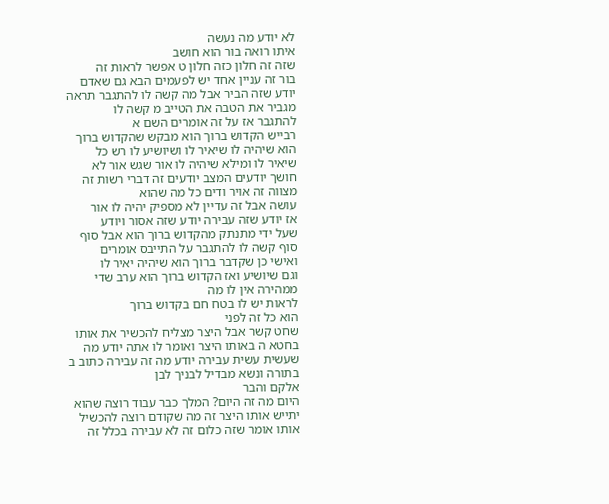לא יודע מה נעשה
איתו רואה בור הוא חושב
שזה זה חלון כזה חלון ט אפשר לראות זה
בור זה עניין אחד יש לפעמים הבא גם שאדם
יודע שזה הביר אבל מה קשה לו להתגבר תראה
מגביר את הטבה את הטייב מ קשה לו
להתגבר אז על זה אומרים השם א
רבייש הקדוש ברוך הוא מבקש שהקדוש ברוך
הוא שיהיה לו שיאיר לו ושיושיע לו רש כל
שיאיר לו ומילא שיהיה לו אור שגש אור לא
חושך יודעים המצב יודעים זה דברי רשות זה
מצווה זה אויר ודים כל מה שהוא
עושה אבל זה עדיין לא מספיק יהיה לו אור
אז יודע שזה עבירה יודע שזה אסור ויודע
שעל ידי מתנתק מהקדוש ברוך הוא אבל סוף
סוף קשה לו להתגבר על התייבס אומרים
ואישי כן שקדבר ברוך הוא שיהיה יאיר לו
וגם שיושיע ואז הקדוש ברוך הוא ערב שדי
ממהירה אין לו מה
לראות יש לו בטח חם בקדוש ברוך
הוא כל זה לפני
שחט קשר אבל היצר מצליח להכשיר את אותו
בחטא ה באותו היצר ואומר לו אתה יודע מה
שעשית עשית עבירה יודע מה זה עבירה כתוב ב
בתורה ונשא מבדיל לבניך לבן
אלקם והבר
היום מה זה היום? המלך כבר עבוד רוצה שהוא
יתייש אותו היצר זה מה שקודם רוצה להכשיל
אותו אומר שזה כלום זה לא עבירה בכלל זה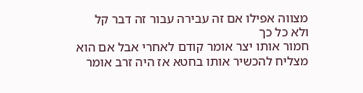מצווה אפילו אם זה עבירה עבור זה דבר קל
ולא כל כך
חמור אותו יצר אומר קודם לאחרי אבל אם הוא
מצליח להכשיר אותו בחטא אז היה זרב אומר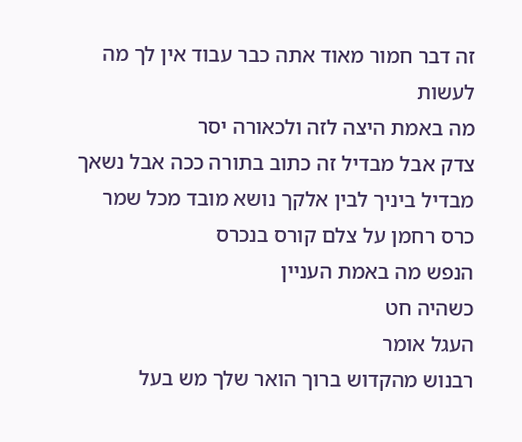זה דבר חמור מאוד אתה כבר עבוד אין לך מה
לעשות
מה באמת היצה לזה ולכאורה יסר
צדק אבל מבדיל זה כתוב בתורה ככה אבל נשאך
מבדיל ביניך לבין אלקך נושא מובד מכל שמר
כרס רחמן על צלם קורס בנכרס
הנפש מה באמת העניין
כשהיה חט
העגל אומר
רבנוש מהקדוש ברוך הואר שלך מש בעל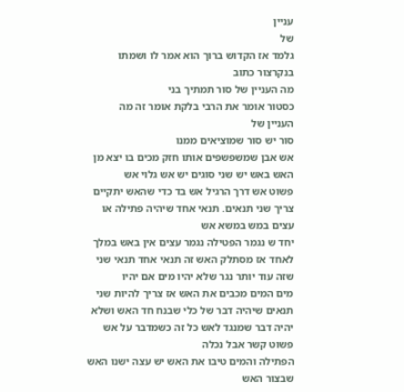עניין
של
גלמד אז הקדוש ברוך הוא אמר לו ושמתו
בנקרצור כתוב
מה העניין של סור תמתיך בני
כסטור אומר את הרבי בלקת אומר זה מה
העניין של
סור יש סור שמוציאים ממנו
אש אבן שמשפשפים אותו חזק מכים בו יצא מן
האש באש יש שני סוגים יש אש גלוי אש
פשוט אש דרך הרגיל אש בד כדי שהאש יתקיים
צריך שני תנאים. תנאי אחד שיהיה פתילה או
עצים במש במשא אש
יחד ש נגמר הפטילה נגמר עצים אין באש במלך
לאחד אז מסתלק האש זה תנאי אחד תנאי שני
שזה עוד יותר נגר שלא יהיו מים אם יהיו
מים המים מכבים את האש אז צריך להיות שני
תנאים שיהיה דבר של כלי שבנח חד האש ושלא
יהיה דבר שמנגד לאש כל זה כשמדבר על אש
פשוט קשר אבל נכלה
הפתילה והמים טיבו את האש יש עצה ישנו האש
שבצור האש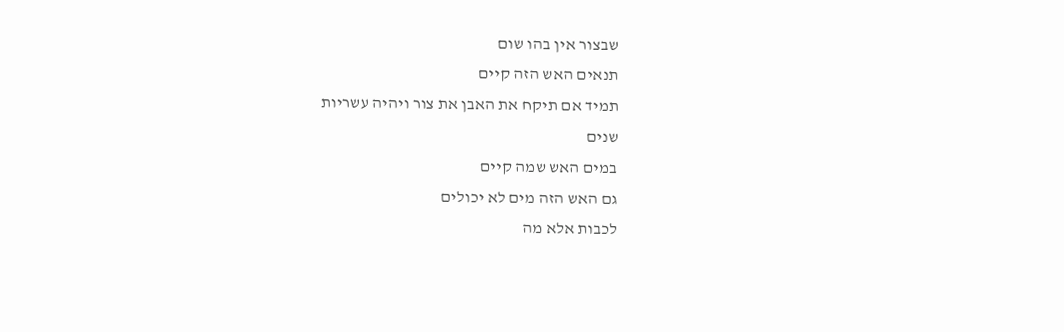שבצור אין בהו שום
תנאים האש הזה קיים
תמיד אם תיקח את האבן את צור ויהיה עשריות
שנים
במים האש שמה קיים
גם האש הזה מים לא יכולים
לכבות אלא מה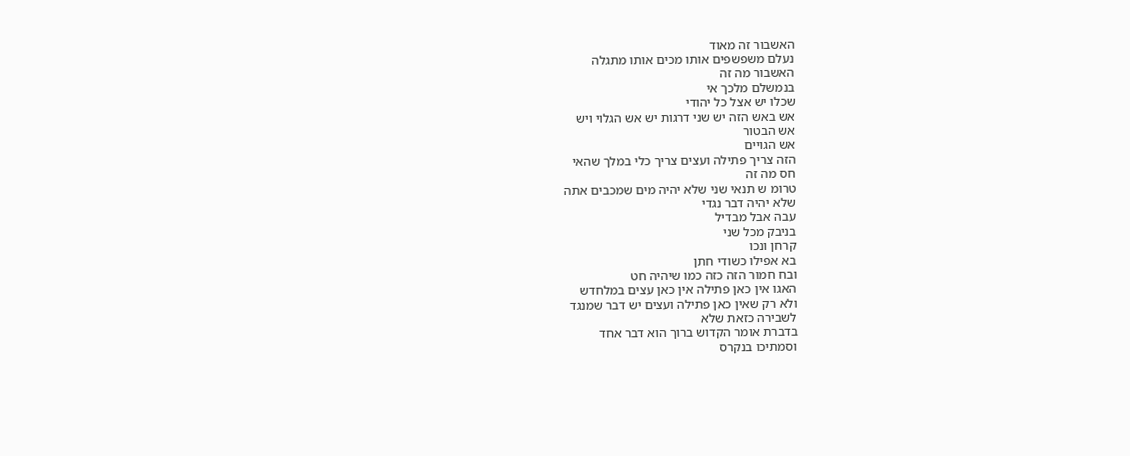האשבור זה מאוד
נעלם משפשפים אותו מכים אותו מתגלה
האשבור מה זה
בנמשלם מלכך אי
שכלו יש אצל כל יהודי
אש באש הזה יש שני דרגות יש אש הגלוי ויש
אש הבטור
אש הגויים
הזה צריך פתילה ועצים צריך כלי במלך שהאי
חס מה זה
טרומ ש תנאי שני שלא יהיה מים שמכבים אתה
שלא יהיה דבר נגדי
עבה אבל מבדיל
בניבק מכל שני
קרחן ונכו
בא אפילו כשודי חתן
ובח חמור הזה כזה כמו שיהיה חט
האגו אין כאן פתילה אין כאן עצים במלחדש
ולא רק שאין כאן פתילה ועצים יש דבר שמנגד
לשבירה כזאת שלא
בדברת אומר הקדוש ברוך הוא דבר אחד
וסמתיכו בנקרס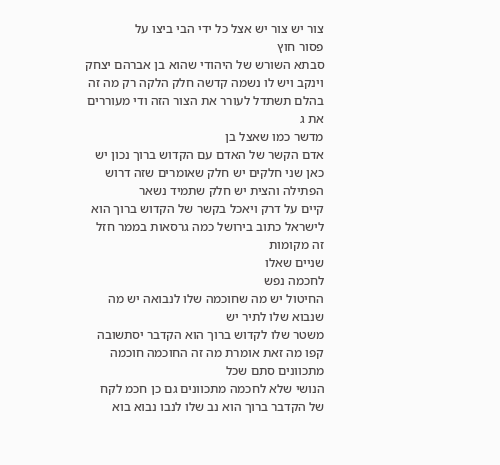צור יש צור יש אצל כל ידי הבי ביצו על
פסור חוץ
סבתא השורש של היהודי שהוא בן אברהם יצחק
וינקב ויש לו נשמה קדשה חלק הלקה רק מה זה
בהלם תשתדל לעורר את הצור הזה ודי מעוררים
את ג
מדשר כמו שאצל בן
אדם הקשר של האדם עם הקדוש ברוך נכון יש
כאן שני חלקים יש חלק שאומרים שזה דרוש
הפתילה והצית יש חלק שתמיד נשאר
קיים על דרק ויאכל בקשר של הקדוש ברוך הוא
לישראל כתוב בירושל כמה גרסאות בממר חזל
זה מקומות
שניים שאלו
לחכמה נפש
החיטול יש מה שחוכמה שלו לנבואה יש מה
שנבוא שלו לתיר יש
משטר שלו לקדוש ברוך הוא הקדבר יסתשובה
קפו מה זאת אומרת מה זה החוכמה חוכמה
מתכוונים סתם שכל
הנושי שלא לחכמה מתכוונים גם כן חכמ לקח
של הקדבר ברוך הוא נב שלו לנבו נבוא בוא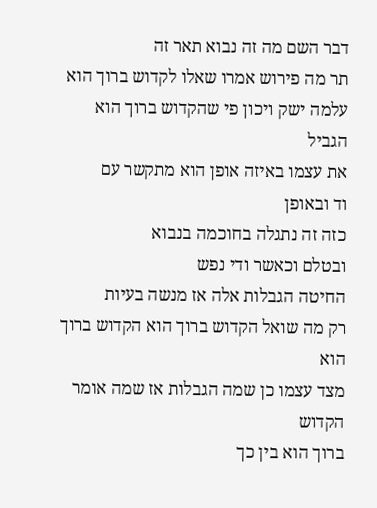דבר השם מה זה נבוא תאר זה
תר מה פירוש אמרו שאלו לקדוש ברוך הוא
עלמה ישק ויכון פי שהקדוש ברוך הוא הגביל
את עצמו באיזה אופן הוא מתקשר עם
וד ובאופן
כזה זה נתגלה בחוכמה בנבוא
ובטלם וכאשר ודי נפש
החיטה הגבלות אלה אז מנשה בעיות
רק מה שואל הקדוש ברוך הוא הקדוש ברוך הוא
מצד עצמו כן שמה הגבלות אז שמה אומר הקדוש
ברוך הוא בין כך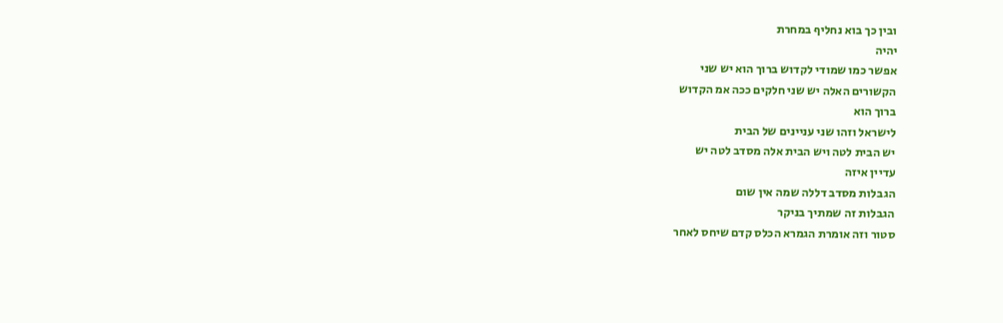ובין כך בוא נחליף במחרת
יהיה
אפשר כמו שמודי לקדוש ברוך הוא יש שני
הקשורים האלה יש שני חלקים ככה אמ הקדוש
ברוך הוא
לישראל וזהו שני עניינים של הבית
יש הבית לטה ויש הבית אלה מסדב לטה יש
עדיין איזה
הגבלות מסדב דללה שמה אין שום
הגבלות זה שמתיך בניקר
סטור וזה אומרת הגמרא הכלס קדם שיחס לאחר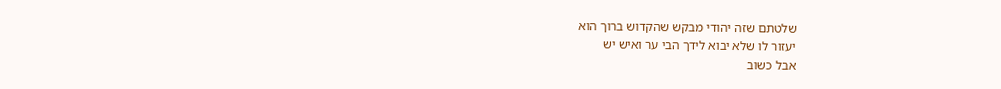שלטתם שזה יהודי מבקש שהקדוש ברוך הוא
יעזור לו שלא יבוא לידך הבי ער ואיש יש
אבל כשוב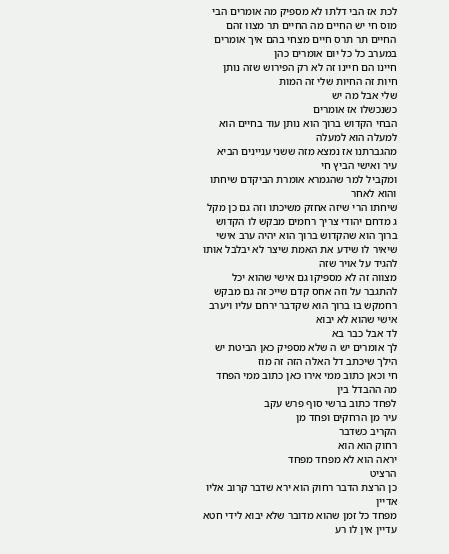לכת אז הבי דלתו לא מספיק מה אומרים הבי
מוס חי יש החיים מה החיים תר מצוו זהם
החיים תר תרס חיים מצחי בהם איך אומרים
במערב כל כל יום אומרים כהן
חיינו הם חיינו זה לא רק הפירוש שזה נותן
חיות זה החיות שלי זה המות
שלי אבל מה יש
כשנכשלו אז אומרים
הבחי הקדוש ברוך הוא נותן עוד בחיים הוא
למעלה הוא למעלה
מהגברתנו אז נמצא מזה ששני עניינים הביא
עיר ואישי הביץ חי
ומקביל למר שהגמרא אומרת הביקדם שיחתו
והוא לאחר
שיחתו הרי שיזה אחזק משיכתו וזה גם כן מקל
ג מדחם יהודי צריך רחמים מבקש לו הקדוש
ברוך הוא שהקדוש ברוך הוא יהיה ערב אישי
שיאיר לו שידע את האמת שיצר לא יבלבל אותו
להגיד על אויר שזה
מצווה זה לא מספיקו גם אישי שהוא יכל
להתגבר על וזה אחס קדם שייכ זה גם מבקש
רחמקש בו ברוך הוא שקדבר ירחם עליו ויערב
אישי שהוא לא יבוא
לד אבל כבר בא
לך אומרים יש ה שלא מספיק כאן הביטת יש
הילך שיכתב דל האלה הזה זה מוז
חי וכאן כתוב ממי אירו כאן כתוב ממי הפחד
מה ההבדל בין
לפחד כתוב ברשי סוף פרש עקב
עיר מן הרחקים ופחד מן
הקריב כשדבר
רחוק הוא הוא
יראה הוא לא מפחד מפחד
הרציט
כן הרצת הדבר רחוק הוא ירא שדבר קרוב אליו
אדיין
מפחד כל זמן שהוא מדובר שלא יבוא לידי חטא
עדיין אין לו רע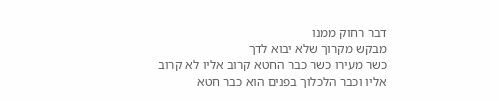דבר רחוק ממנו
מבקש מקרוך שלא יבוא לדך
כשר מעירו כשר כבר החטא קרוב אליו לא קרוב
אליו וכבר הלכלוך בפנים הוא כבר חטא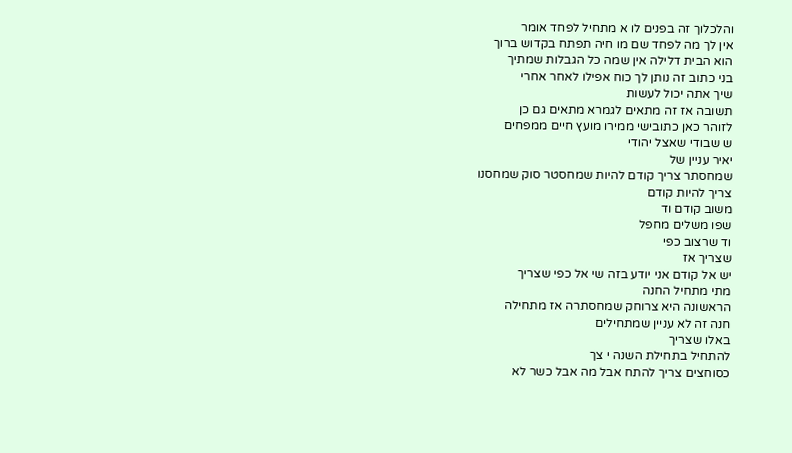והלכלוך זה בפנים לו א מתחיל לפחד אומר
אין לך מה לפחד שם מו חיה תפתח בקדוש ברוך
הוא הבית דלילה אין שמה כל הגבלות שמתיך
בני כתוב זה נותן לך כוח אפילו לאחר אחרי
שיך אתה יכול לעשות
תשובה אז זה מתאים לגמרא מתאים גם כן
לזוהר כאן כתובישי ממירו מועץ חיים ממפחים
ש שבודי שאצל יהודי
יאיר עניין של
שמחסתר צריך קודם להיות שמחסטר סוק שמחסנו
צריך להיות קודם
משוב קודם וד
שפו משלים מחפל
וד שרצוב כפי
שצריך אז
יש אל קודם אני יודע בזה שי אל כפי שצריך
מתי מתחיל החנה
הראשונה היא צרוחק שמחסתרה אז מתחילה
חנה זה לא עניין שמתחילים
באלו שצריך
להתחיל בתחילת השנה י צך
כסוחצים צריך להתח אבל מה אבל כשר לא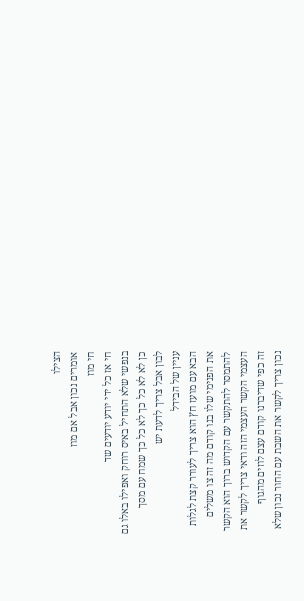הצילו
אומרים נכון אבל אם מוז
חי מוז
חי אז כל ידי יודע יודעים שד
בנפשי שלא התחיל באיס רוחק ואפילו באלו גם
כן לא לא כל כך לא כל כך שמח עם מסך
לבון אבל צריך לדעת יש
עניין של הבידל
הבא עם מועז חץ הוא צריך לעורר קצת לגלות
את הפנימי שלו בנו קודם מה זה צו משלים
להתמסר להתקשר עם הקדוש ברוך הוא הקשר
העצמי הקשר העצמי הזה ודאי צריך לקשר את
זה כפי שדיברנו קודם עצם לוזים מהגוף
נכון צריך לקשר את השבת עם החור נכון שלא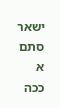ישאר סתם א ככה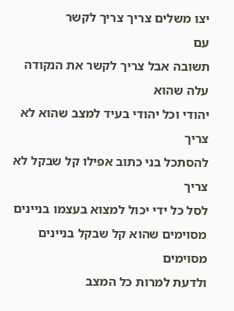יצו משלים צריך צריך לקשר
עם
תשובה אבל צריך לקשר את הנקודה עלה שהוא
יהודי וכל יהודי בעיד למצב שהוא לא צריך
להסתכל בני כתוב אפילו קל שבקל לא צריך
לסל כל ידי יכול למצוא בעצמו בניינים
מסוימים שהוא קל שבקל בניינים מסוימים
ולדעת למרות כל המצב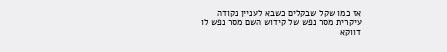אז כמו שקל שבקלים כשבא לעניין נקודה
עיקרית מסר נפש של קידוש השם מסר נפש לו
דווקא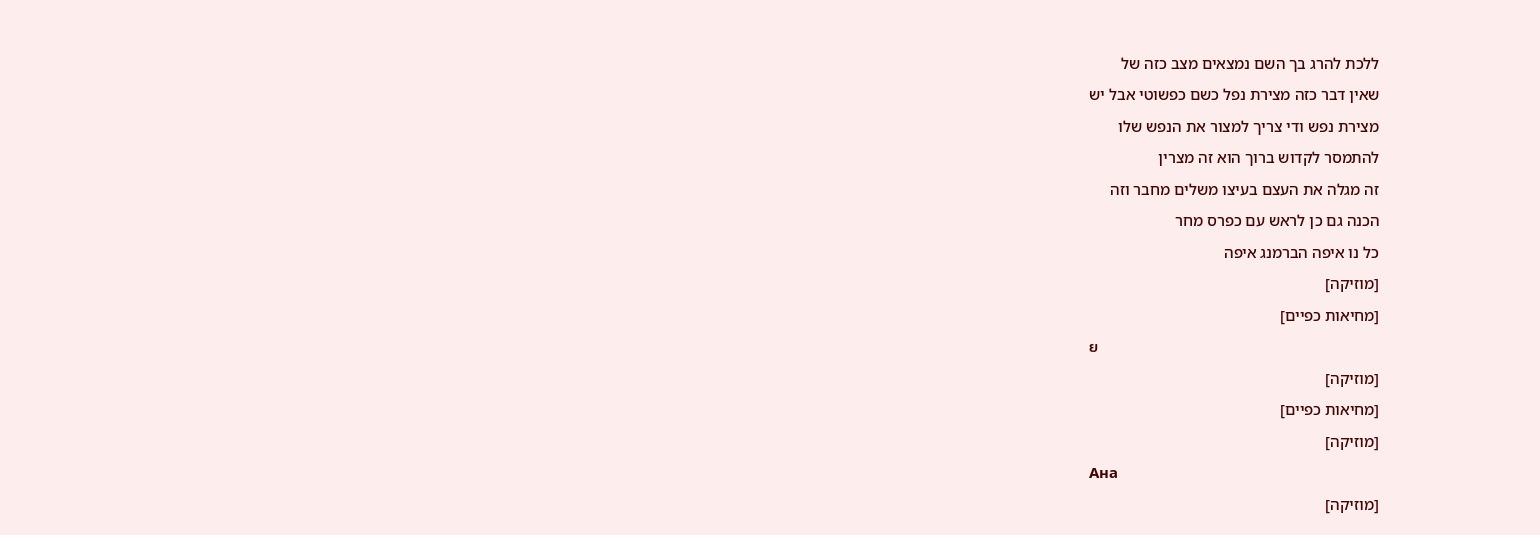ללכת להרג בך השם נמצאים מצב כזה של
שאין דבר כזה מצירת נפל כשם כפשוטי אבל יש
מצירת נפש ודי צריך למצור את הנפש שלו
להתמסר לקדוש ברוך הוא זה מצרין
זה מגלה את העצם בעיצו משלים מחבר וזה
הכנה גם כן לראש עם כפרס מחר
כל נו איפה הברמנג איפה
[מוזיקה]
[מחיאות כפיים]
ย
[מוזיקה]
[מחיאות כפיים]
[מוזיקה]
Ана
[מוזיקה]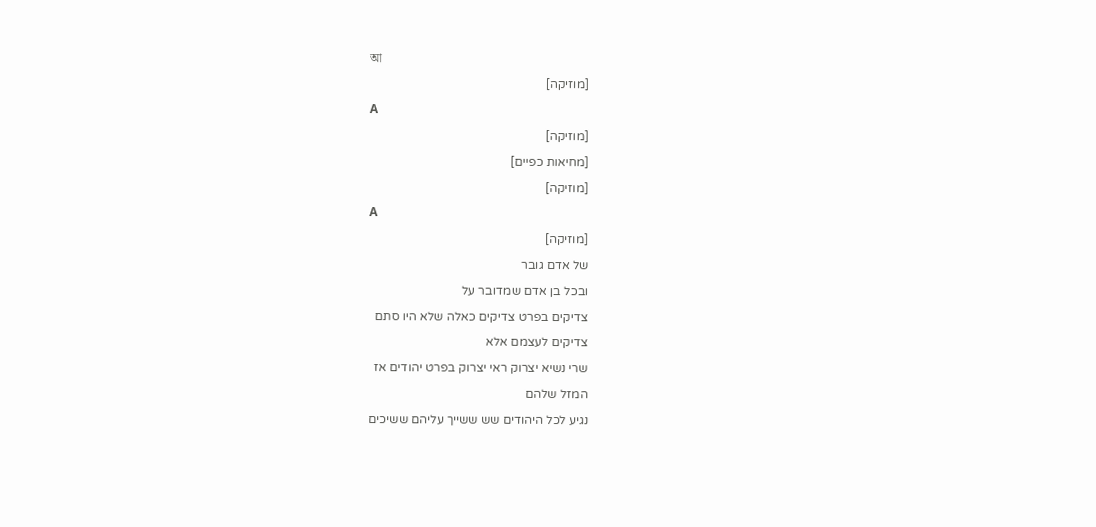আ
[מוזיקה]
А
[מוזיקה]
[מחיאות כפיים]
[מוזיקה]
А
[מוזיקה]
של אדם גובר
ובכל בן אדם שמדובר על
צדיקים בפרט צדיקים כאלה שלא היו סתם
צדיקים לעצמם אלא
שרי נשיא יצרוק ראי יצרוק בפרט יהודים אז
המזל שלהם
נגיע לכל היהודים שש ששייך עליהם ששיכים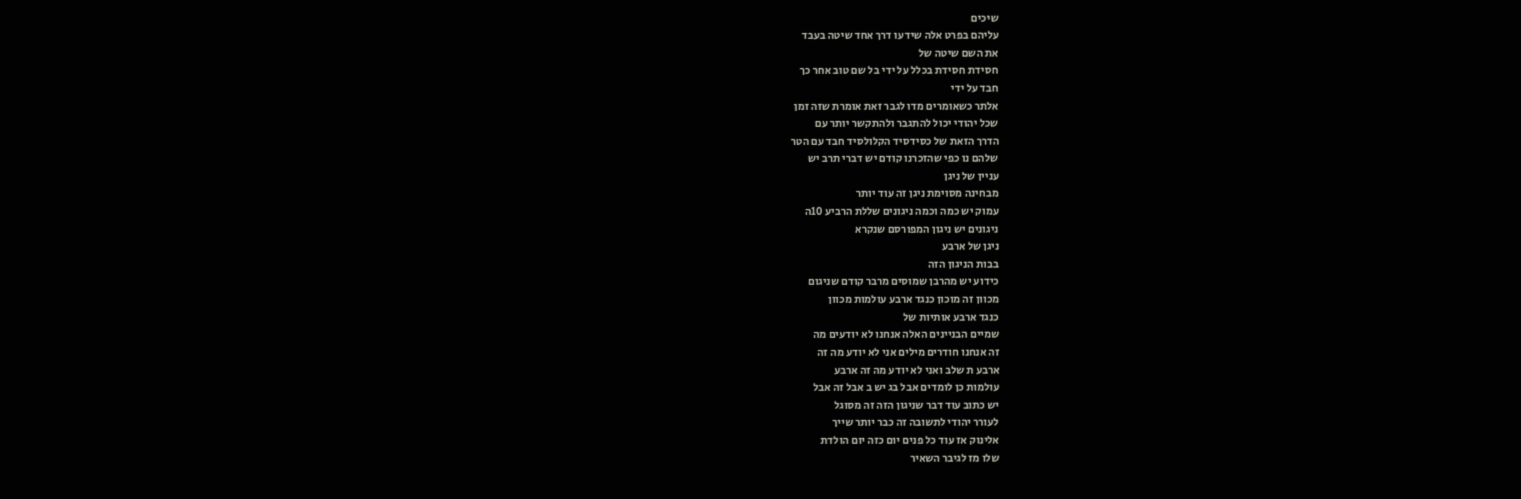שיכים
עליהם בפרט אלה שידעו דרך אחד שיטה בעבד
את השם שיטה של
חסידת חסידת בכלל על ידי בל שם טוב אחר כך
חבד על ידי
אלתר כשאומרים מדו לגבר זאת אומרת שזה זמן
שכל יהודי יכול להתגבר ולהתקשר יותר עם
הדרך הזאת של כסידסיד הקלולסיד חבד עם הטר
שלהם נו כפי שהזכרנו קודם יש דברי תרב יש
עניין של ניגן
מבחינה מסוימת ניגן זה עוד יותר
עמוק יש כמה וכמה ניגונים שללת הרביע 10ה
ניגונים יש ניגון המפורסם שנקרא
ניגן של ארבע
בבות הניגון הזה
כידוע יש מהרבן שמוסים מרבר קודם שניגום
מכוון זה מוכון כנגד ארבע עולמות מכוון
כנגד ארבע אותיות של
שמיים הבניינים האלה אנחנו לא יודעים מה
זה אנחנו חודרים מילים אני לא יודע מה זה
ארבע ת שלב ואני לא יודע מה זה ארבע
עולמות כן לומדים אבל בג יש ב אבל זה אבל
יש כתוב עוד דבר שניגון הזה זה מסוגל
לעורר יהודי לתשובה זה כבר יותר שייך
אלינוק אז עוד כל פנים יום כזה יום הולדת
שלו מז לגיבר השאיר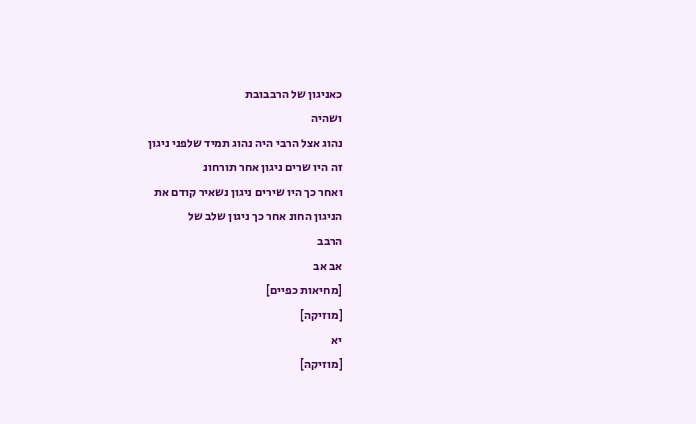כאניגון של הרבבובת
ושהיה
נהוג אצל הרבי היה נהוג תמיד שלפני ניגון
זה היו שרים ניגון אחר תורחונ
ואחר כך היו שירים ניגון נשאיר קודם את
הניגון החונ אחר כך ניגון שלב של
הרבב
אב אב
[מחיאות כפיים]
[מוזיקה]
יא
[מוזיקה]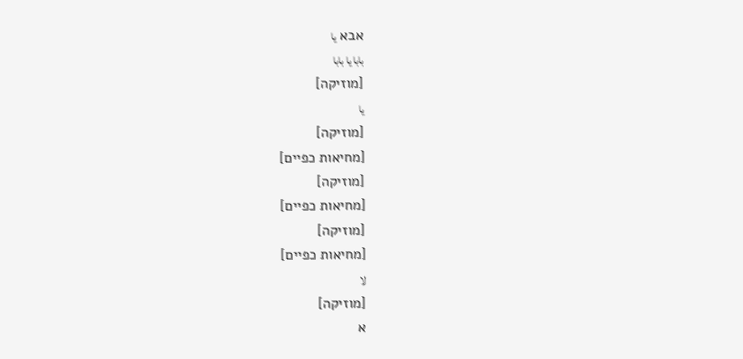אבא يا
بابا يا بابا
[מוזיקה]
يا
[מוזיקה]
[מחיאות כפיים]
[מוזיקה]
[מחיאות כפיים]
[מוזיקה]
[מחיאות כפיים]
لا
[מוזיקה]
א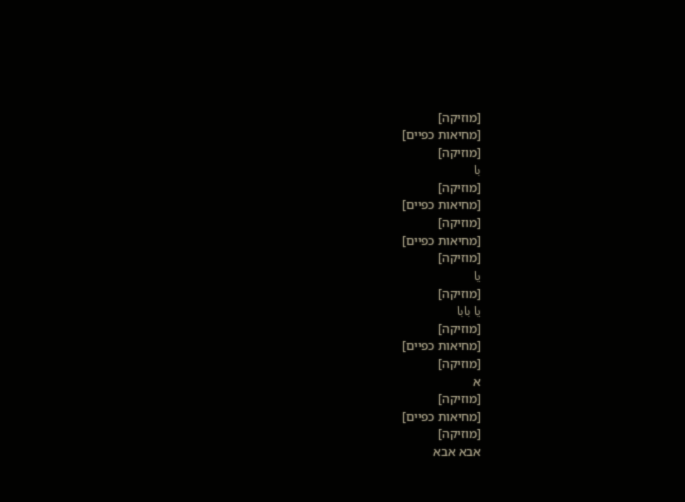[מוזיקה]
[מחיאות כפיים]
[מוזיקה]
با
[מוזיקה]
[מחיאות כפיים]
[מוזיקה]
[מחיאות כפיים]
[מוזיקה]
يا
[מוזיקה]
يا بابا
[מוזיקה]
[מחיאות כפיים]
[מוזיקה]
א
[מוזיקה]
[מחיאות כפיים]
[מוזיקה]
אבא אבא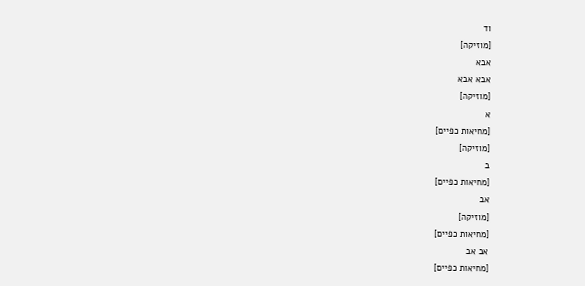וד
[מוזיקה]
אבא
אבא אבא
[מוזיקה]
א
[מחיאות כפיים]
[מוזיקה]
ב
[מחיאות כפיים]
אב
[מוזיקה]
[מחיאות כפיים]
אב אב
[מחיאות כפיים]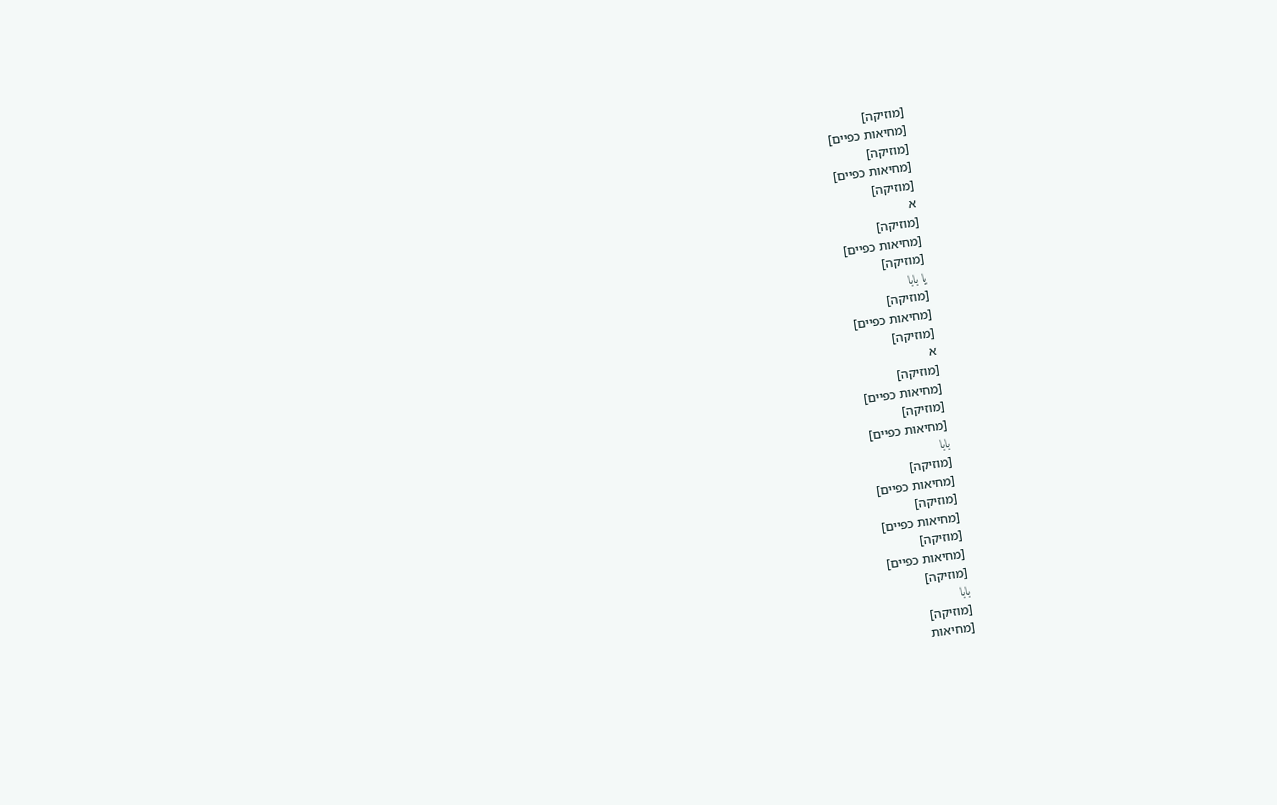[מוזיקה]
[מחיאות כפיים]
[מוזיקה]
[מחיאות כפיים]
[מוזיקה]
א
[מוזיקה]
[מחיאות כפיים]
[מוזיקה]
يا بابا
[מוזיקה]
[מחיאות כפיים]
[מוזיקה]
א
[מוזיקה]
[מחיאות כפיים]
[מוזיקה]
[מחיאות כפיים]
بابا
[מוזיקה]
[מחיאות כפיים]
[מוזיקה]
[מחיאות כפיים]
[מוזיקה]
[מחיאות כפיים]
[מוזיקה]
بابا
[מוזיקה]
[מחיאות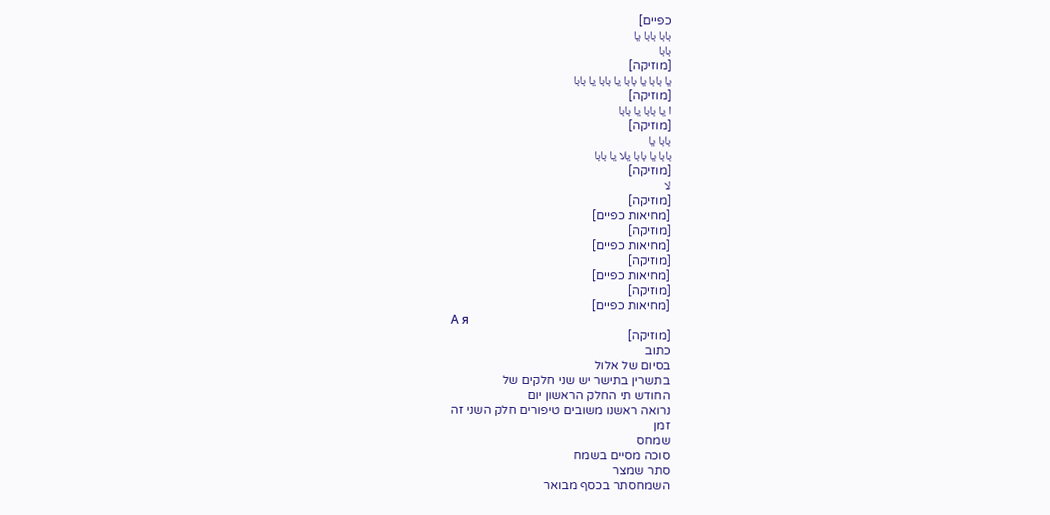כפיים]
بابا بابا يا
بابا
[מוזיקה]
يا بابا يا بابا يا بابا يا بابا
[מוזיקה]
ا يا بابا يا بابا
[מוזיקה]
بابا يا
بابا يا بابا يلا يا بابا
[מוזיקה]
لا
[מוזיקה]
[מחיאות כפיים]
[מוזיקה]
[מחיאות כפיים]
[מוזיקה]
[מחיאות כפיים]
[מוזיקה]
[מחיאות כפיים]
А я
[מוזיקה]
כתוב
בסיום של אלול
בתשרין בתישר יש שני חלקים של
החודש תי החלק הראשון יום
נרואה ראשנו משובים טיפורים חלק השני זה
זמן
שמחס
סוכה מסיים בשמח
סתר שמצר
השמחסתר בכסף מבואר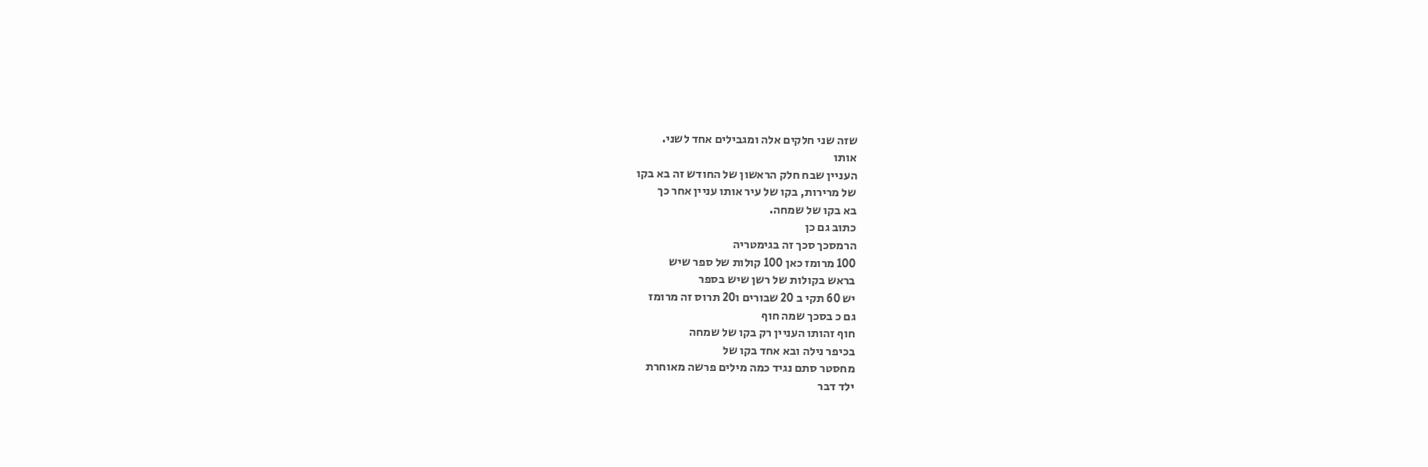שזה שני חלקים אלה ומגבילים אחד לשני.
אותו
העניין שבח חלק הראשון של החודש זה בא בקו
של מרירות, בקו של עיר אותו עניין אחר כך
בא בקו של שמחה.
כתוב גם כן
הרמסכך סכך זה בגימטריה
100 מרומז כאן 100 קולות של ספר שיש
בראש בקולות של רשן שיש בספר
יש 60 תקי ב 20 שבורים ו20 תרוס זה מרומז
גם כ בסכך שמה חוף
חוף זהותו העניין רק בקו של שמחה
בכיפר נילה ובא אחד בקו של
מחסטר סתם נגיד כמה מילים פרשה מאוחרת
ילד דבר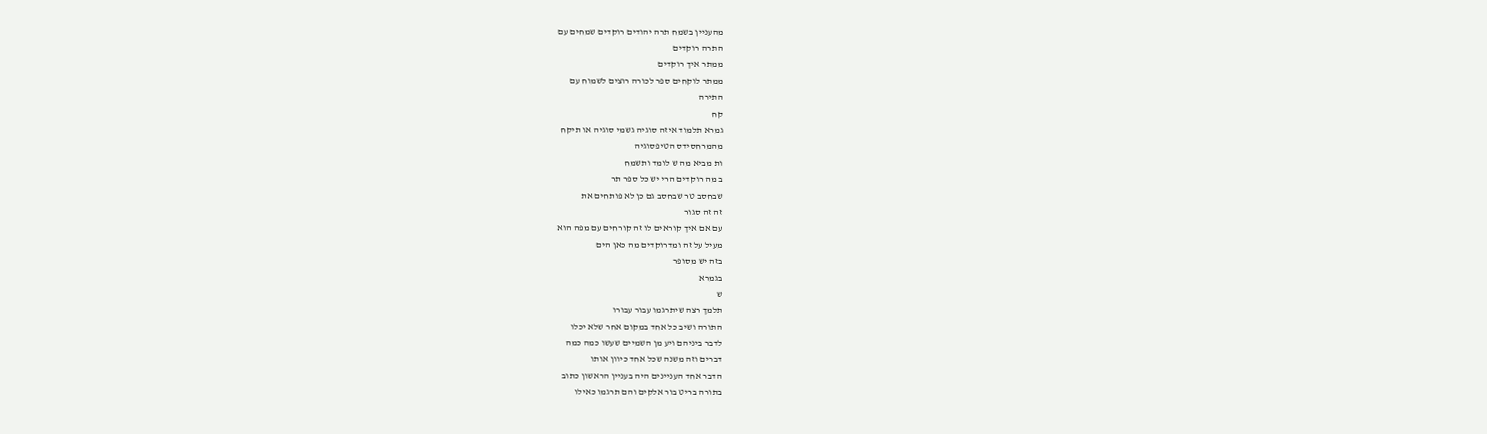מהעניין בשמח תרה יהודים רוקדים שמחים עם
התרה רוקדים
ממתר איך רוקדים
ממתר לוקחים ספר לכורה רוצים לשמוח עם
התירה
קח
גמרא תלמוד איזה סוגיה גשמי סוגיה או תיקח
מהמרחסידס הטיפסוגיה
ות מביא מה ש לומד ותשמח
ב מה רוקדים הרי יש כל ספר תר
שבחסב טר שבחסב גם כן לא פותחים את
זה זה סגור
עם אם איך קוראים לו זה קורחים עם מפה הוא
מעיל על זה ומדרוקדים מה כאן הים
בזה יש מסופר
בגמרא
ש
תלמך רצה שיתרגמו עבור עבורו
התורה ושיב כל אחד במקום אחר שלא יכלו
לדבר ביניהם ויע מן השמיים שעשו כמה כמה
דברים וזה משנה שכל אחד כיוון אותו
הדבר אחד העניינים היה בעניין הראשון כתוב
בתורה בריט בור אלקים והם תרגמו כאילו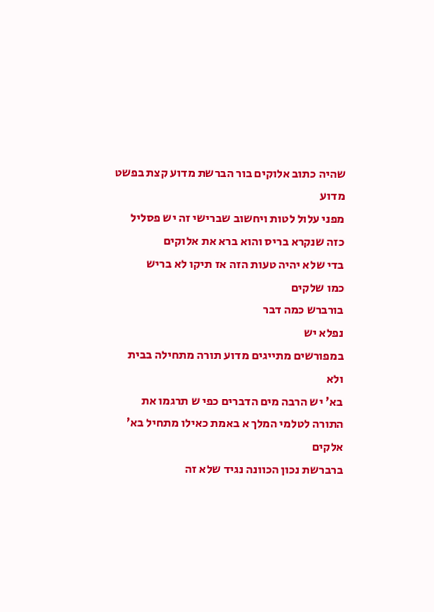שהיה כתוב אלוקים בור הברשת מדוע קצת בפשט
מדוע
מפני עלול לטות ויחשוב שברישי זה יש פסליל
כזה שנקרא בריס והוא ברא את אלוקים
בדי שלא יהיה טעות הזה אז תיקו לא בריש
כמו שלקים
בורברש כמה דבר
נפלא יש
במפורשים מתייגים מדוע תורה מתחילה בבית
ולא
בא' יש הרבה מים הדברים כפי ש תרגמו את
התורה לטלמי המלך א באמת כאילו מתחיל בא'
אלקים
ברברשת נכון הכוונה נגיד שלא זה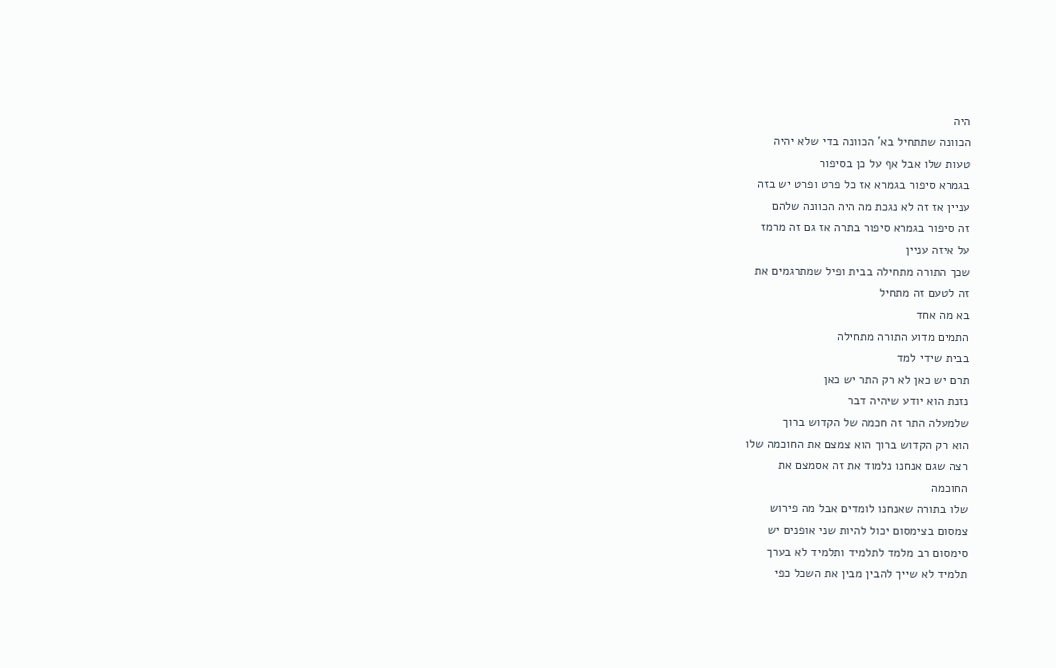היה
הכוונה שתתחיל בא' הכוונה בדי שלא יהיה
טעות שלו אבל אף על כן בסיפור
בגמרא סיפור בגמרא אז כל פרט ופרט יש בזה
עניין אז זה לא נגכת מה היה הכוונה שלהם
זה סיפור בגמרא סיפור בתרה אז גם זה מרמז
על איזה עניין
שכך התורה מתחילה בבית ופיל שמתרגמים את
זה לטעם זה מתחיל
בא מה אחד
התמים מדוע התורה מתחילה
בבית שידי למד
תרם יש כאן לא רק התר יש כאן
נזנת הוא יודע שיהיה דבר
שלמעלה התר זה חכמה של הקדוש ברוך
הוא רק הקדוש ברוך הוא צמצם את החוכמה שלו
רצה שגם אנחנו נלמוד את זה אסמצם את
החוכמה
שלו בתורה שאנחנו לומדים אבל מה פירוש
צמסום בצימסום יכול להיות שני אופנים יש
סימסום רב מלמד לתלמיד ותלמיד לא בערך
תלמיד לא שייך להבין מבין את השכל כפי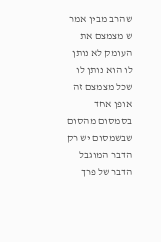שהרב מבין אמר ש מצמצם את העומק לא נותן
לו הוא נותן לו שכל מצמצם זה אופן אחד
בסמסום מהסום שבשמסום יש רק הדבר המוגבל
הדבר של פרך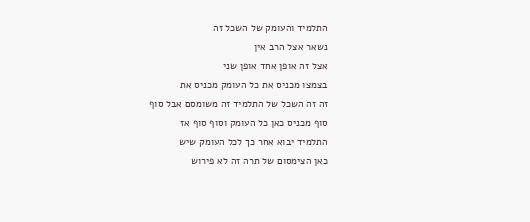התלמיד והעומק של השכל זה
נשאר אצל הרב אין
אצל זה אופן אחד אופן שני
בצמצו מכניס את כל העומק מכניס את
זה זה השכל של התלמיד זה משומסם אבל סוף
סוף מכניס כאן כל העומק וסוף סוף אז
התלמיד יבוא אחר כך לכל העומק שיש
כאן הצימסום של תרה זה לא פירוש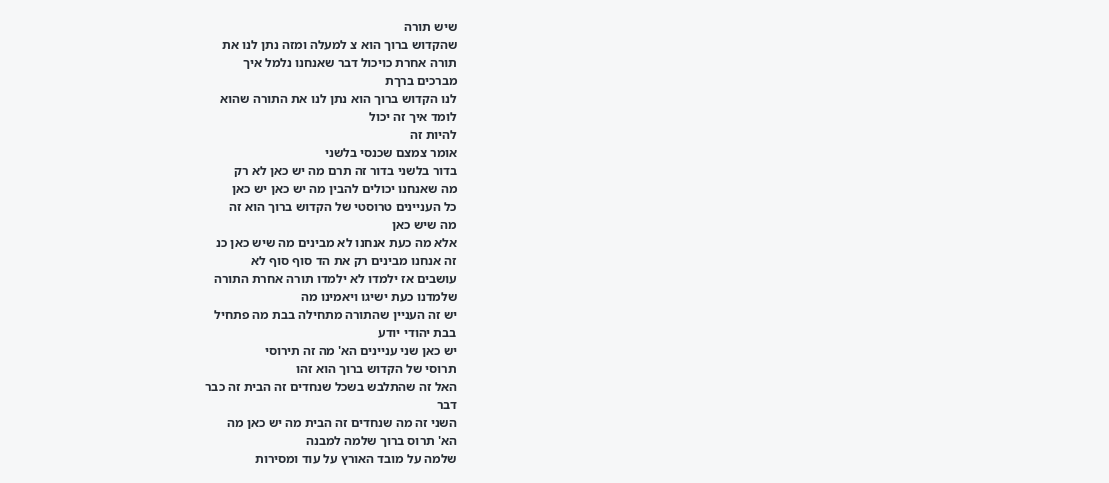שיש תורה
שהקדוש ברוך הוא צ למעלה ומזה נתן לנו את
תורה אחרת כויכול דבר שאנחנו נלמל איך
מברכים ברךת
לנו הקדוש ברוך הוא נתן לנו את התורה שהוא
לומד איך זה יכול
להיות זה
אומר צמצם שכנסי בלשני
בדור בלשני בדור זה תרם מה יש כאן לא רק
מה שאנחנו יכולים להבין מה יש כאן יש כאן
כל העניינים טרוסטי של הקדוש ברוך הוא זה
מה שיש כאן
אלא מה כעת אנחנו לא מבינים מה שיש כאן כנ
זה אנחנו מבינים רק את הד סוף סוף לא
עושבים אז ילמדו לא ילמדו תורה אחרת התורה
שלמדנו כעת ישיגו ויאמינו מה
יש זה העניין שהתורה מתחילה בבת מה פתחיל
בבת יהודי יודע
יש כאן שני עניינים הא' מה זה תירוסי
תרוסי של הקדוש ברוך הוא זהו
האל זה שהתלבש בשכל שנחדים זה הבית זה כבר
דבר
השני זה מה שנחדים זה הבית מה יש כאן מה
הא' תרוס ברוך שלמה למבנה
שלמה על מובד האורץ על עוד ומסירות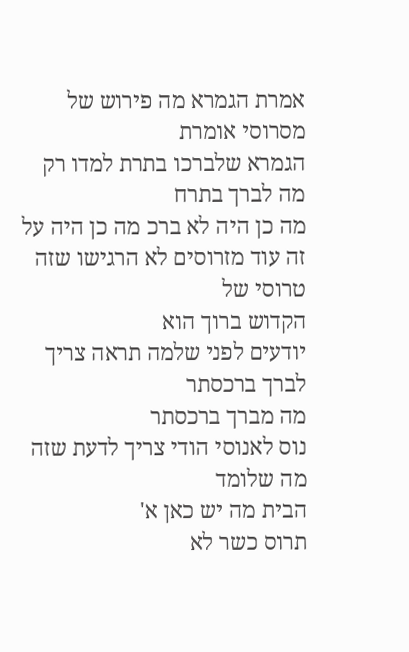אמרת הגמרא מה פירוש של מסרוסי אומרת
הגמרא שלברכו בתרת למדו רק מה לברך בתרח
מה כן היה לא ברכ מה כן היה על
זה עוד מזרוסים לא הרגישו שזה טרוסי של
הקדוש ברוך הוא
יודעים לפני שלמה תראה צריך לברך ברכסתר
מה מברך ברכסתר
נוס לאנוסי הודי צריך לדעת שזה מה שלומד
הבית מה יש כאן א'
תרוס כשר לא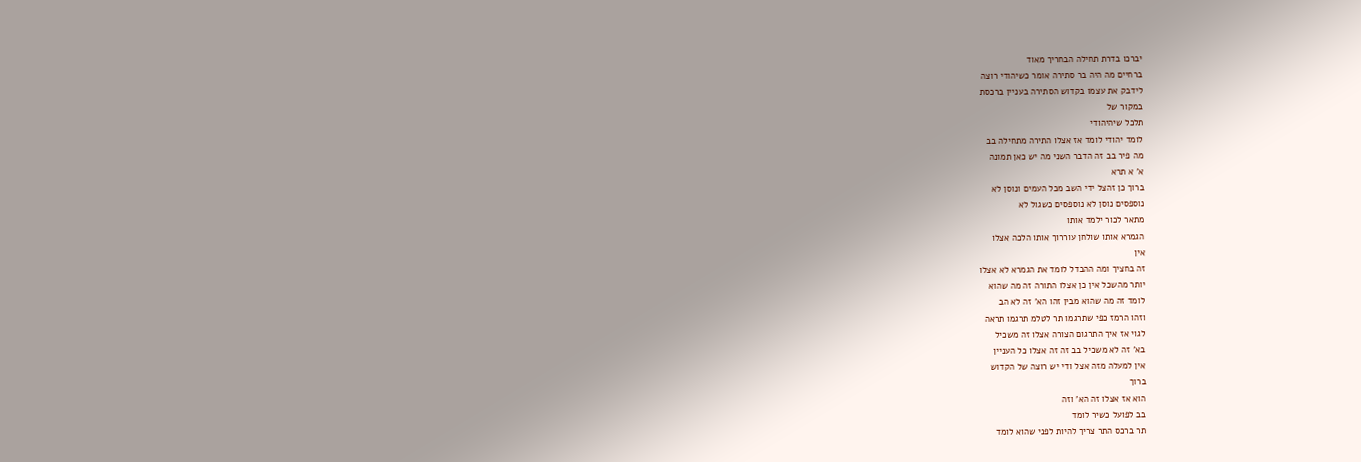יברכו בדרת תחילה הבחריך מאוד
ברחיים מה היה בר סתירה אומר כשיהודי רוצה
לידבק את עצמו בקדוש הסתירה בעניין ברכסת
במקור של
תלכל שיהיהודי
לומד יהודי לומד אז אצלו התירה מתחילה בב
מה פיר בב זה הדבר השני מה יש כאן תמונה
א' א תרא
ברוך כן זהצל ידי השב מכל העמים ונוסן לא
נוספסים נוסן לא נוספסים כשגול לא
מתאר לכור ילמד אותו
הגמרא אותו שולחן עוררוך אותו הלכה אצלו
אין
זה בחציך ומה ההבדל לומד את הגמרא לא אצלו
יותר מהשכל אין כן אצלו התורה זה מה שהוא
לומד זה מה שהוא מבין זהו הא' זה לא הב
וזהו הרמז כפי שתרגמו תר לטלמ תרגמו תראה
לגוי אז איך התרגום הצורה אצלו זה משכיל
בא' זה לא משכיל בב זה זה אצלו כל העניין
אין למעלה מזה אצל ודי יש רוצה של הקדוש
ברוך
הוא אז אצלו זה הא' וזה
בב לפועל כשיר לומד
תר ברכס התר צריך להיות לפני שהוא לומד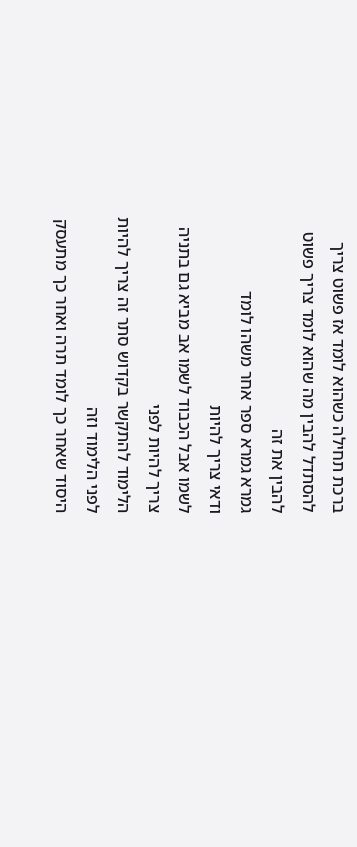ברכת תחילה כשהוא לומד אז פשוט צריך
להסתדל להבין מה שהוא לומד צריך פשוט
להבין את זה
גמרא גמרא ספר אחר משהו לומד
ודאי צריך להיות
לשמו אבל הכבוד לשמו אב מביא גם בתניה
צריך להיות לפני
הלימוד להתקשר בקדוש סתר זה צריך להיות
לפני הלימוד וזה
היסוד שאחר כך לומד תרה ואחר כך מתעסק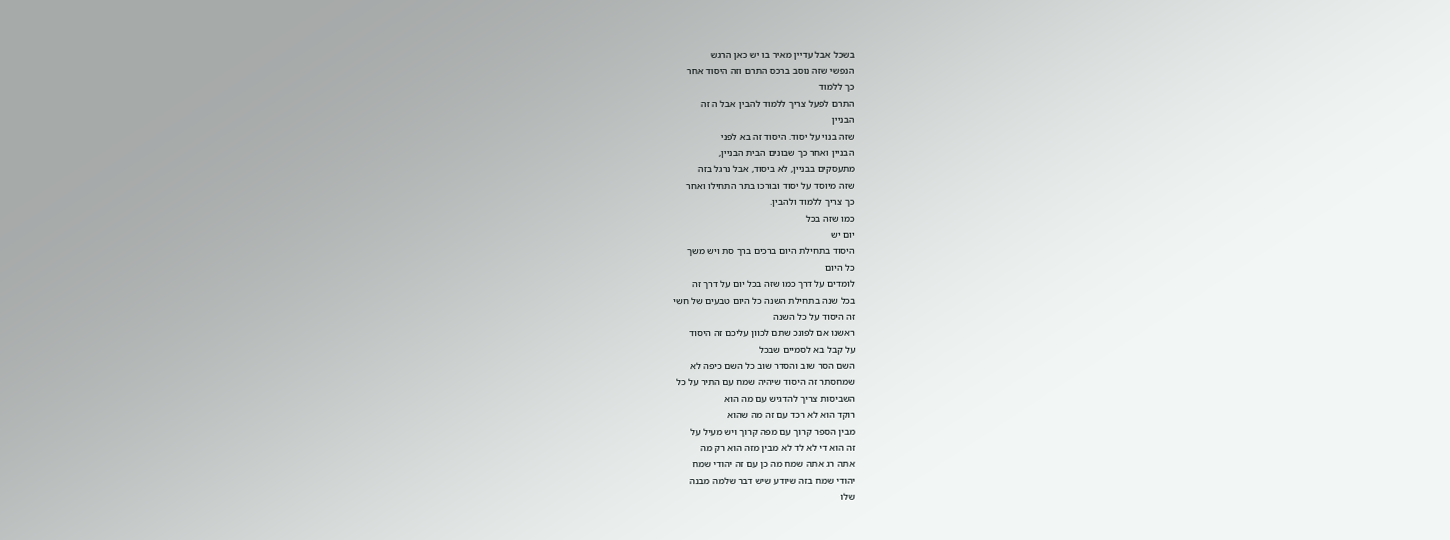בשכל אבל עדיין מאיר בו יש כאן הרגש
הנפשי שזה נוסב ברכס התרם וזה היסוד אחר
כך ללמוד
התרם לפעל צריך ללמוד להבין אבל ה זה
הבניין
שזה בנוי על יסוד. היסוד זה בא לפני
הבניין ואחר כך שבונים הבית הבניין,
מתעסקים בבניין, לא ביסוד, אבל נרגל בזה
שזה מיוסד על יסוד ובורכו בתר התחילו ואחר
כך צריך ללמוד ולהבין.
כמו שזה בכל
יום יש
היסוד בתחילת היום ברכים ברך סת ויש משך
כל היום
לומדים על דרך כמו שזה בכל יום על דרך זה
בכל שנה בתחילת השנה כל היום טבעים של חשי
זה היסוד על כל השנה
ראשנו אם לפונכ שתם לכוון עליכם זה היסוד
על קבל בא לסמיים שבכל
השם הסר שוב והסדר שוב כל השם כיפה לא
שמחסתר זה היסוד שיהיה שמח עם התיר על כל
השביסות צריך להדגיש עם מה הוא
רוקד הוא לא רכד עם זה מה שהוא
מבין הספר קרוך עם מפה קרוך ויש מעיל על
זה הוא די לא לד לא מבין מזה הוא רק מה
אתה רג אתה שמח מה כן עם זה יהודי שמח
יהודי שמח בזה שיודע שיש דבר שלמה מבנה
שלו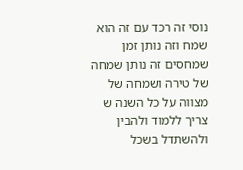נוסי זה רכד עם זה הוא שמח וזה נותן זמן
שמחסים זה נותן שמחה של טירה ושמחה של
מצווה על כל השנה ש צריך ללמוד ולהבין
ולהשתדל בשכל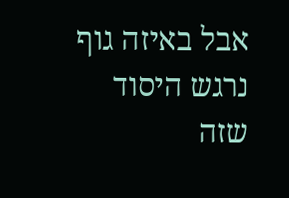אבל באיזה גוף נרגש היסוד
שזה